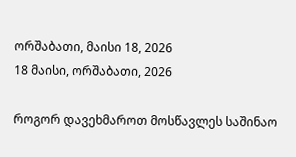ორშაბათი, მაისი 18, 2026
18 მაისი, ორშაბათი, 2026

როგორ დავეხმაროთ მოსწავლეს საშინაო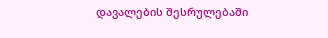დავალების შესრულებაში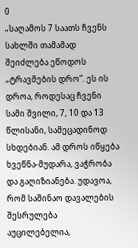0
„საღამოს 7 საათს ჩვენს სახლში თამამად შეიძლება ეწოდოს „ტრავმების დრო”. ეს ის დროა, როდესაც ჩვენი სამი შვილი, 7, 10 და 13 წლისანი, სამეცადინოდ სხდებიან. ამ დროს იწყება ხვეწნა-მუდარა, ვაჭრობა და გაღიზიანება. უდავოა, რომ საშინაო დავალების შესრულება აუცილებელია,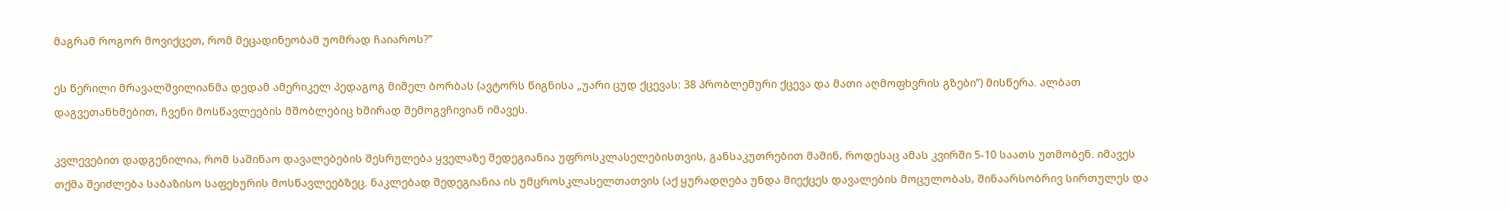მაგრამ როგორ მოვიქცეთ, რომ მეცადინეობამ უომრად ჩაიაროს?”

ეს წერილი მრავალშვილიანმა დედამ ამერიკელ პედაგოგ მიშელ ბორბას (ავტორს წიგნისა „უარი ცუდ ქცევას: 38 პრობლემური ქცევა და მათი აღმოფხვრის გზები”) მისწერა. ალბათ დაგვეთანხმებით, ჩვენი მოსწავლეების მშობლებიც ხშირად შემოგვჩივიან იმავეს.

კვლევებით დადგენილია, რომ საშინაო დავალებების შესრულება ყველაზე შედეგიანია უფროსკლასელებისთვის, განსაკუთრებით მაშინ, როდესაც ამას კვირში 5-10 საათს უთმობენ. იმავეს თქმა შეიძლება საბაზისო საფეხურის მოსწავლეებზეც. ნაკლებად შედეგიანია ის უმცროსკლასელთათვის (აქ ყურადღება უნდა მიექცეს დავალების მოცულობას, შინაარსობრივ სირთულეს და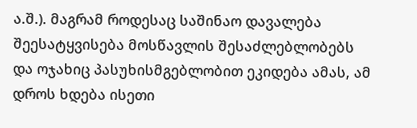ა.შ.). მაგრამ როდესაც საშინაო დავალება შეესატყვისება მოსწავლის შესაძლებლობებს და ოჯახიც პასუხისმგებლობით ეკიდება ამას, ამ დროს ხდება ისეთი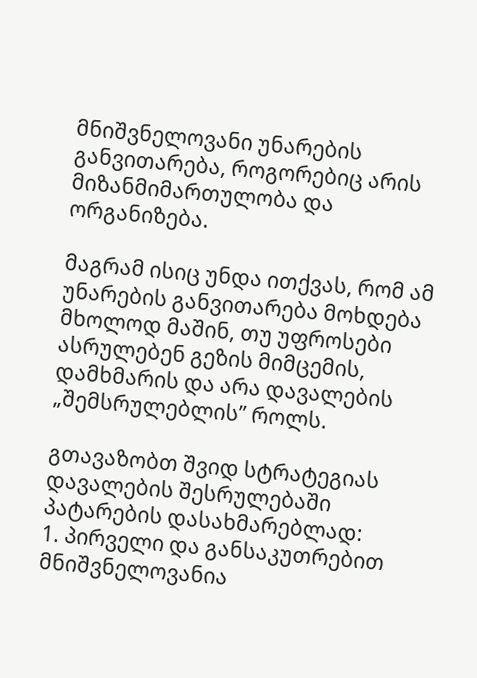მნიშვნელოვანი უნარების განვითარება, როგორებიც არის მიზანმიმართულობა და ორგანიზება.

მაგრამ ისიც უნდა ითქვას, რომ ამ უნარების განვითარება მოხდება მხოლოდ მაშინ, თუ უფროსები ასრულებენ გეზის მიმცემის, დამხმარის და არა დავალების „შემსრულებლის” როლს.

გთავაზობთ შვიდ სტრატეგიას დავალების შესრულებაში პატარების დასახმარებლად:
1. პირველი და განსაკუთრებით მნიშვნელოვანია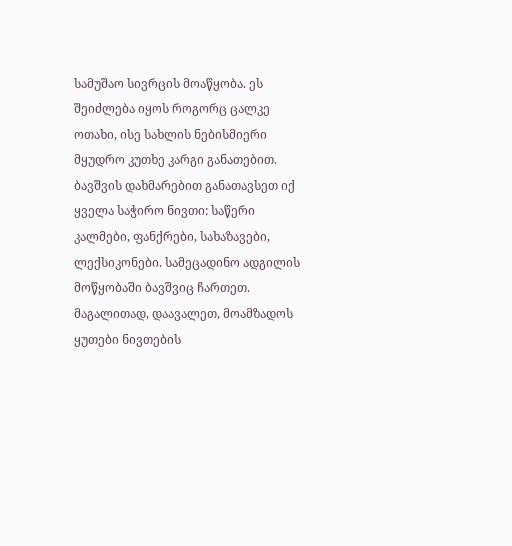სამუშაო სივრცის მოაწყობა. ეს შეიძლება იყოს როგორც ცალკე ოთახი, ისე სახლის ნებისმიერი მყუდრო კუთხე კარგი განათებით. ბავშვის დახმარებით განათავსეთ იქ ყველა საჭირო ნივთი: საწერი კალმები, ფანქრები, სახაზავები, ლექსიკონები. სამეცადინო ადგილის მოწყობაში ბავშვიც ჩართეთ. მაგალითად, დაავალეთ, მოამზადოს ყუთები ნივთების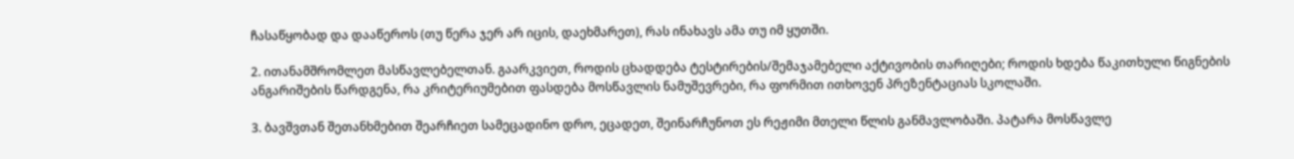ჩასაწყობად და დააწეროს (თუ წერა ჯერ არ იცის, დაეხმარეთ), რას ინახავს ამა თუ იმ ყუთში.

2. ითანამშრომლეთ მასწავლებელთან. გაარკვიეთ, როდის ცხადდება ტესტირების/შემაჯამებელი აქტივობის თარიღები; როდის ხდება წაკითხული წიგნების ანგარიშების წარდგენა, რა კრიტერიუმებით ფასდება მოსწავლის ნამუშევრები, რა ფორმით ითხოვენ პრეზენტაციას სკოლაში.

3. ბავშვთან შეთანხმებით შეარჩიეთ სამეცადინო დრო, ეცადეთ, შეინარჩუნოთ ეს რეჟიმი მთელი წლის განმავლობაში. პატარა მოსწავლე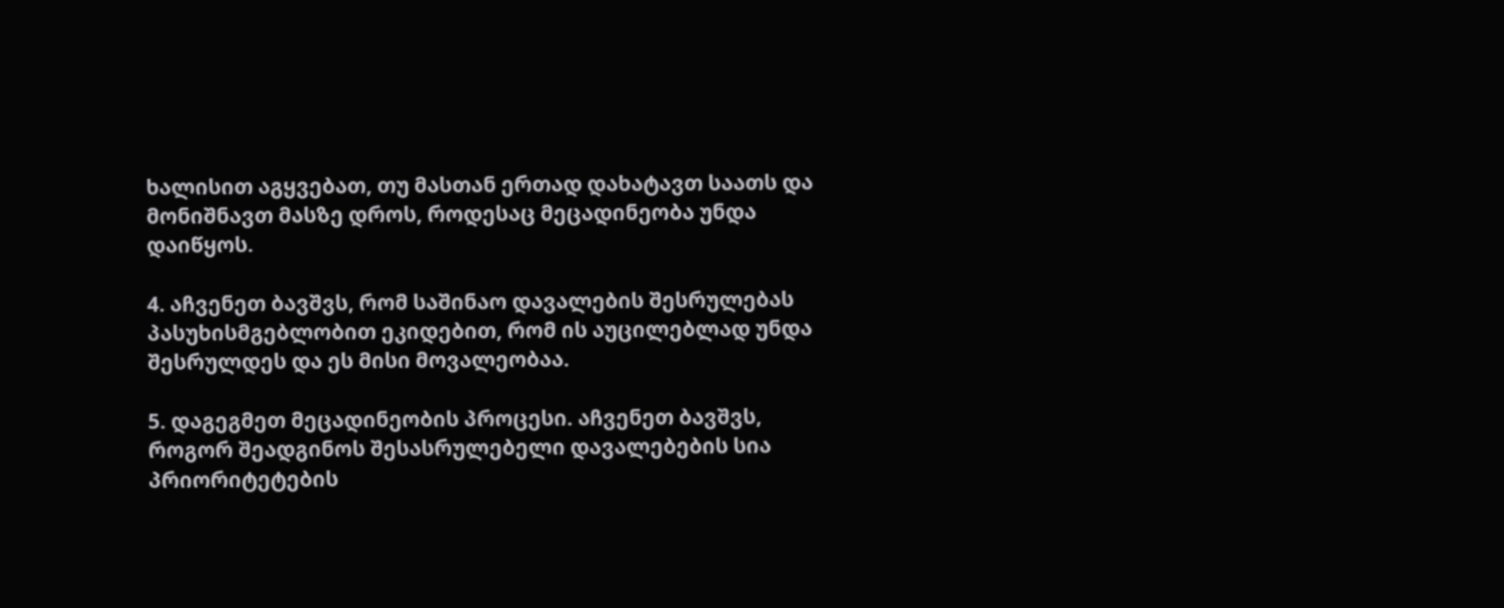ხალისით აგყვებათ, თუ მასთან ერთად დახატავთ საათს და მონიშნავთ მასზე დროს, როდესაც მეცადინეობა უნდა დაიწყოს.

4. აჩვენეთ ბავშვს, რომ საშინაო დავალების შესრულებას პასუხისმგებლობით ეკიდებით, რომ ის აუცილებლად უნდა შესრულდეს და ეს მისი მოვალეობაა.

5. დაგეგმეთ მეცადინეობის პროცესი. აჩვენეთ ბავშვს, როგორ შეადგინოს შესასრულებელი დავალებების სია პრიორიტეტების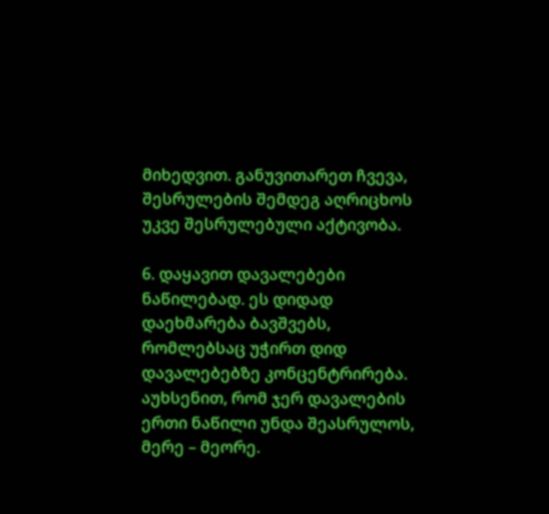მიხედვით. განუვითარეთ ჩვევა, შესრულების შემდეგ აღრიცხოს უკვე შესრულებული აქტივობა.

6. დაყავით დავალებები ნაწილებად. ეს დიდად დაეხმარება ბავშვებს, რომლებსაც უჭირთ დიდ დავალებებზე კონცენტრირება. აუხსენით, რომ ჯერ დავალების ერთი ნაწილი უნდა შეასრულოს, მერე – მეორე.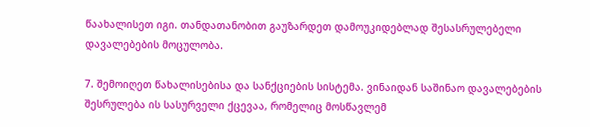წაახალისეთ იგი. თანდათანობით გაუზარდეთ დამოუკიდებლად შესასრულებელი დავალებების მოცულობა.

7. შემოიღეთ წახალისებისა და სანქციების სისტემა. ვინაიდან საშინაო დავალებების შესრულება ის სასურველი ქცევაა, რომელიც მოსწავლემ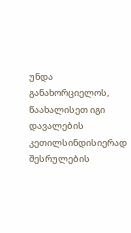უნდა განახორციელოს, წაახალისეთ იგი დავალების კეთილსინდისიერად შესრულების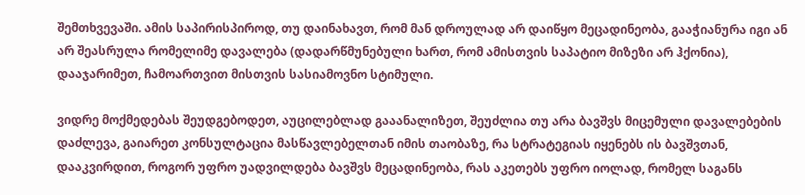შემთხვევაში. ამის საპირისპიროდ, თუ დაინახავთ, რომ მან დროულად არ დაიწყო მეცადინეობა, გააჭიანურა იგი ან არ შეასრულა რომელიმე დავალება (დადარწმუნებული ხართ, რომ ამისთვის საპატიო მიზეზი არ ჰქონია), დააჯარიმეთ, ჩამოართვით მისთვის სასიამოვნო სტიმული.

ვიდრე მოქმედებას შეუდგებოდეთ, აუცილებლად გააანალიზეთ, შეუძლია თუ არა ბავშვს მიცემული დავალებების დაძლევა, გაიარეთ კონსულტაცია მასწავლებელთან იმის თაობაზე, რა სტრატეგიას იყენებს ის ბავშვთან, დააკვირდით, როგორ უფრო უადვილდება ბავშვს მეცადინეობა, რას აკეთებს უფრო იოლად, რომელ საგანს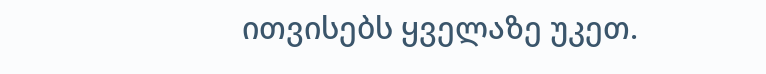ითვისებს ყველაზე უკეთ.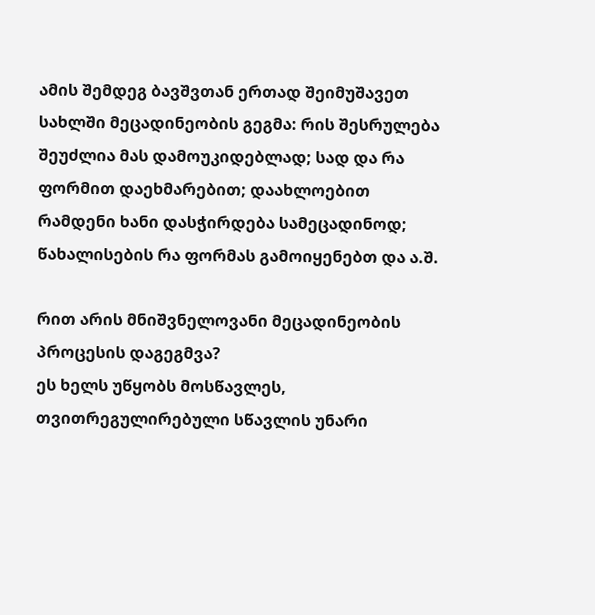ამის შემდეგ ბავშვთან ერთად შეიმუშავეთ სახლში მეცადინეობის გეგმა: რის შესრულება შეუძლია მას დამოუკიდებლად; სად და რა ფორმით დაეხმარებით; დაახლოებით რამდენი ხანი დასჭირდება სამეცადინოდ; წახალისების რა ფორმას გამოიყენებთ და ა.შ.

რით არის მნიშვნელოვანი მეცადინეობის პროცესის დაგეგმვა?
ეს ხელს უწყობს მოსწავლეს, თვითრეგულირებული სწავლის უნარი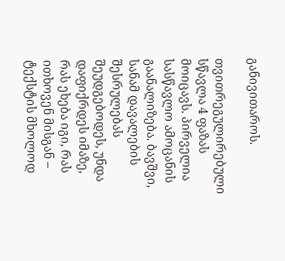განივითაროს.

თვითრეგულირებული სწავლა 4 ფაზას მოიცავს. პირველია სასწავლო ამოცანის გაანალიზება. ბავშვი, სანამ დავალების შესრულებას შეუდგებოდეს, უნდა დაფიქრდეს იმაზე, რას ეხება იგი, რას ითხოვენ მისგან – ტექსტის მხოლოდ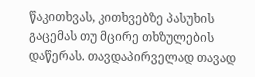წაკითხვას, კითხვებზე პასუხის გაცემას თუ მცირე თხზულების დაწერას. თავდაპირველად თავად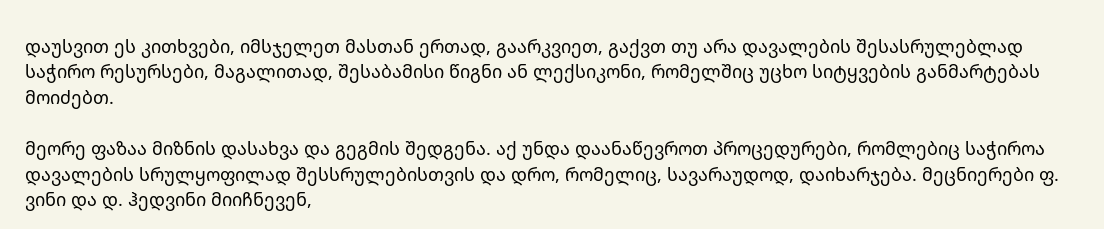დაუსვით ეს კითხვები, იმსჯელეთ მასთან ერთად, გაარკვიეთ, გაქვთ თუ არა დავალების შესასრულებლად საჭირო რესურსები, მაგალითად, შესაბამისი წიგნი ან ლექსიკონი, რომელშიც უცხო სიტყვების განმარტებას მოიძებთ.

მეორე ფაზაა მიზნის დასახვა და გეგმის შედგენა. აქ უნდა დაანაწევროთ პროცედურები, რომლებიც საჭიროა დავალების სრულყოფილად შესსრულებისთვის და დრო, რომელიც, სავარაუდოდ, დაიხარჯება. მეცნიერები ფ. ვინი და დ. ჰედვინი მიიჩნევენ,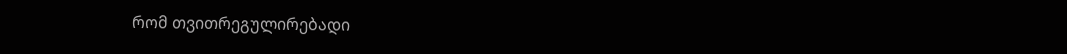რომ თვითრეგულირებადი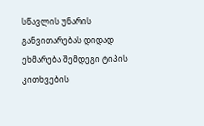სწავლის უნარის განვითარებას დიდად ეხმარება შემდეგი ტიპის კითხვების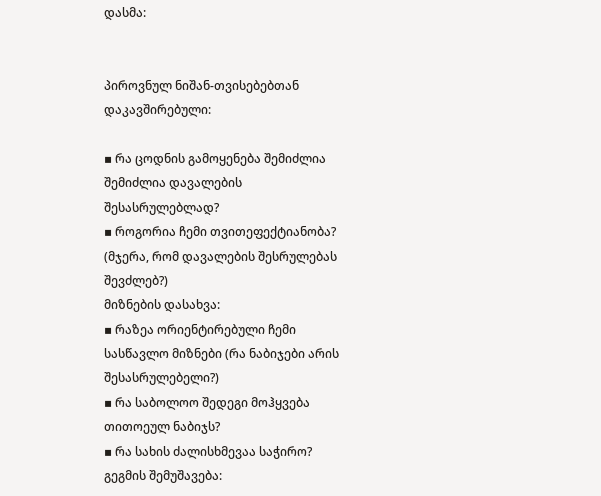დასმა:


პიროვნულ ნიშან-თვისებებთან დაკავშირებული:

▪ რა ცოდნის გამოყენება შემიძლია შემიძლია დავალების შესასრულებლად?
▪ როგორია ჩემი თვითეფექტიანობა? (მჯერა, რომ დავალების შესრულებას შევძლებ?)
მიზნების დასახვა:
▪ რაზეა ორიენტირებული ჩემი სასწავლო მიზნები (რა ნაბიჯები არის შესასრულებელი?)
▪ რა საბოლოო შედეგი მოჰყვება თითოეულ ნაბიჯს?
▪ რა სახის ძალისხმევაა საჭირო?
გეგმის შემუშავება: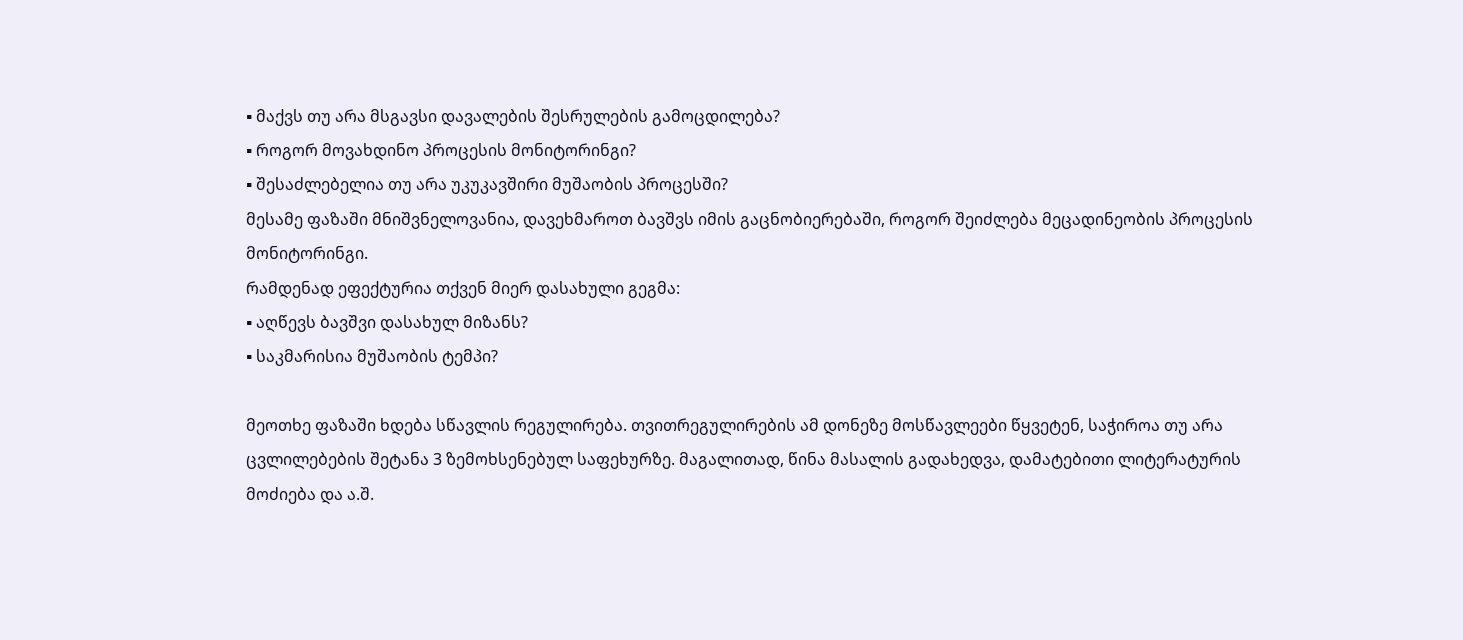▪ მაქვს თუ არა მსგავსი დავალების შესრულების გამოცდილება?
▪ როგორ მოვახდინო პროცესის მონიტორინგი?
▪ შესაძლებელია თუ არა უკუკავშირი მუშაობის პროცესში?
მესამე ფაზაში მნიშვნელოვანია, დავეხმაროთ ბავშვს იმის გაცნობიერებაში, როგორ შეიძლება მეცადინეობის პროცესის მონიტორინგი.
რამდენად ეფექტურია თქვენ მიერ დასახული გეგმა:
▪ აღწევს ბავშვი დასახულ მიზანს?
▪ საკმარისია მუშაობის ტემპი?

მეოთხე ფაზაში ხდება სწავლის რეგულირება. თვითრეგულირების ამ დონეზე მოსწავლეები წყვეტენ, საჭიროა თუ არა ცვლილებების შეტანა 3 ზემოხსენებულ საფეხურზე. მაგალითად, წინა მასალის გადახედვა, დამატებითი ლიტერატურის მოძიება და ა.შ.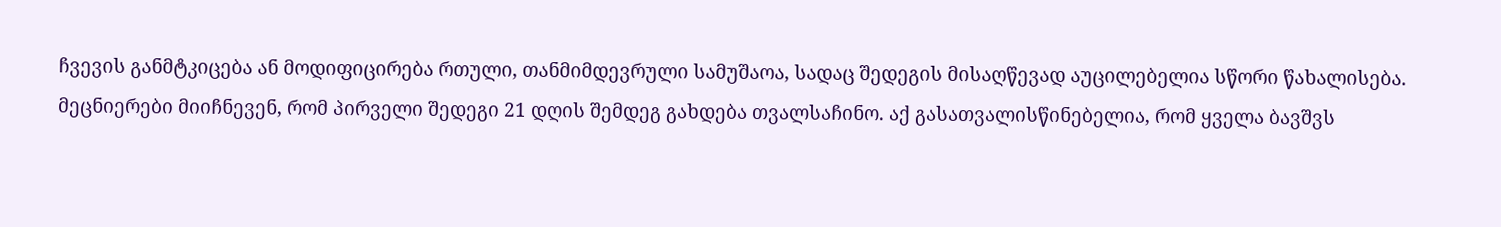ჩვევის განმტკიცება ან მოდიფიცირება რთული, თანმიმდევრული სამუშაოა, სადაც შედეგის მისაღწევად აუცილებელია სწორი წახალისება. მეცნიერები მიიჩნევენ, რომ პირველი შედეგი 21 დღის შემდეგ გახდება თვალსაჩინო. აქ გასათვალისწინებელია, რომ ყველა ბავშვს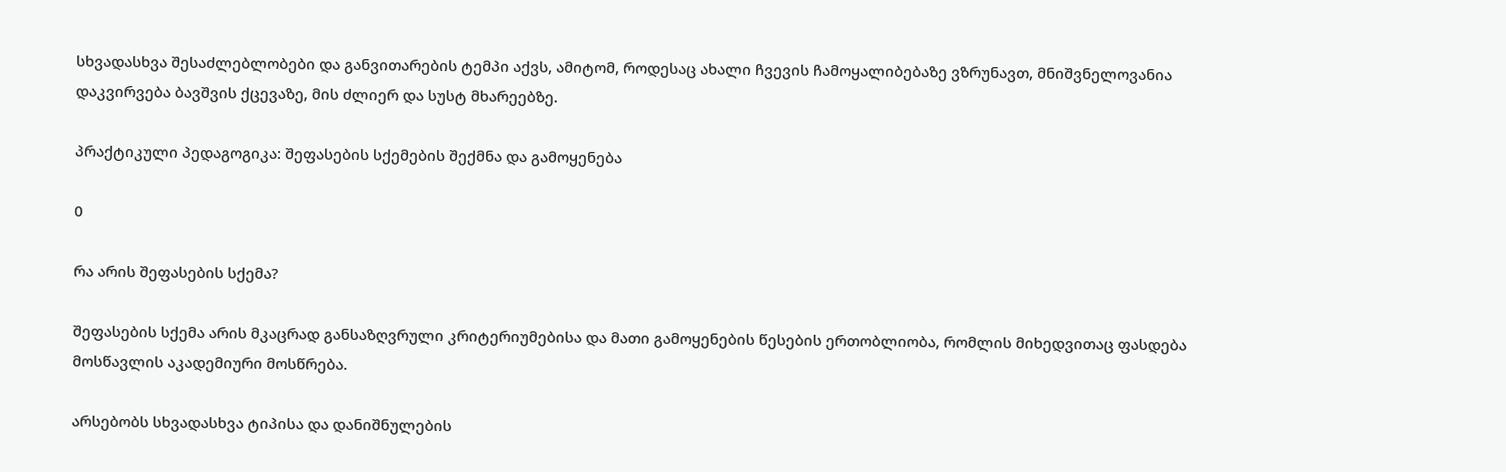სხვადასხვა შესაძლებლობები და განვითარების ტემპი აქვს, ამიტომ, როდესაც ახალი ჩვევის ჩამოყალიბებაზე ვზრუნავთ, მნიშვნელოვანია დაკვირვება ბავშვის ქცევაზე, მის ძლიერ და სუსტ მხარეებზე.

პრაქტიკული პედაგოგიკა: შეფასების სქემების შექმნა და გამოყენება

0

რა არის შეფასების სქემა?

შეფასების სქემა არის მკაცრად განსაზღვრული კრიტერიუმებისა და მათი გამოყენების წესების ერთობლიობა, რომლის მიხედვითაც ფასდება მოსწავლის აკადემიური მოსწრება.

არსებობს სხვადასხვა ტიპისა და დანიშნულების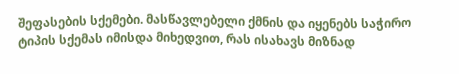შეფასების სქემები. მასწავლებელი ქმნის და იყენებს საჭირო ტიპის სქემას იმისდა მიხედვით, რას ისახავს მიზნად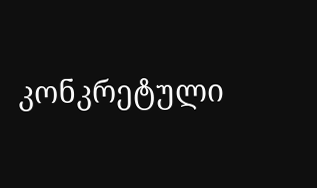კონკრეტული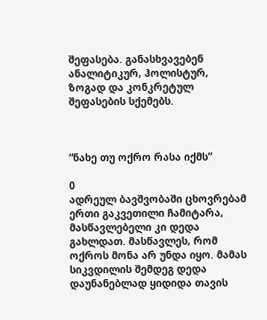შეფასება. განასხვავებენ ანალიტიკურ, ჰოლისტურ, ზოგად და კონკრეტულ შეფასების სქემებს.



“ნახე თუ ოქრო რასა იქმს”

0
ადრეულ ბავშვობაში ცხოვრებამ ერთი გაკვეთილი ჩამიტარა, მასწავლებელი კი დედა გახლდათ. მასწავლეს, რომ ოქროს მონა არ უნდა იყო. მამას სიკვდილის შემდეგ დედა დაუნანებლად ყიდიდა თავის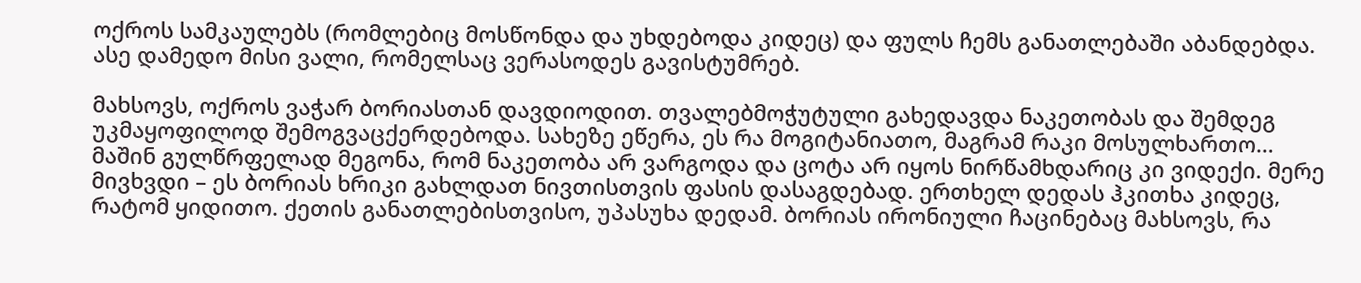ოქროს სამკაულებს (რომლებიც მოსწონდა და უხდებოდა კიდეც) და ფულს ჩემს განათლებაში აბანდებდა. ასე დამედო მისი ვალი, რომელსაც ვერასოდეს გავისტუმრებ.

მახსოვს, ოქროს ვაჭარ ბორიასთან დავდიოდით. თვალებმოჭუტული გახედავდა ნაკეთობას და შემდეგ უკმაყოფილოდ შემოგვაცქერდებოდა. სახეზე ეწერა, ეს რა მოგიტანიათო, მაგრამ რაკი მოსულხართო… მაშინ გულწრფელად მეგონა, რომ ნაკეთობა არ ვარგოდა და ცოტა არ იყოს ნირწამხდარიც კი ვიდექი. მერე მივხვდი – ეს ბორიას ხრიკი გახლდათ ნივთისთვის ფასის დასაგდებად. ერთხელ დედას ჰკითხა კიდეც, რატომ ყიდითო. ქეთის განათლებისთვისო, უპასუხა დედამ. ბორიას ირონიული ჩაცინებაც მახსოვს, რა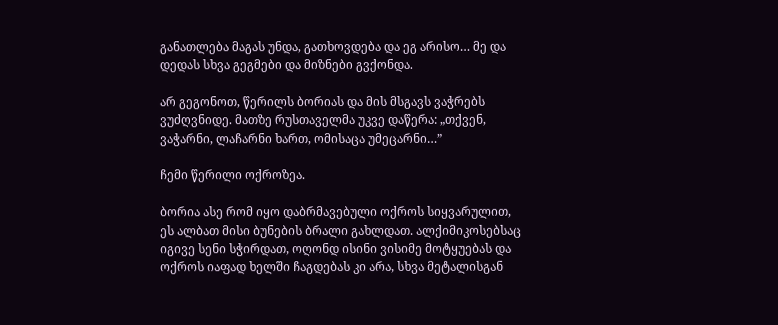განათლება მაგას უნდა, გათხოვდება და ეგ არისო… მე და დედას სხვა გეგმები და მიზნები გვქონდა.

არ გეგონოთ, წერილს ბორიას და მის მსგავს ვაჭრებს ვუძღვნიდე. მათზე რუსთაველმა უკვე დაწერა: „თქვენ, ვაჭარნი, ლაჩარნი ხართ, ომისაცა უმეცარნი…”

ჩემი წერილი ოქროზეა.

ბორია ასე რომ იყო დაბრმავებული ოქროს სიყვარულით, ეს ალბათ მისი ბუნების ბრალი გახლდათ. ალქიმიკოსებსაც იგივე სენი სჭირდათ, ოღონდ ისინი ვისიმე მოტყუებას და ოქროს იაფად ხელში ჩაგდებას კი არა, სხვა მეტალისგან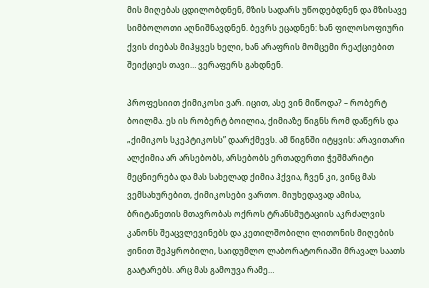მის მიღებას ცდილობდნენ, მზის სადარს უწოდებდნენ და მზისავე სიმბოლოთი აღნიშნავდნენ. ბევრს ეცადნენ: ხან ფილოსოფიური ქვის ძიებას მიჰყვეს ხელი, ხან არაფრის მომცემი რეაქციებით შეიქციეს თავი… ვერაფერს გახდნენ.

პროფესიით ქიმიკოსი ვარ. იცით, ასე ვინ მიწოდა? – რობერტ ბოილმა. ეს ის რობერტ ბოილია, ქიმიაზე წიგნს რომ დაწერს და „ქიმიკოს სკეპტიკოსს” დაარქმევს. ამ წიგნში იტყვის: არავითარი ალქიმია არ არსებობს, არსებობს ერთადერთი ჭეშმარიტი მეცნიერება და მას სახელად ქიმია ჰქვია, ჩვენ კი, ვინც მას ვემსახურებით, ქიმიკოსები ვართო. მიუხედავად ამისა, ბრიტანეთის მთავრობას ოქროს ტრანსმუტაციის აკრძალვის კანონს შეაცვლევინებს და კეთილშობილი ლითონის მიღების ჟინით შეპყრობილი, საიდუმლო ლაბორატორიაში მრავალ საათს გაატარებს. არც მას გამოუვა რამე…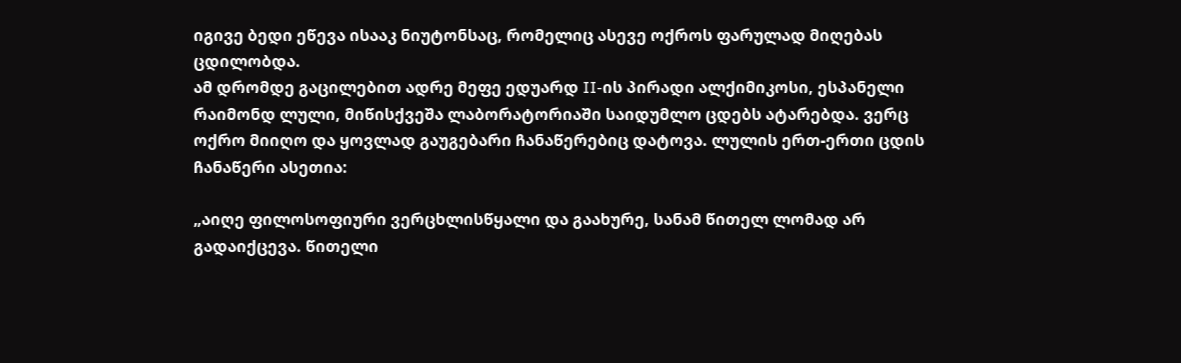იგივე ბედი ეწევა ისააკ ნიუტონსაც, რომელიც ასევე ოქროს ფარულად მიღებას ცდილობდა.
ამ დრომდე გაცილებით ადრე მეფე ედუარდ II-ის პირადი ალქიმიკოსი, ესპანელი რაიმონდ ლული, მიწისქვეშა ლაბორატორიაში საიდუმლო ცდებს ატარებდა. ვერც ოქრო მიიღო და ყოვლად გაუგებარი ჩანაწერებიც დატოვა. ლულის ერთ-ერთი ცდის ჩანაწერი ასეთია:

„აიღე ფილოსოფიური ვერცხლისწყალი და გაახურე, სანამ წითელ ლომად არ გადაიქცევა. წითელი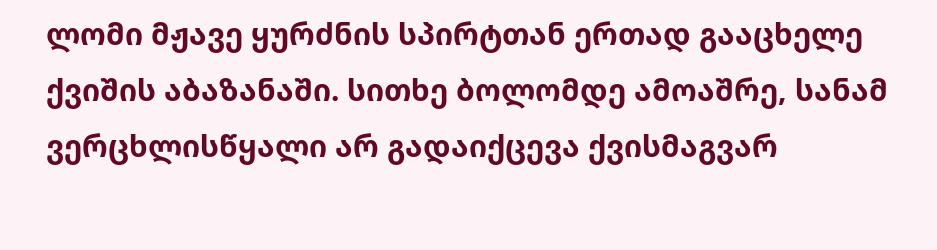ლომი მჟავე ყურძნის სპირტთან ერთად გააცხელე ქვიშის აბაზანაში. სითხე ბოლომდე ამოაშრე, სანამ ვერცხლისწყალი არ გადაიქცევა ქვისმაგვარ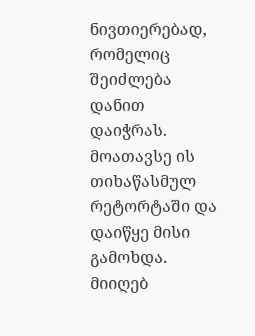ნივთიერებად, რომელიც შეიძლება დანით დაიჭრას. მოათავსე ის თიხაწასმულ რეტორტაში და დაიწყე მისი გამოხდა. მიიღებ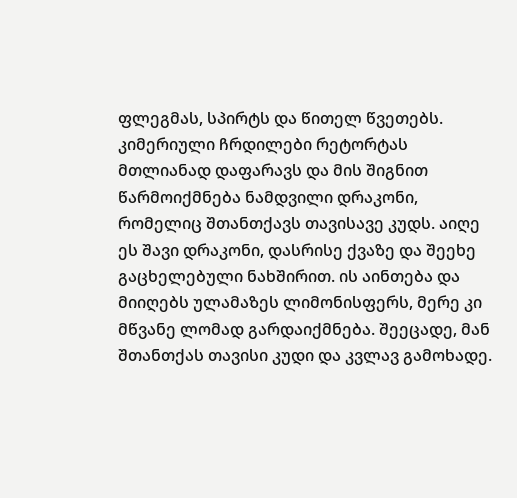ფლეგმას, სპირტს და წითელ წვეთებს. კიმერიული ჩრდილები რეტორტას მთლიანად დაფარავს და მის შიგნით წარმოიქმნება ნამდვილი დრაკონი, რომელიც შთანთქავს თავისავე კუდს. აიღე ეს შავი დრაკონი, დასრისე ქვაზე და შეეხე გაცხელებული ნახშირით. ის აინთება და მიიღებს ულამაზეს ლიმონისფერს, მერე კი მწვანე ლომად გარდაიქმნება. შეეცადე, მან შთანთქას თავისი კუდი და კვლავ გამოხადე.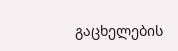გაცხელების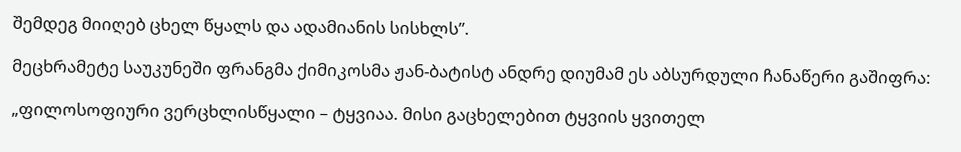შემდეგ მიიღებ ცხელ წყალს და ადამიანის სისხლს”.

მეცხრამეტე საუკუნეში ფრანგმა ქიმიკოსმა ჟან-ბატისტ ანდრე დიუმამ ეს აბსურდული ჩანაწერი გაშიფრა:

„ფილოსოფიური ვერცხლისწყალი – ტყვიაა. მისი გაცხელებით ტყვიის ყვითელ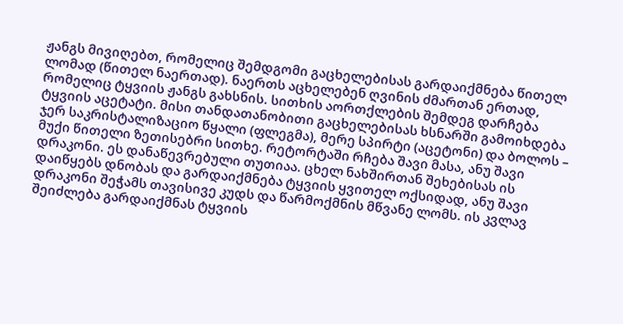ჟანგს მივიღებთ, რომელიც შემდგომი გაცხელებისას გარდაიქმნება წითელ ლომად (წითელ ნაერთად). ნაერთს აცხელებენ ღვინის ძმართან ერთად, რომელიც ტყვიის ჟანგს გახსნის. სითხის აორთქლების შემდეგ დარჩება ტყვიის აცეტატი. მისი თანდათანობითი გაცხელებისას ხსნარში გამოიხდება ჯერ საკრისტალიზაციო წყალი (ფლეგმა), მერე სპირტი (აცეტონი) და ბოლოს – მუქი წითელი ზეთისებრი სითხე. რეტორტაში რჩება შავი მასა, ანუ შავი დრაკონი. ეს დანაწევრებული თუთიაა. ცხელ ნახშირთან შეხებისას ის დაიწყებს დნობას და გარდაიქმნება ტყვიის ყვითელ ოქსიდად, ანუ შავი დრაკონი შეჭამს თავისივე კუდს და წარმოქმნის მწვანე ლომს. ის კვლავ შეიძლება გარდაიქმნას ტყვიის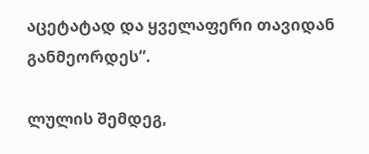აცეტატად და ყველაფერი თავიდან განმეორდეს”.

ლულის შემდეგ,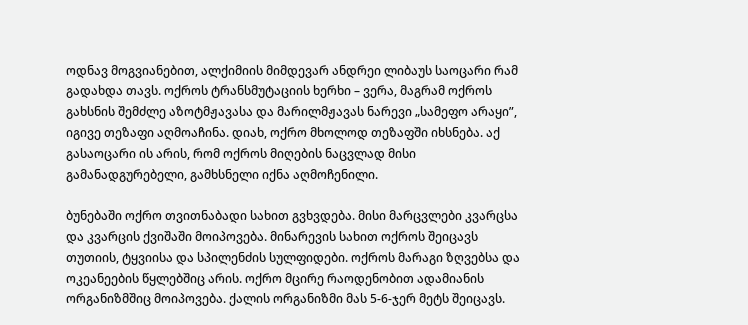ოდნავ მოგვიანებით, ალქიმიის მიმდევარ ანდრეი ლიბაუს საოცარი რამ გადახდა თავს. ოქროს ტრანსმუტაციის ხერხი – ვერა, მაგრამ ოქროს გახსნის შემძლე აზოტმჟავასა და მარილმჟავას ნარევი „სამეფო არაყი”, იგივე თეზაფი აღმოაჩინა. დიახ, ოქრო მხოლოდ თეზაფში იხსნება. აქ გასაოცარი ის არის, რომ ოქროს მიღების ნაცვლად მისი გამანადგურებელი, გამხსნელი იქნა აღმოჩენილი.

ბუნებაში ოქრო თვითნაბადი სახით გვხვდება. მისი მარცვლები კვარცსა და კვარცის ქვიშაში მოიპოვება. მინარევის სახით ოქროს შეიცავს თუთიის, ტყვიისა და სპილენძის სულფიდები. ოქროს მარაგი ზღვებსა და ოკეანეების წყლებშიც არის. ოქრო მცირე რაოდენობით ადამიანის ორგანიზმშიც მოიპოვება. ქალის ორგანიზმი მას 5-6-ჯერ მეტს შეიცავს.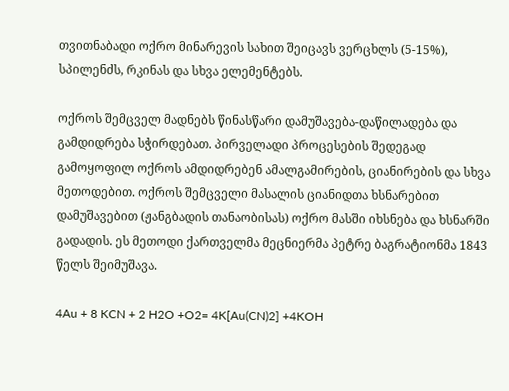თვითნაბადი ოქრო მინარევის სახით შეიცავს ვერცხლს (5-15%), სპილენძს, რკინას და სხვა ელემენტებს.

ოქროს შემცველ მადნებს წინასწარი დამუშავება-დაწილადება და გამდიდრება სჭირდებათ. პირველადი პროცესების შედეგად გამოყოფილ ოქროს ამდიდრებენ ამალგამირების, ციანირების და სხვა მეთოდებით. ოქროს შემცველი მასალის ციანიდთა ხსნარებით დამუშავებით (ჟანგბადის თანაობისას) ოქრო მასში იხსნება და ხსნარში გადადის. ეს მეთოდი ქართველმა მეცნიერმა პეტრე ბაგრატიონმა 1843 წელს შეიმუშავა.

4Au + 8 KCN + 2 H2O +O2= 4K[Au(CN)2] +4KOH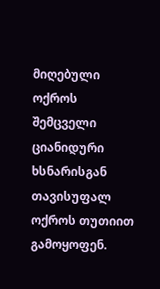მიღებული ოქროს შემცველი ციანიდური ხსნარისგან თავისუფალ ოქროს თუთიით გამოყოფენ.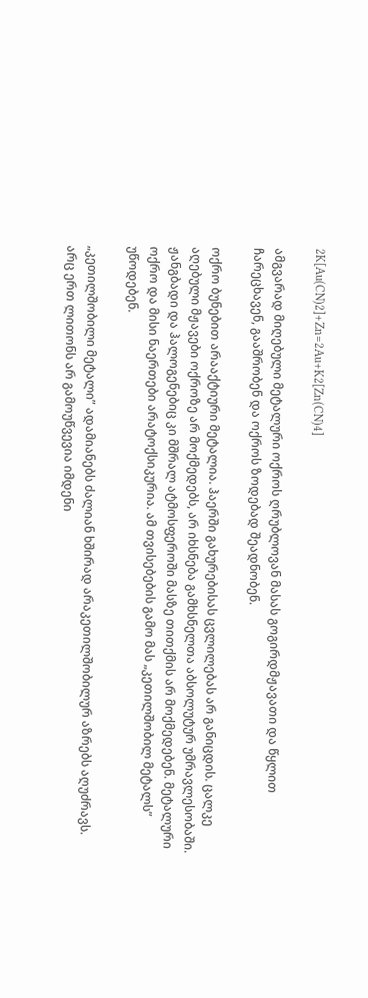2K[Au(CN)2]+Zn=2Au+K2[Zn(CN)4]

ამგვარად მიღებული მეტალური ოქროს ღრუბლოვან მასას გოგირდმჟავათი და წყლით ჩარეცხავენ, გააშრობენ და ოქროს ზოდებად შეადნობენ.

ოქრო ბუნებით არააქტიური მეტალია. ჰაერში გახურებისას ცვლილებას არ განიცდის. ცალკე აღებული მჟავები ოქროზე არ მოქმედებს, არ იხსნება გამხსნელთა აბსოლუტურ უმრავლესობაში. ჟანგბადი და ჰალოგენებიც კი მშრალ ატმოსფეროში მასზე თითქმის არ მოქმედებენ. მეტალური ოქრო და მისი ნაერთები არატოქსიკურია. ამ თვისებების გამო მას „კეთილშობილ მეტალს” უწოდებენ.

„კეთილშობილი მეტალი” ადამიანებს ძალიან ხშირად არაკეთილშობილურ აზრებს აღუძრავს. არც ერთ ლითონს არ გამოუწვევია იმდენი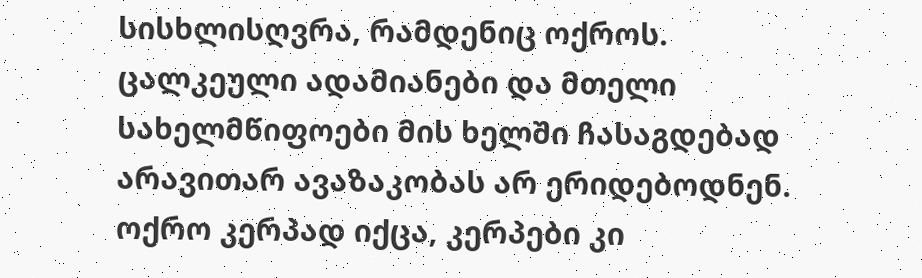სისხლისღვრა, რამდენიც ოქროს. ცალკეული ადამიანები და მთელი სახელმწიფოები მის ხელში ჩასაგდებად არავითარ ავაზაკობას არ ერიდებოდნენ. ოქრო კერპად იქცა, კერპები კი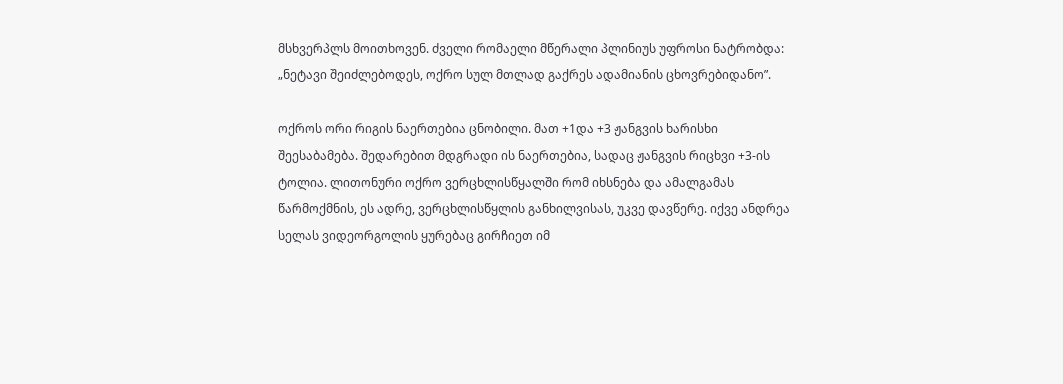მსხვერპლს მოითხოვენ. ძველი რომაელი მწერალი პლინიუს უფროსი ნატრობდა: „ნეტავი შეიძლებოდეს, ოქრო სულ მთლად გაქრეს ადამიანის ცხოვრებიდანო”.

ოქროს ორი რიგის ნაერთებია ცნობილი. მათ +1და +3 ჟანგვის ხარისხი შეესაბამება. შედარებით მდგრადი ის ნაერთებია, სადაც ჟანგვის რიცხვი +3-ის ტოლია. ლითონური ოქრო ვერცხლისწყალში რომ იხსნება და ამალგამას წარმოქმნის, ეს ადრე, ვერცხლისწყლის განხილვისას, უკვე დავწერე. იქვე ანდრეა სელას ვიდეორგოლის ყურებაც გირჩიეთ იმ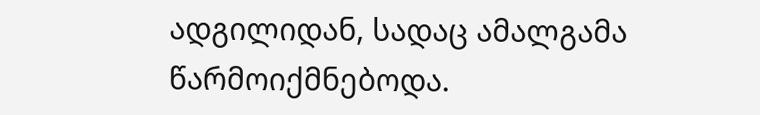ადგილიდან, სადაც ამალგამა წარმოიქმნებოდა.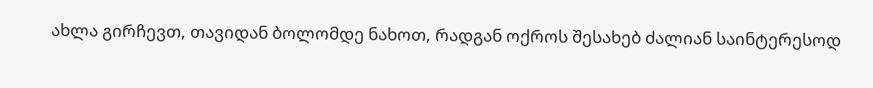ახლა გირჩევთ, თავიდან ბოლომდე ნახოთ, რადგან ოქროს შესახებ ძალიან საინტერესოდ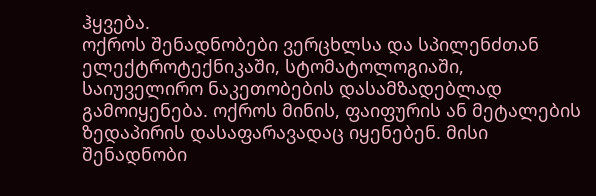ჰყვება.
ოქროს შენადნობები ვერცხლსა და სპილენძთან ელექტროტექნიკაში, სტომატოლოგიაში, საიუველირო ნაკეთობების დასამზადებლად გამოიყენება. ოქროს მინის, ფაიფურის ან მეტალების ზედაპირის დასაფარავადაც იყენებენ. მისი შენადნობი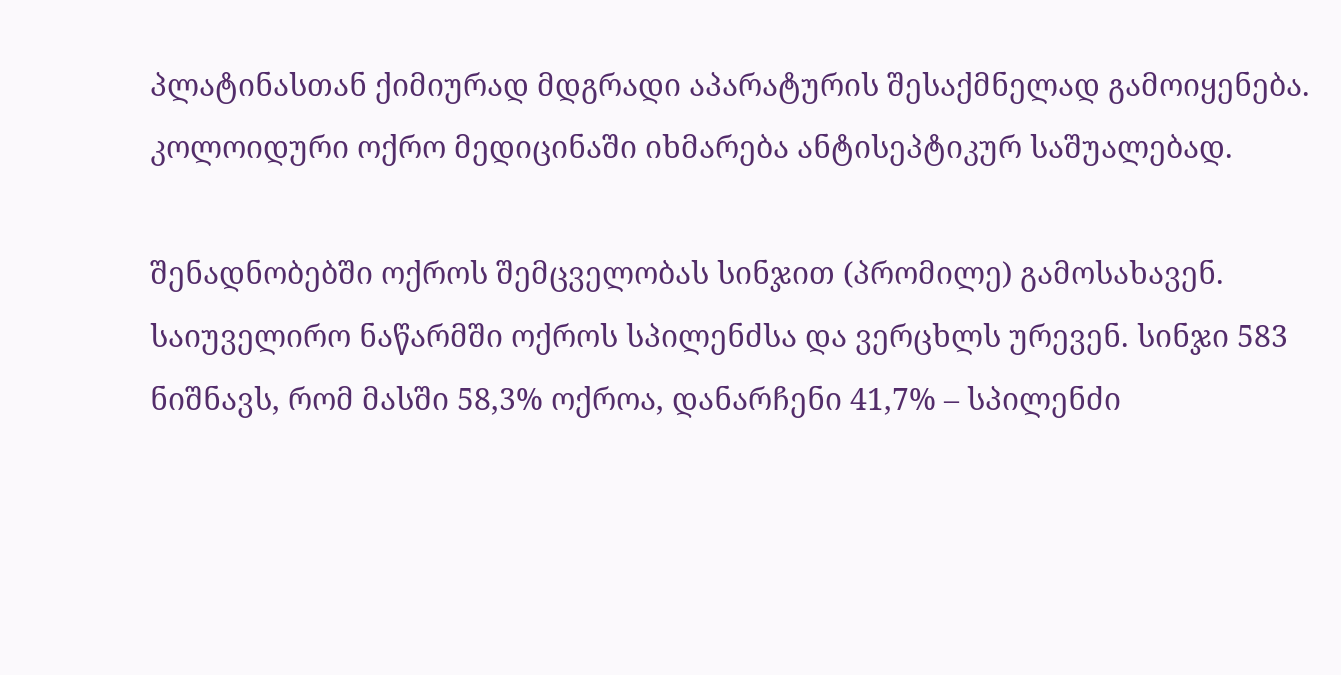პლატინასთან ქიმიურად მდგრადი აპარატურის შესაქმნელად გამოიყენება. კოლოიდური ოქრო მედიცინაში იხმარება ანტისეპტიკურ საშუალებად.

შენადნობებში ოქროს შემცველობას სინჯით (პრომილე) გამოსახავენ. საიუველირო ნაწარმში ოქროს სპილენძსა და ვერცხლს ურევენ. სინჯი 583 ნიშნავს, რომ მასში 58,3% ოქროა, დანარჩენი 41,7% – სპილენძი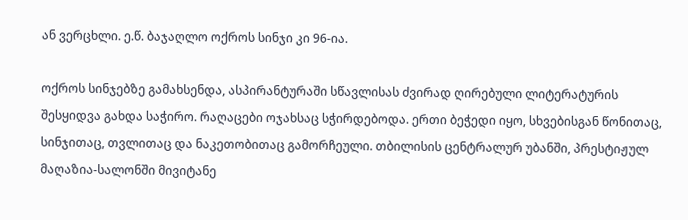ან ვერცხლი. ე.წ. ბაჯაღლო ოქროს სინჯი კი 96-ია.

ოქროს სინჯებზე გამახსენდა, ასპირანტურაში სწავლისას ძვირად ღირებული ლიტერატურის შესყიდვა გახდა საჭირო. რაღაცები ოჯახსაც სჭირდებოდა. ერთი ბეჭედი იყო, სხვებისგან წონითაც, სინჯითაც, თვლითაც და ნაკეთობითაც გამორჩეული. თბილისის ცენტრალურ უბანში, პრესტიჟულ მაღაზია-სალონში მივიტანე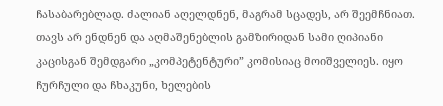ჩასაბარებლად. ძალიან აღელდნენ, მაგრამ სცადეს, არ შეემჩნიათ. თავს არ ენდნენ და აღმაშენებლის გამზირიდან სამი ღიპიანი კაცისგან შემდგარი „კომპეტენტური” კომისიაც მოიშველიეს. იყო ჩურჩული და ჩხაკუნი, ხელების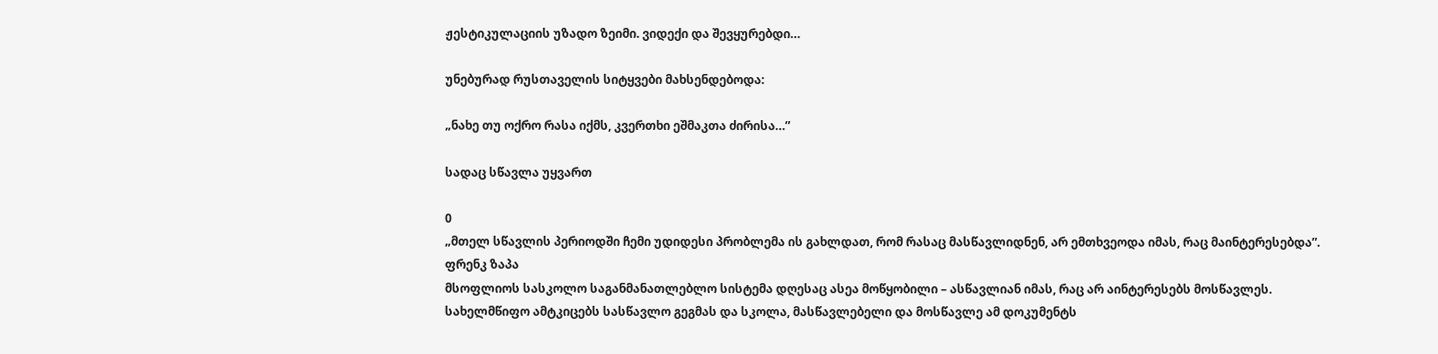ჟესტიკულაციის უზადო ზეიმი. ვიდექი და შევყურებდი…

უნებურად რუსთაველის სიტყვები მახსენდებოდა:

„ნახე თუ ოქრო რასა იქმს, კვერთხი ეშმაკთა ძირისა…”

სადაც სწავლა უყვართ

0
„მთელ სწავლის პერიოდში ჩემი უდიდესი პრობლემა ის გახლდათ, რომ რასაც მასწავლიდნენ, არ ემთხვეოდა იმას, რაც მაინტერესებდა”.
ფრენკ ზაპა
მსოფლიოს სასკოლო საგანმანათლებლო სისტემა დღესაც ასეა მოწყობილი – ასწავლიან იმას, რაც არ აინტერესებს მოსწავლეს. სახელმწიფო ამტკიცებს სასწავლო გეგმას და სკოლა, მასწავლებელი და მოსწავლე ამ დოკუმენტს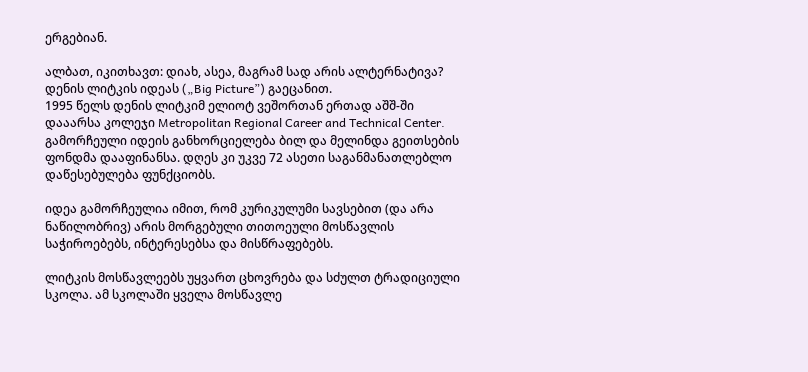ერგებიან.

ალბათ, იკითხავთ: დიახ, ასეა, მაგრამ სად არის ალტერნატივა? დენის ლიტკის იდეას („Big Picture”) გაეცანით.
1995 წელს დენის ლიტკიმ ელიოტ ვეშორთან ერთად აშშ-ში დააარსა კოლეჯი Metropolitan Regional Career and Technical Center. გამორჩეული იდეის განხორციელება ბილ და მელინდა გეითსების ფონდმა დააფინანსა. დღეს კი უკვე 72 ასეთი საგანმანათლებლო დაწესებულება ფუნქციობს.

იდეა გამორჩეულია იმით, რომ კურიკულუმი სავსებით (და არა ნაწილობრივ) არის მორგებული თითოეული მოსწავლის საჭიროებებს, ინტერესებსა და მისწრაფებებს.

ლიტკის მოსწავლეებს უყვართ ცხოვრება და სძულთ ტრადიციული სკოლა. ამ სკოლაში ყველა მოსწავლე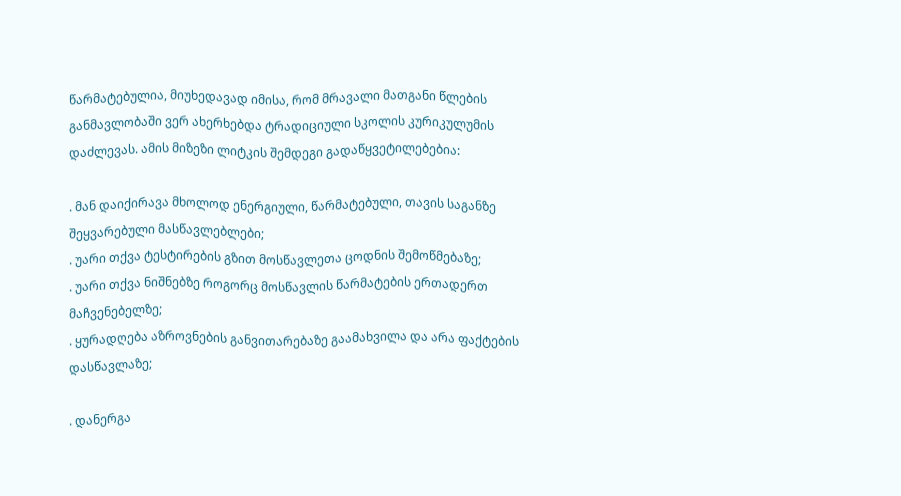წარმატებულია, მიუხედავად იმისა, რომ მრავალი მათგანი წლების განმავლობაში ვერ ახერხებდა ტრადიციული სკოლის კურიკულუმის დაძლევას. ამის მიზეზი ლიტკის შემდეგი გადაწყვეტილებებია:

. მან დაიქირავა მხოლოდ ენერგიული, წარმატებული, თავის საგანზე შეყვარებული მასწავლებლები;
. უარი თქვა ტესტირების გზით მოსწავლეთა ცოდნის შემოწმებაზე;
. უარი თქვა ნიშნებზე როგორც მოსწავლის წარმატების ერთადერთ მაჩვენებელზე;
. ყურადღება აზროვნების განვითარებაზე გაამახვილა და არა ფაქტების დასწავლაზე;

. დანერგა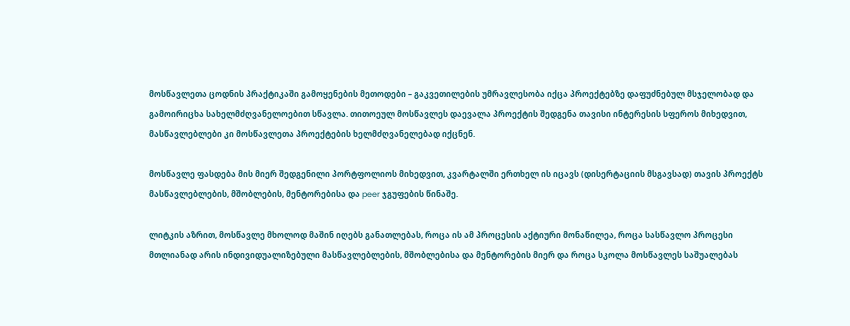მოსწავლეთა ცოდნის პრაქტიკაში გამოყენების მეთოდები – გაკვეთილების უმრავლესობა იქცა პროექტებზე დაფუძნებულ მსჯელობად და გამოირიცხა სახელმძღვანელოებით სწავლა. თითოეულ მოსწავლეს დაევალა პროექტის შედგენა თავისი ინტერესის სფეროს მიხედვით, მასწავლებლები კი მოსწავლეთა პროექტების ხელმძღვანელებად იქცნენ.

მოსწავლე ფასდება მის მიერ შედგენილი პორტფოლიოს მიხედვით, კვარტალში ერთხელ ის იცავს (დისერტაციის მსგავსად) თავის პროექტს მასწავლებლების, მშობლების, მენტორებისა და peer ჯგუფების წინაშე.

ლიტკის აზრით, მოსწავლე მხოლოდ მაშინ იღებს განათლებას, როცა ის ამ პროცესის აქტიური მონაწილეა, როცა სასწავლო პროცესი მთლიანად არის ინდივიდუალიზებული მასწავლებლების, მშობლებისა და მენტორების მიერ და როცა სკოლა მოსწავლეს საშუალებას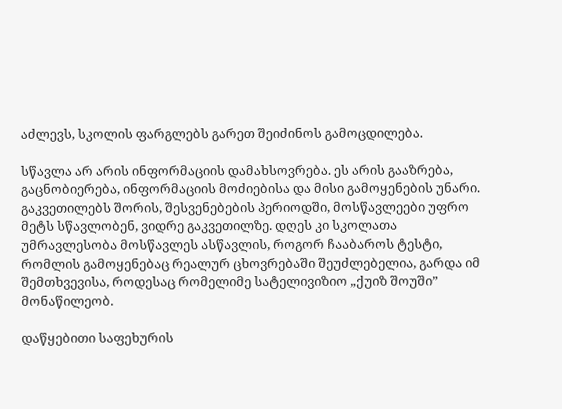აძლევს, სკოლის ფარგლებს გარეთ შეიძინოს გამოცდილება.

სწავლა არ არის ინფორმაციის დამახსოვრება. ეს არის გააზრება, გაცნობიერება, ინფორმაციის მოძიებისა და მისი გამოყენების უნარი. გაკვეთილებს შორის, შესვენებების პერიოდში, მოსწავლეები უფრო მეტს სწავლობენ, ვიდრე გაკვეთილზე. დღეს კი სკოლათა უმრავლესობა მოსწავლეს ასწავლის, როგორ ჩააბაროს ტესტი, რომლის გამოყენებაც რეალურ ცხოვრებაში შეუძლებელია, გარდა იმ შემთხვევისა, როდესაც რომელიმე სატელივიზიო „ქუიზ შოუში” მონაწილეობ.

დაწყებითი საფეხურის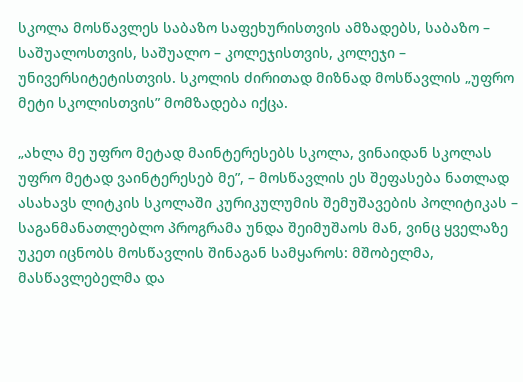სკოლა მოსწავლეს საბაზო საფეხურისთვის ამზადებს, საბაზო – საშუალოსთვის, საშუალო – კოლეჯისთვის, კოლეჯი – უნივერსიტეტისთვის. სკოლის ძირითად მიზნად მოსწავლის „უფრო მეტი სკოლისთვის” მომზადება იქცა.

„ახლა მე უფრო მეტად მაინტერესებს სკოლა, ვინაიდან სკოლას უფრო მეტად ვაინტერესებ მე”, – მოსწავლის ეს შეფასება ნათლად ასახავს ლიტკის სკოლაში კურიკულუმის შემუშავების პოლიტიკას – საგანმანათლებლო პროგრამა უნდა შეიმუშაოს მან, ვინც ყველაზე უკეთ იცნობს მოსწავლის შინაგან სამყაროს: მშობელმა, მასწავლებელმა და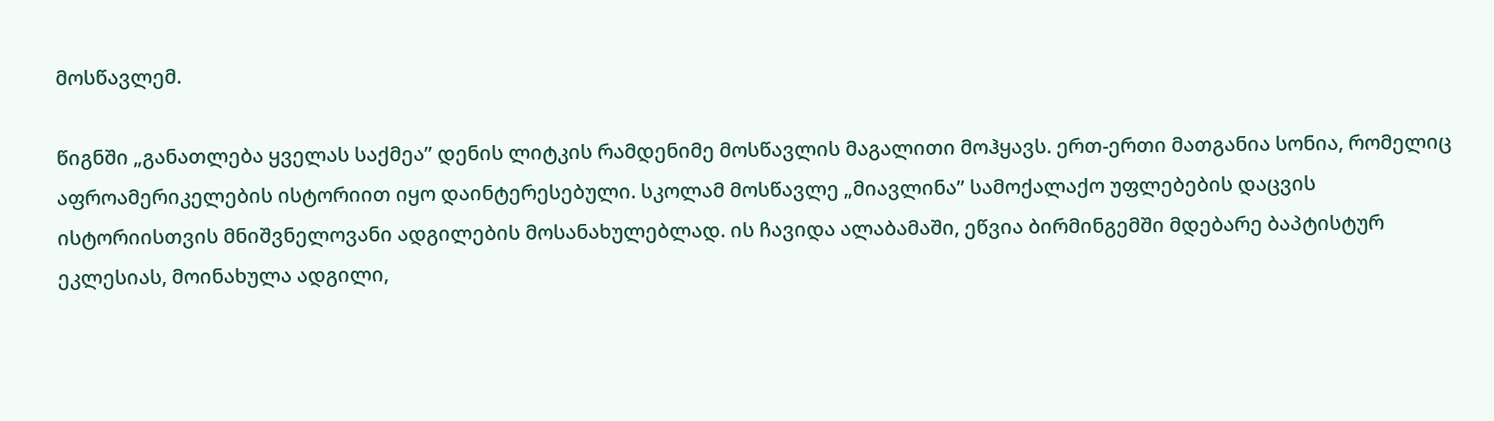მოსწავლემ.

წიგნში „განათლება ყველას საქმეა” დენის ლიტკის რამდენიმე მოსწავლის მაგალითი მოჰყავს. ერთ-ერთი მათგანია სონია, რომელიც აფროამერიკელების ისტორიით იყო დაინტერესებული. სკოლამ მოსწავლე „მიავლინა” სამოქალაქო უფლებების დაცვის ისტორიისთვის მნიშვნელოვანი ადგილების მოსანახულებლად. ის ჩავიდა ალაბამაში, ეწვია ბირმინგემში მდებარე ბაპტისტურ ეკლესიას, მოინახულა ადგილი,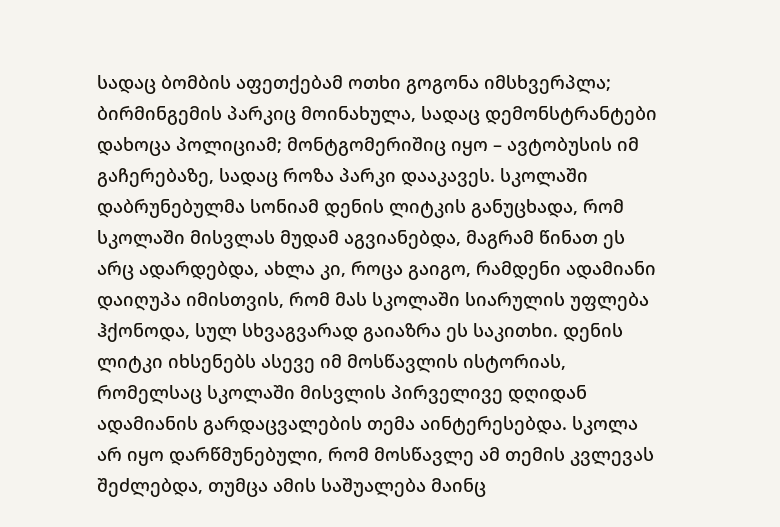სადაც ბომბის აფეთქებამ ოთხი გოგონა იმსხვერპლა; ბირმინგემის პარკიც მოინახულა, სადაც დემონსტრანტები დახოცა პოლიციამ; მონტგომერიშიც იყო – ავტობუსის იმ გაჩერებაზე, სადაც როზა პარკი დააკავეს. სკოლაში დაბრუნებულმა სონიამ დენის ლიტკის განუცხადა, რომ სკოლაში მისვლას მუდამ აგვიანებდა, მაგრამ წინათ ეს არც ადარდებდა, ახლა კი, როცა გაიგო, რამდენი ადამიანი დაიღუპა იმისთვის, რომ მას სკოლაში სიარულის უფლება ჰქონოდა, სულ სხვაგვარად გაიაზრა ეს საკითხი. დენის ლიტკი იხსენებს ასევე იმ მოსწავლის ისტორიას, რომელსაც სკოლაში მისვლის პირველივე დღიდან ადამიანის გარდაცვალების თემა აინტერესებდა. სკოლა არ იყო დარწმუნებული, რომ მოსწავლე ამ თემის კვლევას შეძლებდა, თუმცა ამის საშუალება მაინც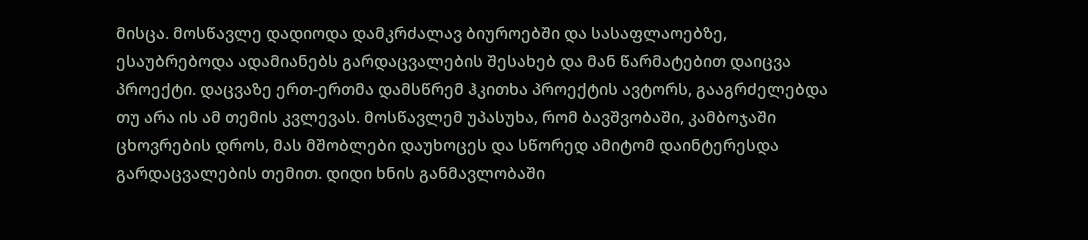მისცა. მოსწავლე დადიოდა დამკრძალავ ბიუროებში და სასაფლაოებზე, ესაუბრებოდა ადამიანებს გარდაცვალების შესახებ და მან წარმატებით დაიცვა პროექტი. დაცვაზე ერთ-ერთმა დამსწრემ ჰკითხა პროექტის ავტორს, გააგრძელებდა თუ არა ის ამ თემის კვლევას. მოსწავლემ უპასუხა, რომ ბავშვობაში, კამბოჯაში ცხოვრების დროს, მას მშობლები დაუხოცეს და სწორედ ამიტომ დაინტერესდა გარდაცვალების თემით. დიდი ხნის განმავლობაში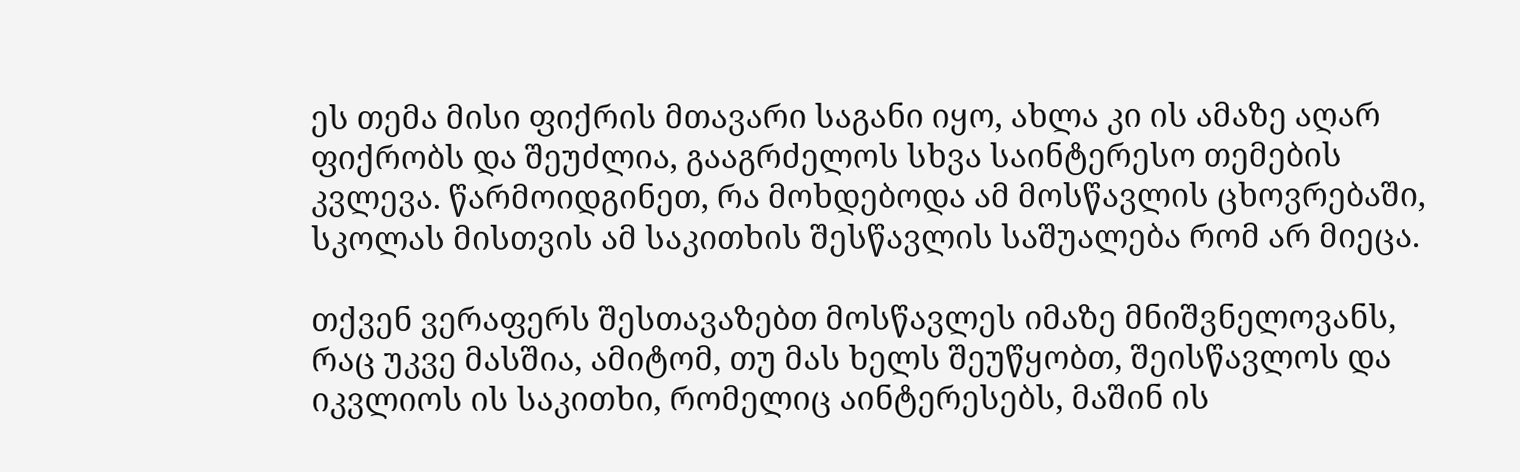ეს თემა მისი ფიქრის მთავარი საგანი იყო, ახლა კი ის ამაზე აღარ ფიქრობს და შეუძლია, გააგრძელოს სხვა საინტერესო თემების კვლევა. წარმოიდგინეთ, რა მოხდებოდა ამ მოსწავლის ცხოვრებაში, სკოლას მისთვის ამ საკითხის შესწავლის საშუალება რომ არ მიეცა.

თქვენ ვერაფერს შესთავაზებთ მოსწავლეს იმაზე მნიშვნელოვანს, რაც უკვე მასშია, ამიტომ, თუ მას ხელს შეუწყობთ, შეისწავლოს და იკვლიოს ის საკითხი, რომელიც აინტერესებს, მაშინ ის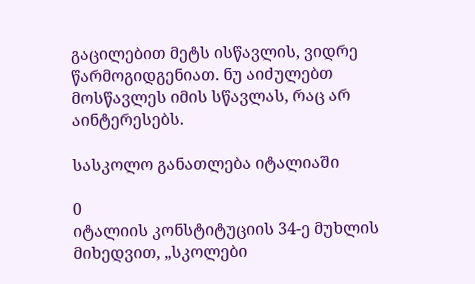გაცილებით მეტს ისწავლის, ვიდრე წარმოგიდგენიათ. ნუ აიძულებთ მოსწავლეს იმის სწავლას, რაც არ აინტერესებს.

სასკოლო განათლება იტალიაში

0
იტალიის კონსტიტუციის 34-ე მუხლის მიხედვით, „სკოლები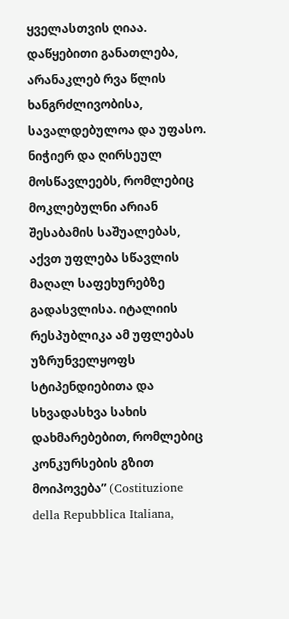ყველასთვის ღიაა. დაწყებითი განათლება, არანაკლებ რვა წლის ხანგრძლივობისა, სავალდებულოა და უფასო. ნიჭიერ და ღირსეულ მოსწავლეებს, რომლებიც მოკლებულნი არიან შესაბამის საშუალებას, აქვთ უფლება სწავლის მაღალ საფეხურებზე გადასვლისა. იტალიის რესპუბლიკა ამ უფლებას უზრუნველყოფს სტიპენდიებითა და სხვადასხვა სახის დახმარებებით, რომლებიც კონკურსების გზით მოიპოვება” (Costituzione della Repubblica Italiana,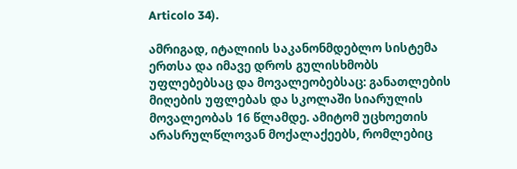Articolo 34).

ამრიგად, იტალიის საკანონმდებლო სისტემა ერთსა და იმავე დროს გულისხმობს უფლებებსაც და მოვალეობებსაც: განათლების მიღების უფლებას და სკოლაში სიარულის მოვალეობას 16 წლამდე. ამიტომ უცხოეთის არასრულწლოვან მოქალაქეებს, რომლებიც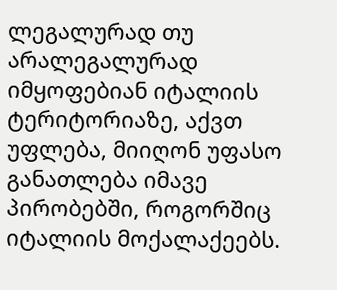ლეგალურად თუ არალეგალურად იმყოფებიან იტალიის ტერიტორიაზე, აქვთ უფლება, მიიღონ უფასო განათლება იმავე პირობებში, როგორშიც იტალიის მოქალაქეებს.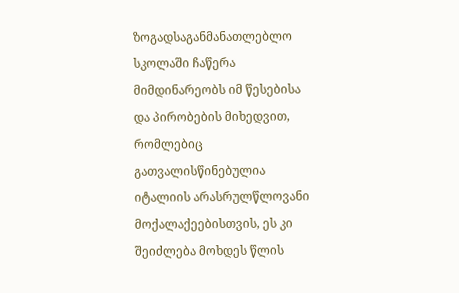ზოგადსაგანმანათლებლო სკოლაში ჩაწერა მიმდინარეობს იმ წესებისა და პირობების მიხედვით, რომლებიც გათვალისწინებულია იტალიის არასრულწლოვანი მოქალაქეებისთვის, ეს კი შეიძლება მოხდეს წლის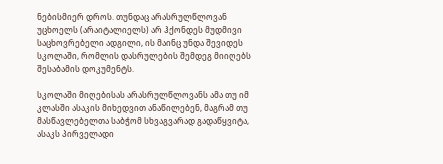ნებისმიერ დროს. თუნდაც არასრულწლოვან უცხოელს (არაიტალიელს) არ ჰქონდეს მუდმივი საცხოვრებელი ადგილი, ის მაინც უნდა შევიდეს სკოლაში, რომლის დასრულების შემდეგ მიიღებს შესაბამის დოკუმენტს.

სკოლაში მიღებისას არასრულწლოვანს ამა თუ იმ კლასში ასაკის მიხედვით ანაწილებენ, მაგრამ თუ მასწავლებელთა საბჭომ სხვაგვარად გადაწყვიტა, ასაკს პირველადი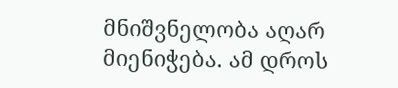მნიშვნელობა აღარ მიენიჭება. ამ დროს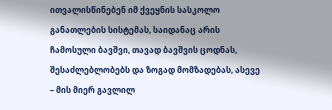ითვალისწინებენ იმ ქვეყნის სასკოლო განათლების სისტემას, საიდანაც არის ჩამოსული ბავშვი, თავად ბავშვის ცოდნას, შესაძლებლობებს და ზოგად მომზადებას, ასევე – მის მიერ გავლილ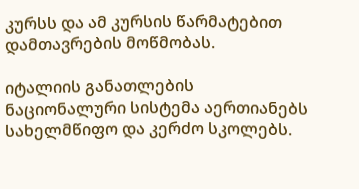კურსს და ამ კურსის წარმატებით დამთავრების მოწმობას.

იტალიის განათლების ნაციონალური სისტემა აერთიანებს სახელმწიფო და კერძო სკოლებს.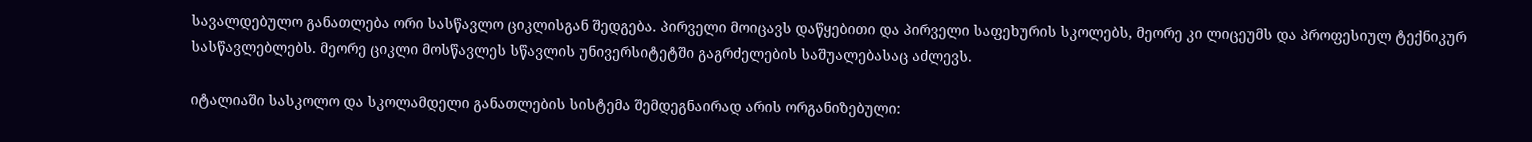სავალდებულო განათლება ორი სასწავლო ციკლისგან შედგება. პირველი მოიცავს დაწყებითი და პირველი საფეხურის სკოლებს, მეორე კი ლიცეუმს და პროფესიულ ტექნიკურ სასწავლებლებს. მეორე ციკლი მოსწავლეს სწავლის უნივერსიტეტში გაგრძელების საშუალებასაც აძლევს.

იტალიაში სასკოლო და სკოლამდელი განათლების სისტემა შემდეგნაირად არის ორგანიზებული: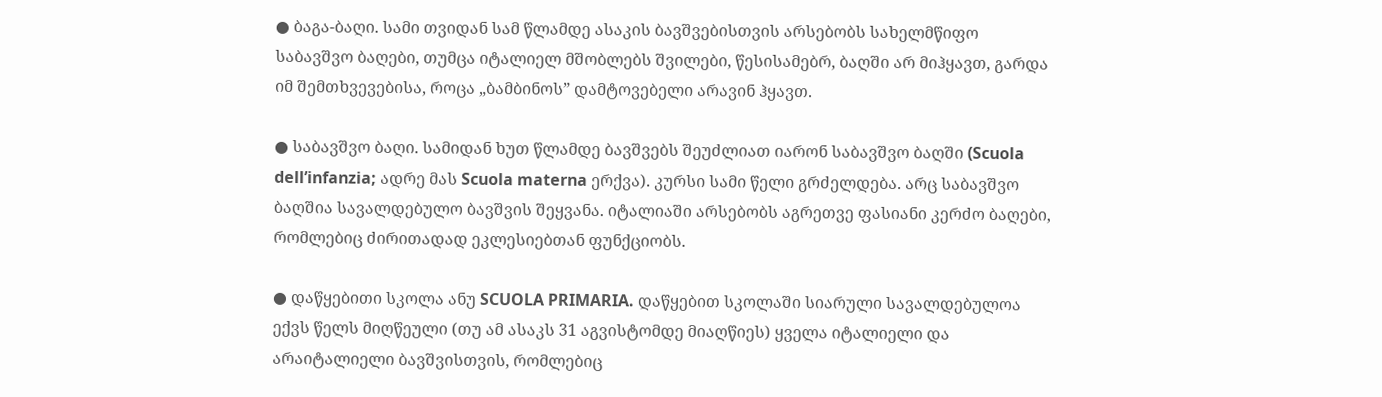● ბაგა-ბაღი. სამი თვიდან სამ წლამდე ასაკის ბავშვებისთვის არსებობს სახელმწიფო საბავშვო ბაღები, თუმცა იტალიელ მშობლებს შვილები, წესისამებრ, ბაღში არ მიჰყავთ, გარდა იმ შემთხვევებისა, როცა „ბამბინოს” დამტოვებელი არავინ ჰყავთ.

● საბავშვო ბაღი. სამიდან ხუთ წლამდე ბავშვებს შეუძლიათ იარონ საბავშვო ბაღში (Scuola dell’infanzia; ადრე მას Scuola materna ერქვა). კურსი სამი წელი გრძელდება. არც საბავშვო ბაღშია სავალდებულო ბავშვის შეყვანა. იტალიაში არსებობს აგრეთვე ფასიანი კერძო ბაღები, რომლებიც ძირითადად ეკლესიებთან ფუნქციობს.

● დაწყებითი სკოლა ანუ SCUOLA PRIMARIA. დაწყებით სკოლაში სიარული სავალდებულოა ექვს წელს მიღწეული (თუ ამ ასაკს 31 აგვისტომდე მიაღწიეს) ყველა იტალიელი და არაიტალიელი ბავშვისთვის, რომლებიც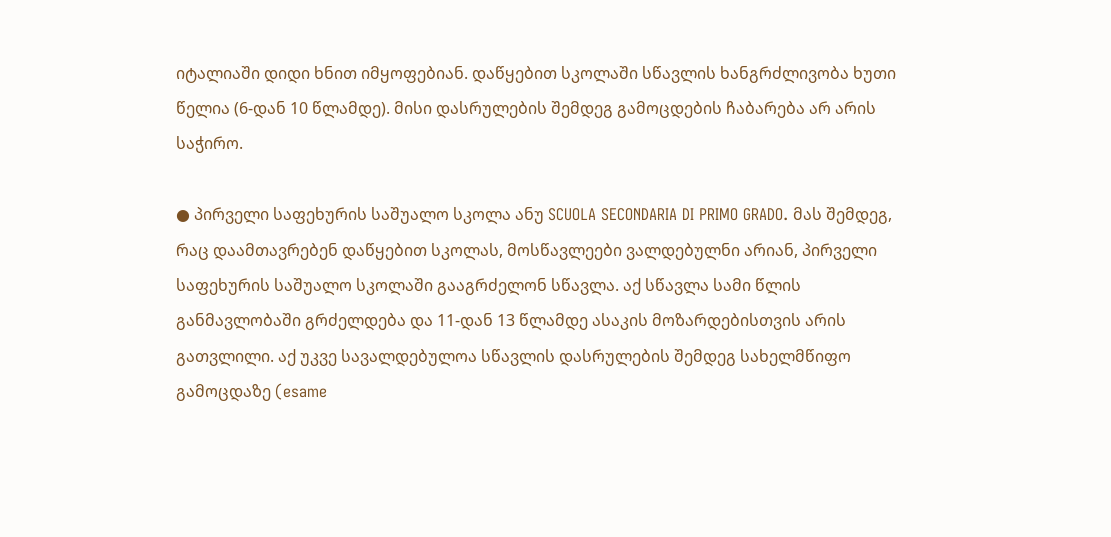იტალიაში დიდი ხნით იმყოფებიან. დაწყებით სკოლაში სწავლის ხანგრძლივობა ხუთი წელია (6-დან 10 წლამდე). მისი დასრულების შემდეგ გამოცდების ჩაბარება არ არის საჭირო.

● პირველი საფეხურის საშუალო სკოლა ანუ SCUOLA SECONDARIA DI PRIMO GRADO. მას შემდეგ, რაც დაამთავრებენ დაწყებით სკოლას, მოსწავლეები ვალდებულნი არიან, პირველი საფეხურის საშუალო სკოლაში გააგრძელონ სწავლა. აქ სწავლა სამი წლის განმავლობაში გრძელდება და 11-დან 13 წლამდე ასაკის მოზარდებისთვის არის გათვლილი. აქ უკვე სავალდებულოა სწავლის დასრულების შემდეგ სახელმწიფო გამოცდაზე (esame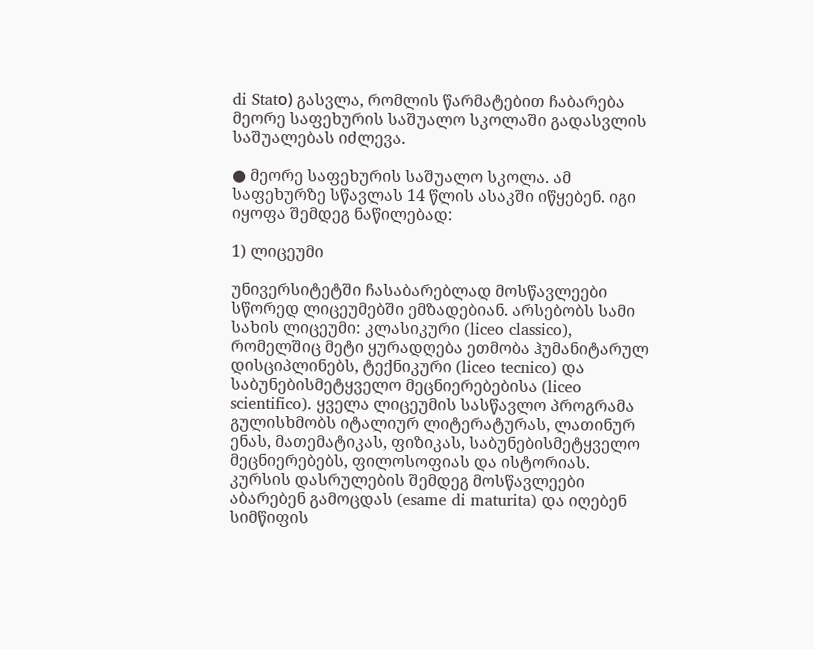di Statо) გასვლა, რომლის წარმატებით ჩაბარება მეორე საფეხურის საშუალო სკოლაში გადასვლის საშუალებას იძლევა.

● მეორე საფეხურის საშუალო სკოლა. ამ საფეხურზე სწავლას 14 წლის ასაკში იწყებენ. იგი იყოფა შემდეგ ნაწილებად:

1) ლიცეუმი

უნივერსიტეტში ჩასაბარებლად მოსწავლეები სწორედ ლიცეუმებში ემზადებიან. არსებობს სამი სახის ლიცეუმი: კლასიკური (liceo classico), რომელშიც მეტი ყურადღება ეთმობა ჰუმანიტარულ დისციპლინებს, ტექნიკური (liceo tecnico) და საბუნებისმეტყველო მეცნიერებებისა (liceo scientifico). ყველა ლიცეუმის სასწავლო პროგრამა გულისხმობს იტალიურ ლიტერატურას, ლათინურ ენას, მათემატიკას, ფიზიკას, საბუნებისმეტყველო მეცნიერებებს, ფილოსოფიას და ისტორიას. კურსის დასრულების შემდეგ მოსწავლეები აბარებენ გამოცდას (esame di maturita) და იღებენ სიმწიფის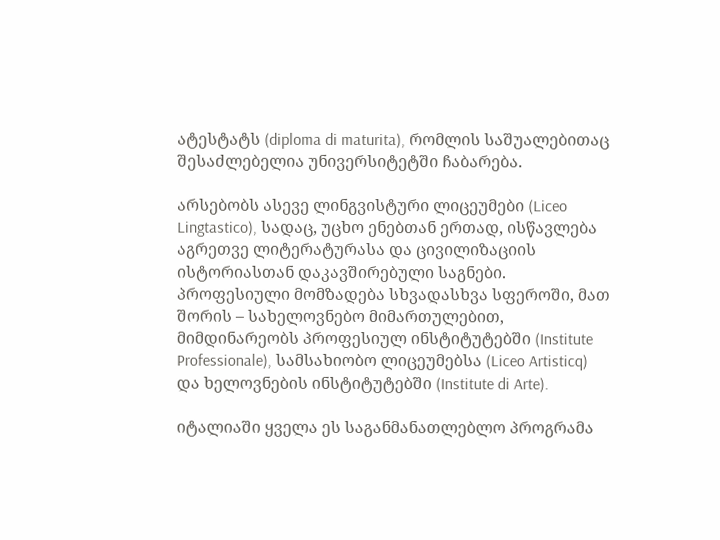ატესტატს (diploma di maturita), რომლის საშუალებითაც შესაძლებელია უნივერსიტეტში ჩაბარება.

არსებობს ასევე ლინგვისტური ლიცეუმები (Liceo Lingtastico), სადაც, უცხო ენებთან ერთად, ისწავლება აგრეთვე ლიტერატურასა და ცივილიზაციის ისტორიასთან დაკავშირებული საგნები. პროფესიული მომზადება სხვადასხვა სფეროში, მათ შორის – სახელოვნებო მიმართულებით, მიმდინარეობს პროფესიულ ინსტიტუტებში (Institute Professionale), სამსახიობო ლიცეუმებსა (Liceo Artisticq) და ხელოვნების ინსტიტუტებში (Institute di Arte).

იტალიაში ყველა ეს საგანმანათლებლო პროგრამა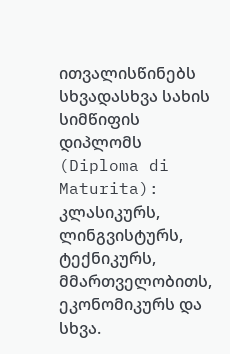ითვალისწინებს სხვადასხვა სახის სიმწიფის დიპლომს (Diploma di Maturita): კლასიკურს, ლინგვისტურს, ტექნიკურს, მმართველობითს, ეკონომიკურს და სხვა.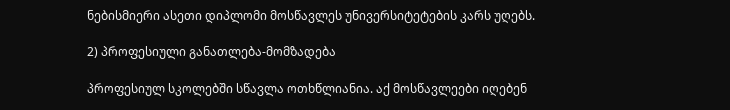ნებისმიერი ასეთი დიპლომი მოსწავლეს უნივერსიტეტების კარს უღებს.

2) პროფესიული განათლება-მომზადება

პროფესიულ სკოლებში სწავლა ოთხწლიანია. აქ მოსწავლეები იღებენ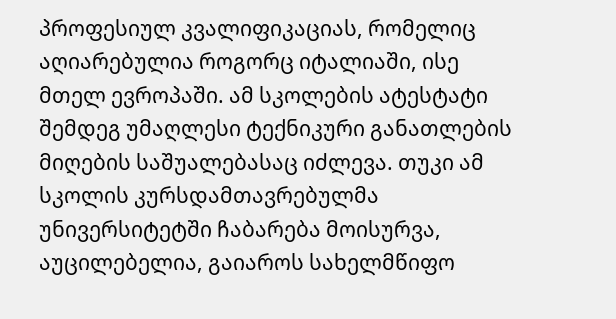პროფესიულ კვალიფიკაციას, რომელიც აღიარებულია როგორც იტალიაში, ისე მთელ ევროპაში. ამ სკოლების ატესტატი შემდეგ უმაღლესი ტექნიკური განათლების მიღების საშუალებასაც იძლევა. თუკი ამ სკოლის კურსდამთავრებულმა უნივერსიტეტში ჩაბარება მოისურვა, აუცილებელია, გაიაროს სახელმწიფო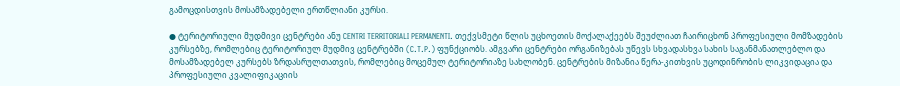გამოცდისთვის მოსამზადებელი ერთწლიანი კურსი.

● ტერიტორიული მუდმივი ცენტრები ანუ CENTRI TERRITORIALI PERMANENTI. თექვსმეტი წლის უცხოეთის მოქალაქეებს შეუძლიათ ჩაირიცხონ პროფესიული მომზადების კურსებზე, რომლებიც ტერიტორიულ მუდმივ ცენტრებში (C.T.P.) ფუნქციობს. ამგვარი ცენტრები ორგანიზებას უწევს სხვადასხვა სახის საგანმანათლებლო და მოსამზადებელ კურსებს ზრდასრულთათვის, რომლებიც მოცემულ ტერიტორიაზე სახლობენ. ცენტრების მიზანია წერა-კითხვის უცოდინრობის ლიკვიდაცია და პროფესიული კვალიფიკაციის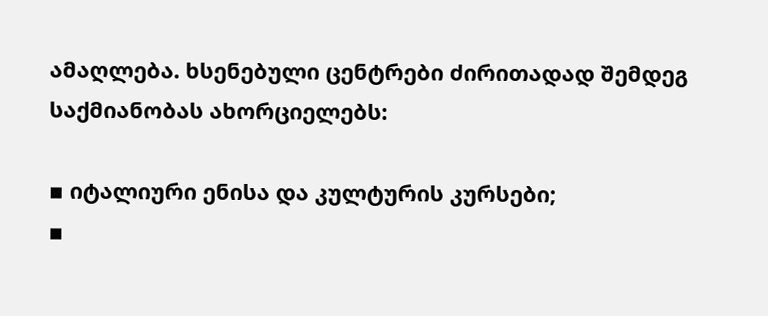ამაღლება. ხსენებული ცენტრები ძირითადად შემდეგ საქმიანობას ახორციელებს:

▪ იტალიური ენისა და კულტურის კურსები;
▪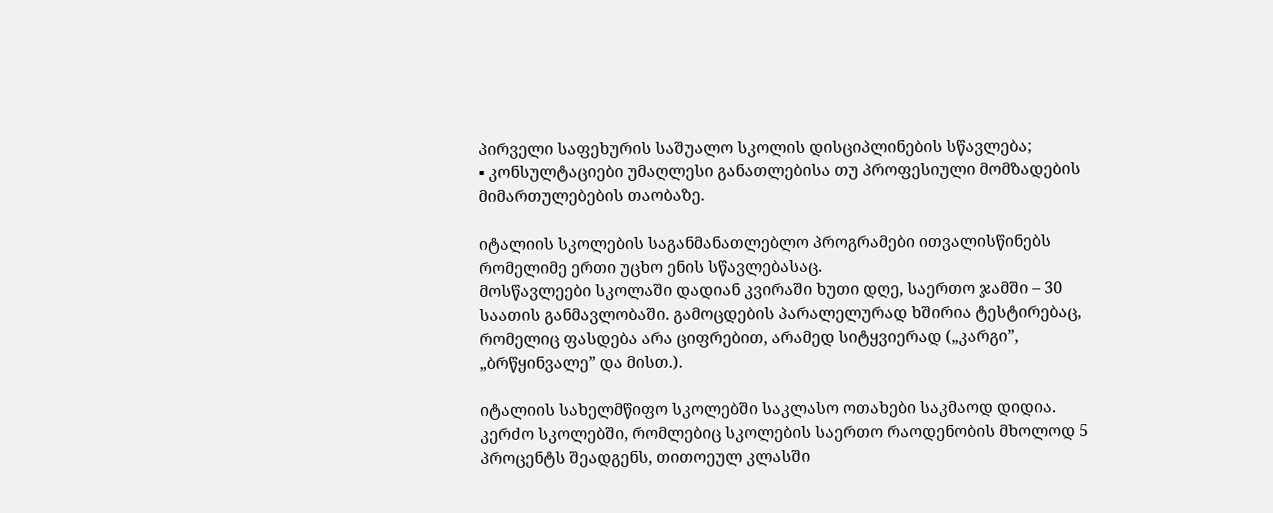პირველი საფეხურის საშუალო სკოლის დისციპლინების სწავლება;
▪ კონსულტაციები უმაღლესი განათლებისა თუ პროფესიული მომზადების მიმართულებების თაობაზე.

იტალიის სკოლების საგანმანათლებლო პროგრამები ითვალისწინებს რომელიმე ერთი უცხო ენის სწავლებასაც.
მოსწავლეები სკოლაში დადიან კვირაში ხუთი დღე, საერთო ჯამში – 30 საათის განმავლობაში. გამოცდების პარალელურად ხშირია ტესტირებაც, რომელიც ფასდება არა ციფრებით, არამედ სიტყვიერად („კარგი”, „ბრწყინვალე” და მისთ.).

იტალიის სახელმწიფო სკოლებში საკლასო ოთახები საკმაოდ დიდია. კერძო სკოლებში, რომლებიც სკოლების საერთო რაოდენობის მხოლოდ 5 პროცენტს შეადგენს, თითოეულ კლასში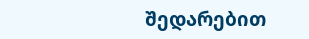შედარებით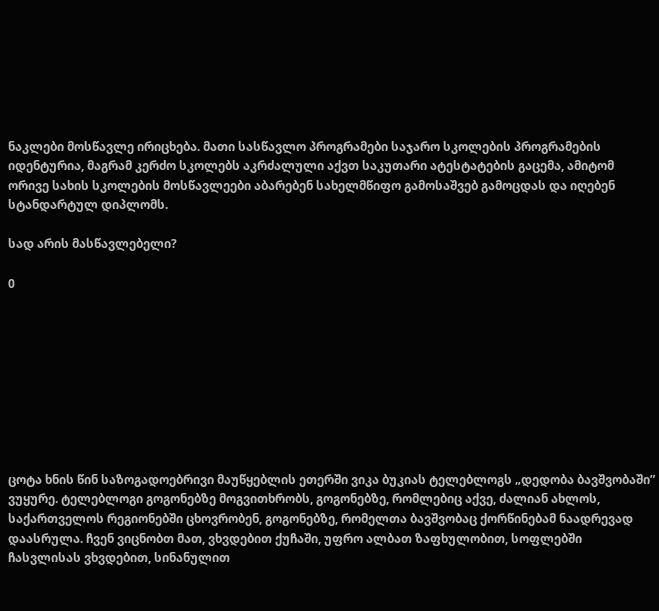ნაკლები მოსწავლე ირიცხება. მათი სასწავლო პროგრამები საჯარო სკოლების პროგრამების იდენტურია, მაგრამ კერძო სკოლებს აკრძალული აქვთ საკუთარი ატესტატების გაცემა, ამიტომ ორივე სახის სკოლების მოსწავლეები აბარებენ სახელმწიფო გამოსაშვებ გამოცდას და იღებენ სტანდარტულ დიპლომს.

სად არის მასწავლებელი?

0









ცოტა ხნის წინ საზოგადოებრივი მაუწყებლის ეთერში ვიკა ბუკიას ტელებლოგს „დედობა ბავშვობაში” ვუყურე. ტელებლოგი გოგონებზე მოგვითხრობს, გოგონებზე, რომლებიც აქვე, ძალიან ახლოს, საქართველოს რეგიონებში ცხოვრობენ, გოგონებზე, რომელთა ბავშვობაც ქორწინებამ ნაადრევად დაასრულა. ჩვენ ვიცნობთ მათ, ვხვდებით ქუჩაში, უფრო ალბათ ზაფხულობით, სოფლებში ჩასვლისას ვხვდებით, სინანულით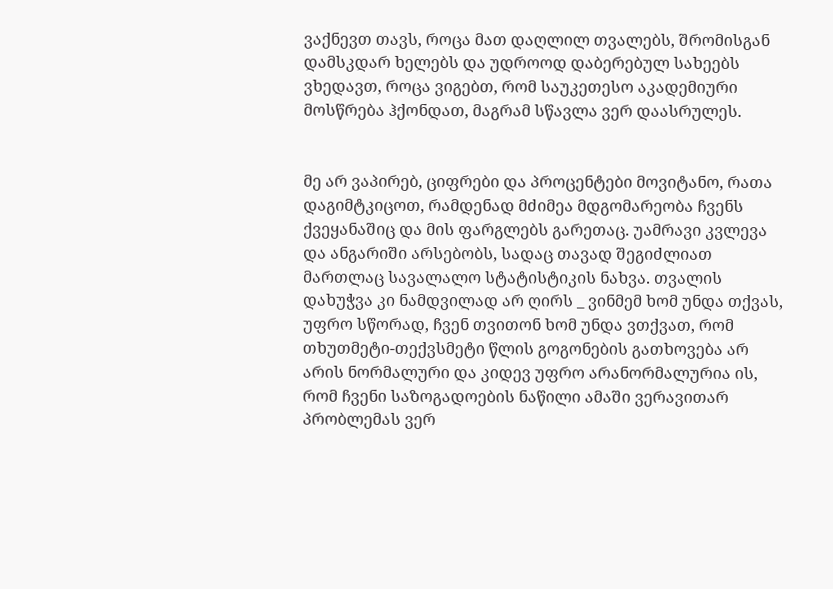ვაქნევთ თავს, როცა მათ დაღლილ თვალებს, შრომისგან დამსკდარ ხელებს და უდროოდ დაბერებულ სახეებს ვხედავთ, როცა ვიგებთ, რომ საუკეთესო აკადემიური მოსწრება ჰქონდათ, მაგრამ სწავლა ვერ დაასრულეს.


მე არ ვაპირებ, ციფრები და პროცენტები მოვიტანო, რათა დაგიმტკიცოთ, რამდენად მძიმეა მდგომარეობა ჩვენს ქვეყანაშიც და მის ფარგლებს გარეთაც. უამრავი კვლევა და ანგარიში არსებობს, სადაც თავად შეგიძლიათ მართლაც სავალალო სტატისტიკის ნახვა. თვალის დახუჭვა კი ნამდვილად არ ღირს _ ვინმემ ხომ უნდა თქვას, უფრო სწორად, ჩვენ თვითონ ხომ უნდა ვთქვათ, რომ თხუთმეტი-თექვსმეტი წლის გოგონების გათხოვება არ არის ნორმალური და კიდევ უფრო არანორმალურია ის, რომ ჩვენი საზოგადოების ნაწილი ამაში ვერავითარ პრობლემას ვერ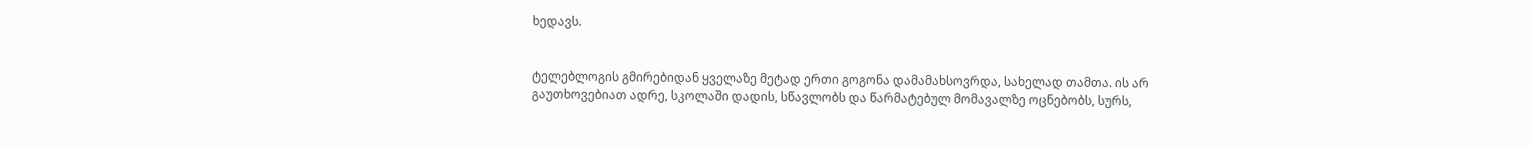ხედავს.


ტელებლოგის გმირებიდან ყველაზე მეტად ერთი გოგონა დამამახსოვრდა, სახელად თამთა. ის არ გაუთხოვებიათ ადრე, სკოლაში დადის, სწავლობს და წარმატებულ მომავალზე ოცნებობს, სურს,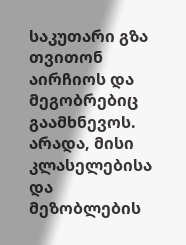საკუთარი გზა თვითონ აირჩიოს და მეგობრებიც გაამხნევოს. არადა, მისი კლასელებისა და მეზობლების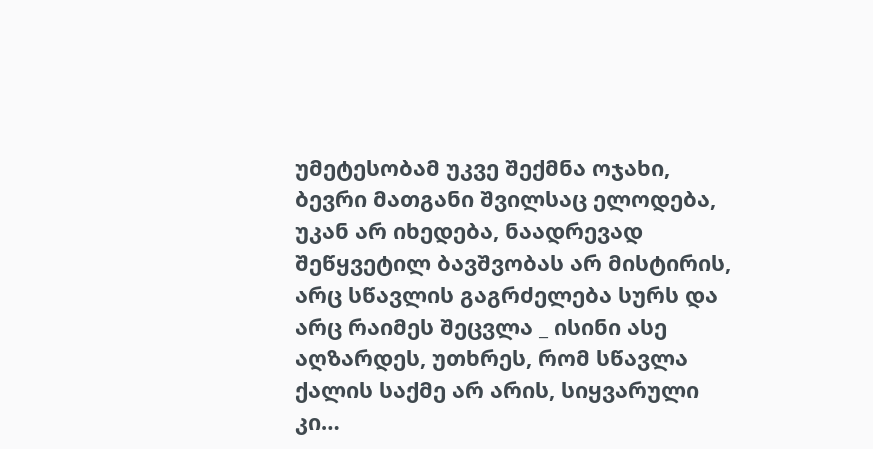უმეტესობამ უკვე შექმნა ოჯახი, ბევრი მათგანი შვილსაც ელოდება, უკან არ იხედება, ნაადრევად შეწყვეტილ ბავშვობას არ მისტირის, არც სწავლის გაგრძელება სურს და არც რაიმეს შეცვლა _ ისინი ასე აღზარდეს, უთხრეს, რომ სწავლა ქალის საქმე არ არის, სიყვარული კი…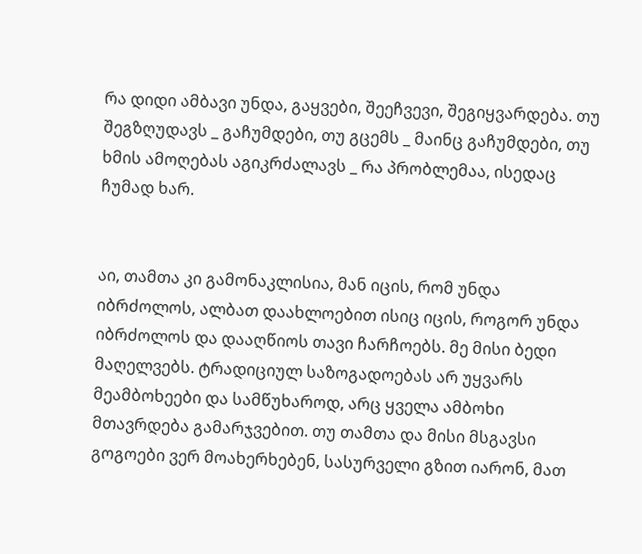რა დიდი ამბავი უნდა, გაყვები, შეეჩვევი, შეგიყვარდება. თუ შეგზღუდავს _ გაჩუმდები, თუ გცემს _ მაინც გაჩუმდები, თუ ხმის ამოღებას აგიკრძალავს _ რა პრობლემაა, ისედაც ჩუმად ხარ.


აი, თამთა კი გამონაკლისია, მან იცის, რომ უნდა იბრძოლოს, ალბათ დაახლოებით ისიც იცის, როგორ უნდა იბრძოლოს და დააღწიოს თავი ჩარჩოებს. მე მისი ბედი მაღელვებს. ტრადიციულ საზოგადოებას არ უყვარს მეამბოხეები და სამწუხაროდ, არც ყველა ამბოხი მთავრდება გამარჯვებით. თუ თამთა და მისი მსგავსი გოგოები ვერ მოახერხებენ, სასურველი გზით იარონ, მათ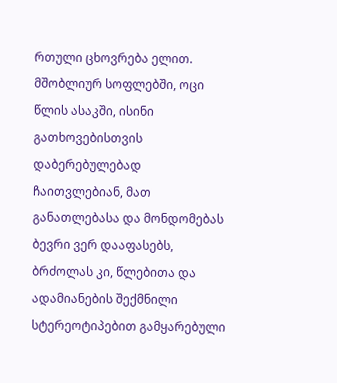რთული ცხოვრება ელით. მშობლიურ სოფლებში, ოცი წლის ასაკში, ისინი გათხოვებისთვის დაბერებულებად ჩაითვლებიან, მათ განათლებასა და მონდომებას ბევრი ვერ დააფასებს, ბრძოლას კი, წლებითა და ადამიანების შექმნილი სტერეოტიპებით გამყარებული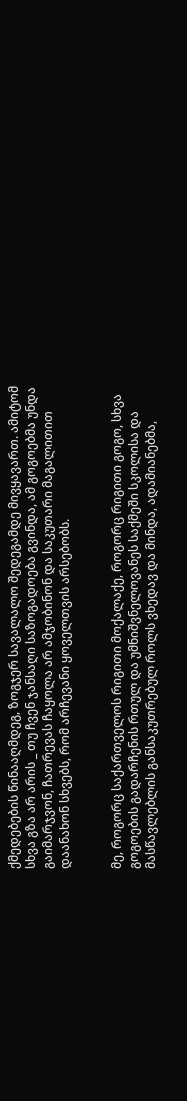ქმედებების წინააღმდეგ, ზოგჯერ სავალალო შედეგამდე მივყავართ. ამიტომ სხვა გზა არ არის _ თუ ჩვენ ჯანსაღი საზოგადოება გვინდა, ამ გოგოებმა უნდა გაიმარჯვონ, ჩათრევას ჩაყოლა არ ამჯობინონ და საკუთარი მაგალითით დაანახონ სხვებს, რომ არჩევანი ყოველთვის არსებობს.


მე, როგორც საქართველოს რიგითი მოქალაქე, როგორც რიგითი გოგო, სხვა გოგოების გადარჩენის რთულ და უმნიშვნელოვანეს საქმეში სკოლისა და მასწავლებლის განსაკუთრებულ როლს ვხედავ და მინდა, ადამიანებმა,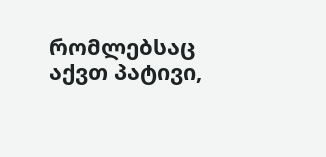რომლებსაც აქვთ პატივი,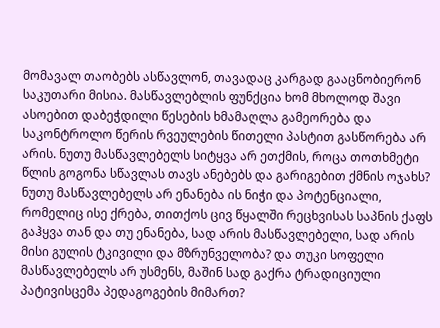მომავალ თაობებს ასწავლონ, თავადაც კარგად გააცნობიერონ საკუთარი მისია. მასწავლებლის ფუნქცია ხომ მხოლოდ შავი ასოებით დაბეჭდილი წესების ხმამაღლა გამეორება და საკონტროლო წერის რვეულების წითელი პასტით გასწორება არ არის. ნუთუ მასწავლებელს სიტყვა არ ეთქმის, როცა თოთხმეტი წლის გოგონა სწავლას თავს ანებებს და გარიგებით ქმნის ოჯახს? ნუთუ მასწავლებელს არ ენანება ის ნიჭი და პოტენციალი, რომელიც ისე ქრება, თითქოს ცივ წყალში რეცხვისას საპნის ქაფს გაჰყვა თან და თუ ენანება, სად არის მასწავლებელი, სად არის მისი გულის ტკივილი და მზრუნველობა? და თუკი სოფელი მასწავლებელს არ უსმენს, მაშინ სად გაქრა ტრადიციული პატივისცემა პედაგოგების მიმართ?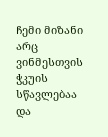ჩემი მიზანი არც ვინმესთვის ჭკუის სწავლებაა და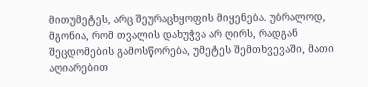მითუმეტეს, არც შეურაცხყოფის მიყენება. უბრალოდ, მგონია, რომ თვალის დახუჭვა არ ღირს, რადგან შეცდომების გამოსწორება, უმეტეს შემთხვევაში, მათი აღიარებით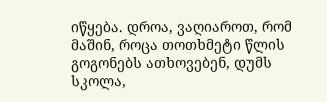იწყება. დროა, ვაღიაროთ, რომ მაშინ, როცა თოთხმეტი წლის გოგონებს ათხოვებენ, დუმს სკოლა,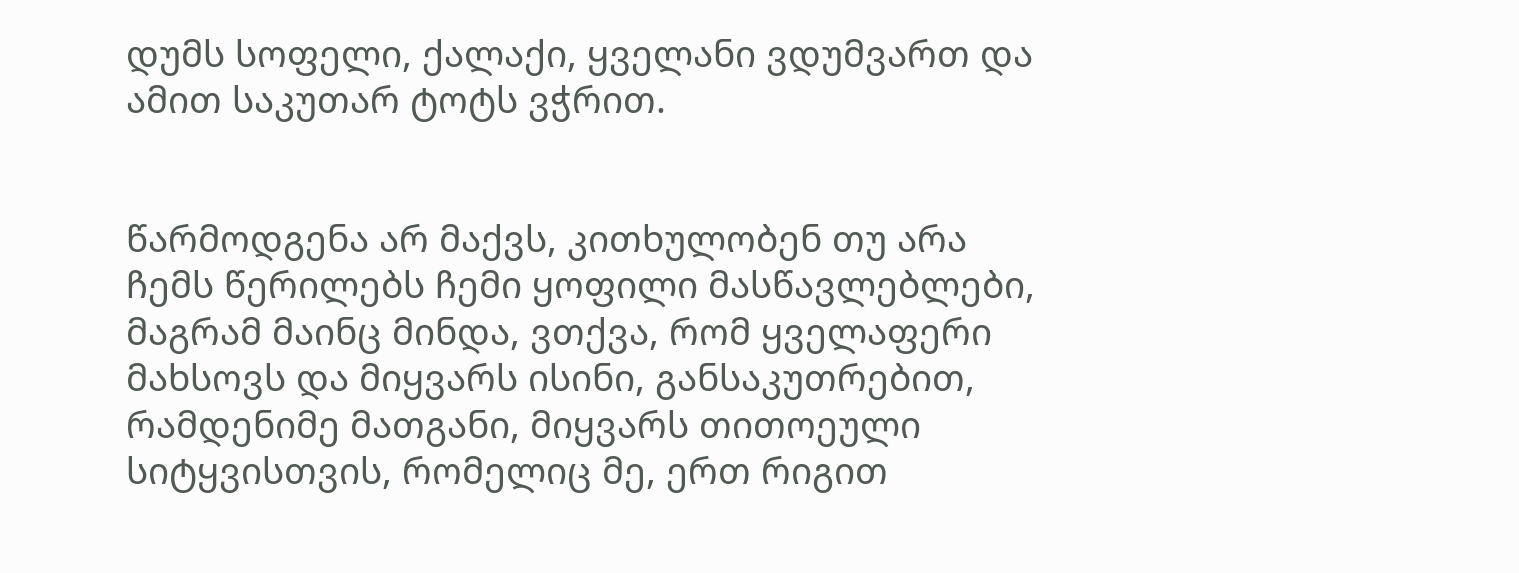დუმს სოფელი, ქალაქი, ყველანი ვდუმვართ და ამით საკუთარ ტოტს ვჭრით.


წარმოდგენა არ მაქვს, კითხულობენ თუ არა ჩემს წერილებს ჩემი ყოფილი მასწავლებლები, მაგრამ მაინც მინდა, ვთქვა, რომ ყველაფერი მახსოვს და მიყვარს ისინი, განსაკუთრებით, რამდენიმე მათგანი, მიყვარს თითოეული სიტყვისთვის, რომელიც მე, ერთ რიგით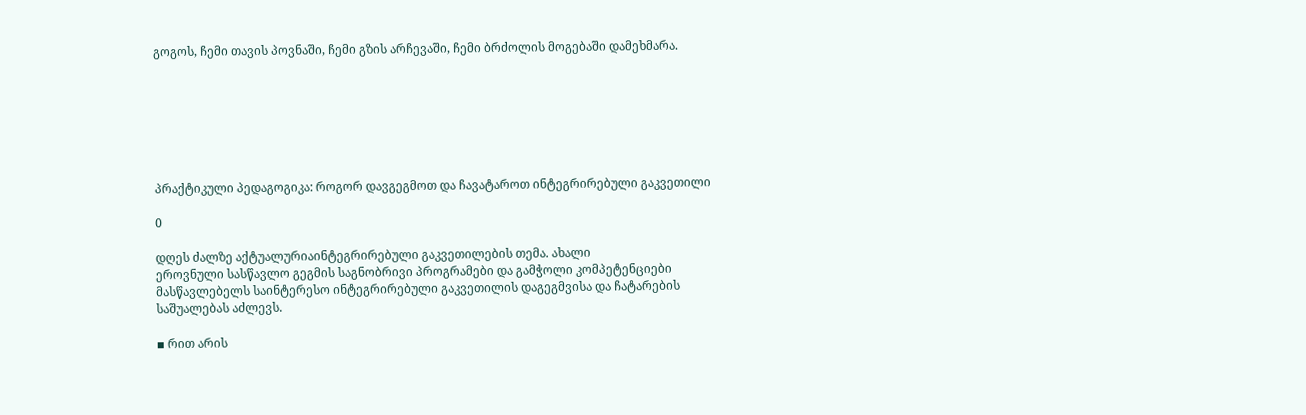გოგოს, ჩემი თავის პოვნაში, ჩემი გზის არჩევაში, ჩემი ბრძოლის მოგებაში დამეხმარა.







პრაქტიკული პედაგოგიკა: როგორ დავგეგმოთ და ჩავატაროთ ინტეგრირებული გაკვეთილი

0

დღეს ძალზე აქტუალურიაინტეგრირებული გაკვეთილების თემა. ახალი
ეროვნული სასწავლო გეგმის საგნობრივი პროგრამები და გამჭოლი კომპეტენციები
მასწავლებელს საინტერესო ინტეგრირებული გაკვეთილის დაგეგმვისა და ჩატარების
საშუალებას აძლევს.

▪ რით არის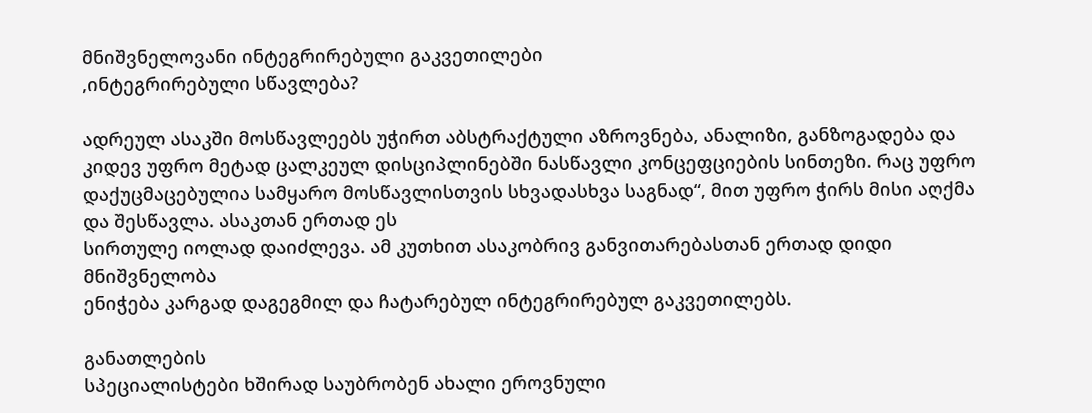მნიშვნელოვანი ინტეგრირებული გაკვეთილები
,ინტეგრირებული სწავლება?

ადრეულ ასაკში მოსწავლეებს უჭირთ აბსტრაქტული აზროვნება, ანალიზი, განზოგადება და კიდევ უფრო მეტად ცალკეულ დისციპლინებში ნასწავლი კონცეფციების სინთეზი. რაც უფრო დაქუცმაცებულია სამყარო მოსწავლისთვის სხვადასხვა საგნად“, მით უფრო ჭირს მისი აღქმა და შესწავლა. ასაკთან ერთად ეს
სირთულე იოლად დაიძლევა. ამ კუთხით ასაკობრივ განვითარებასთან ერთად დიდი მნიშვნელობა
ენიჭება კარგად დაგეგმილ და ჩატარებულ ინტეგრირებულ გაკვეთილებს.

განათლების
სპეციალისტები ხშირად საუბრობენ ახალი ეროვნული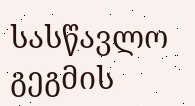სასწავლო გეგმის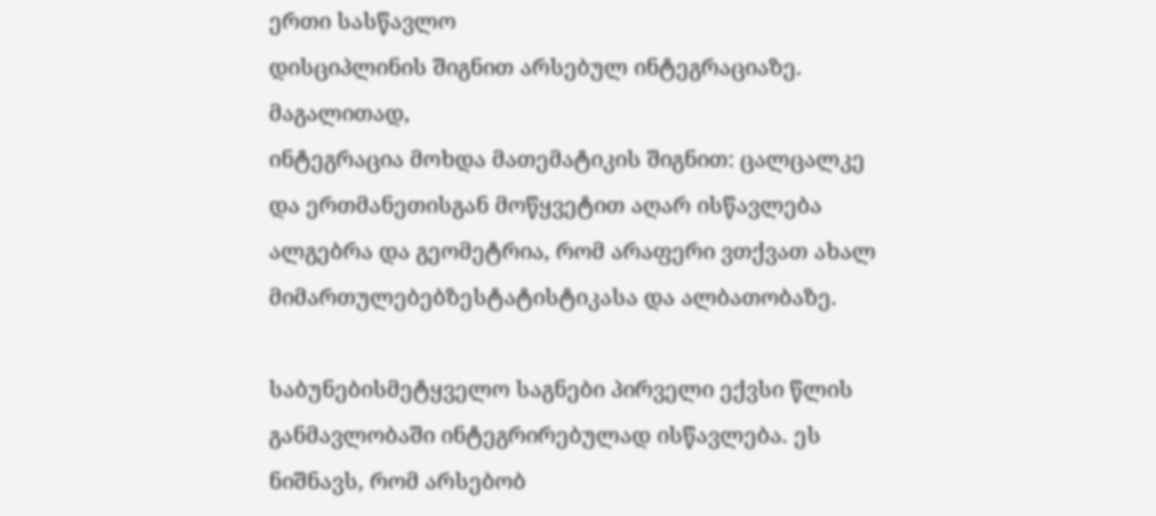ერთი სასწავლო
დისციპლინის შიგნით არსებულ ინტეგრაციაზე. მაგალითად,
ინტეგრაცია მოხდა მათემატიკის შიგნით: ცალცალკე და ერთმანეთისგან მოწყვეტით აღარ ისწავლება ალგებრა და გეომეტრია, რომ არაფერი ვთქვათ ახალ მიმართულებებზესტატისტიკასა და ალბათობაზე.

საბუნებისმეტყველო საგნები პირველი ექვსი წლის განმავლობაში ინტეგრირებულად ისწავლება. ეს ნიშნავს, რომ არსებობ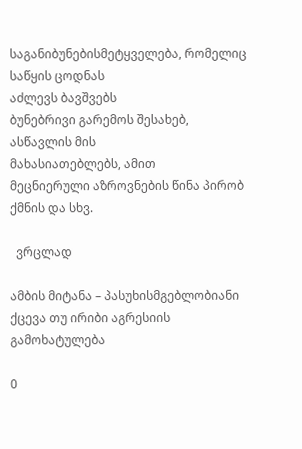საგანიბუნებისმეტყველება, რომელიც საწყის ცოდნას
აძლევს ბავშვებს
ბუნებრივი გარემოს შესახებ, ასწავლის მის
მახასიათებლებს, ამით
მეცნიერული აზროვნების წინა პირობ ქმნის და სხვ.

  ვრცლად

ამბის მიტანა – პასუხისმგებლობიანი ქცევა თუ ირიბი აგრესიის გამოხატულება

0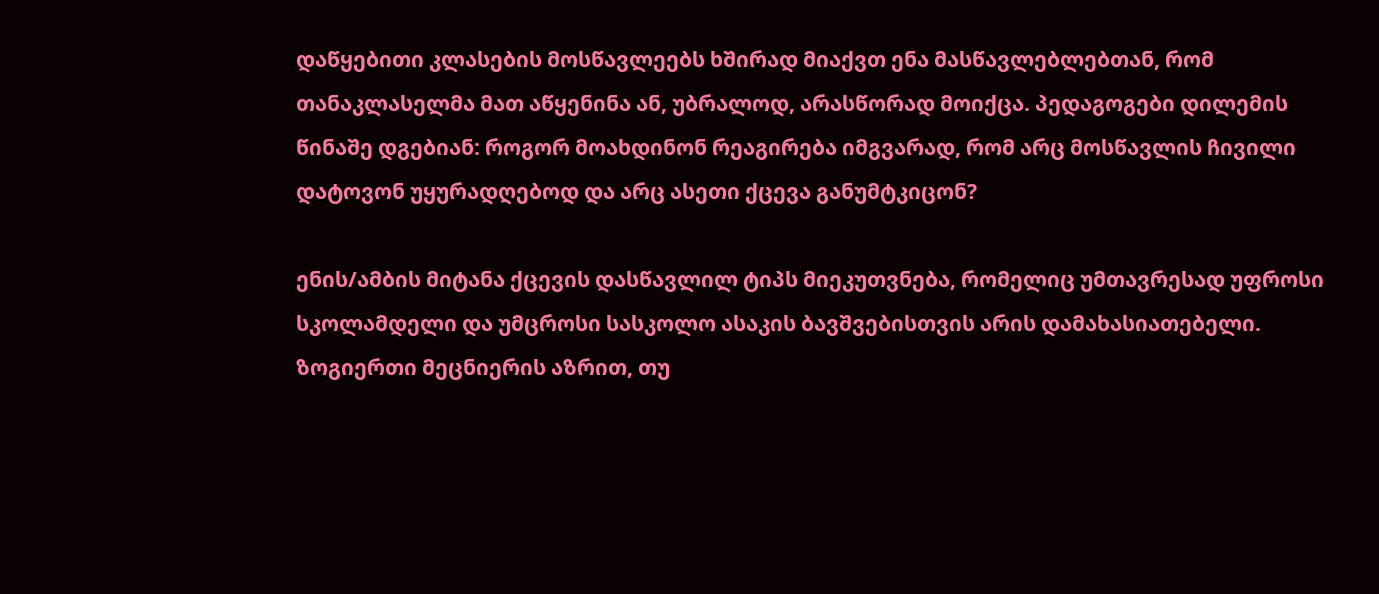დაწყებითი კლასების მოსწავლეებს ხშირად მიაქვთ ენა მასწავლებლებთან, რომ თანაკლასელმა მათ აწყენინა ან, უბრალოდ, არასწორად მოიქცა. პედაგოგები დილემის წინაშე დგებიან: როგორ მოახდინონ რეაგირება იმგვარად, რომ არც მოსწავლის ჩივილი დატოვონ უყურადღებოდ და არც ასეთი ქცევა განუმტკიცონ?

ენის/ამბის მიტანა ქცევის დასწავლილ ტიპს მიეკუთვნება, რომელიც უმთავრესად უფროსი სკოლამდელი და უმცროსი სასკოლო ასაკის ბავშვებისთვის არის დამახასიათებელი. ზოგიერთი მეცნიერის აზრით, თუ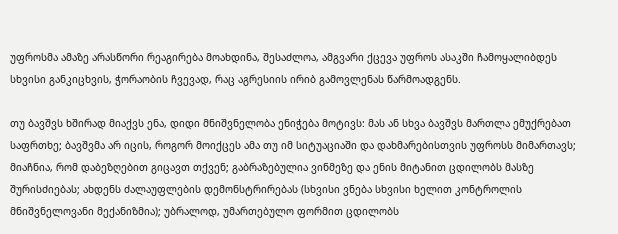უფროსმა ამაზე არასწორი რეაგირება მოახდინა, შესაძლოა, ამგვარი ქცევა უფროს ასაკში ჩამოყალიბდეს სხვისი განკიცხვის, ჭორაობის ჩვევად, რაც აგრესიის ირიბ გამოვლენას წარმოადგენს.

თუ ბავშვს ხშირად მიაქვს ენა, დიდი მნიშვნელობა ენიჭება მოტივს: მას ან სხვა ბავშვს მართლა ემუქრებათ საფრთხე; ბავშვმა არ იცის, როგორ მოიქცეს ამა თუ იმ სიტუაციაში და დახმარებისთვის უფროსს მიმართავს; მიაჩნია, რომ დაბეზღებით გიცავთ თქვენ; გაბრაზებულია ვინმეზე და ენის მიტანით ცდილობს მასზე შურისძიებას; ახდენს ძალაუფლების დემონსტრირებას (სხვისი ვნება სხვისი ხელით კონტროლის მნიშვნელოვანი მექანიზმია); უბრალოდ, უმართებულო ფორმით ცდილობს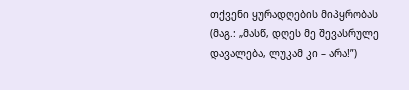თქვენი ყურადღების მიპყრობას (მაგ.: „მასწ, დღეს მე შევასრულე დავალება, ლუკამ კი – არა!”)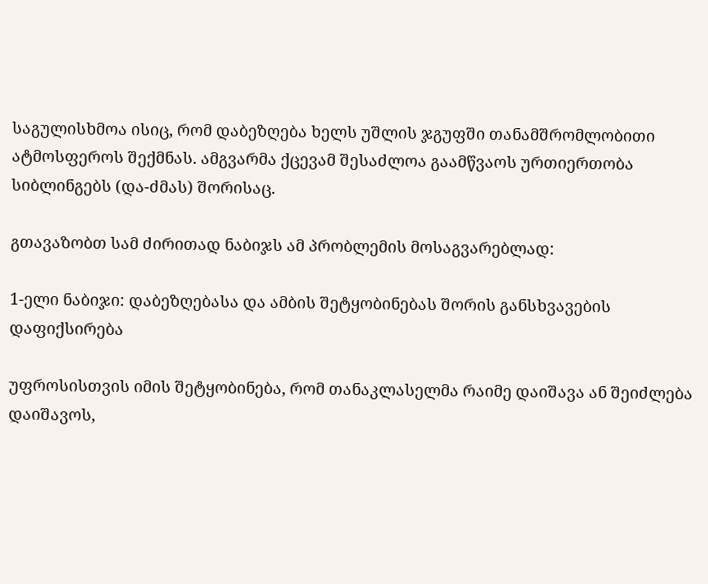საგულისხმოა ისიც, რომ დაბეზღება ხელს უშლის ჯგუფში თანამშრომლობითი ატმოსფეროს შექმნას. ამგვარმა ქცევამ შესაძლოა გაამწვაოს ურთიერთობა სიბლინგებს (და-ძმას) შორისაც.

გთავაზობთ სამ ძირითად ნაბიჯს ამ პრობლემის მოსაგვარებლად:

1-ელი ნაბიჯი: დაბეზღებასა და ამბის შეტყობინებას შორის განსხვავების დაფიქსირება

უფროსისთვის იმის შეტყობინება, რომ თანაკლასელმა რაიმე დაიშავა ან შეიძლება დაიშავოს,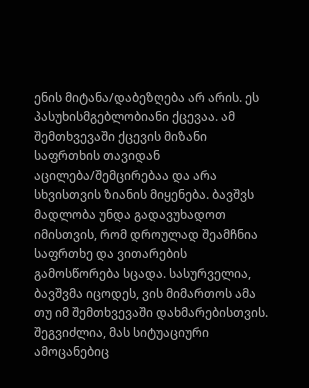ენის მიტანა/დაბეზღება არ არის. ეს პასუხისმგებლობიანი ქცევაა. ამ შემთხვევაში ქცევის მიზანი საფრთხის თავიდან აცილება/შემცირებაა და არა სხვისთვის ზიანის მიყენება. ბავშვს მადლობა უნდა გადავუხადოთ იმისთვის, რომ დროულად შეამჩნია საფრთხე და ვითარების გამოსწორება სცადა. სასურველია, ბავშვმა იცოდეს, ვის მიმართოს ამა თუ იმ შემთხვევაში დახმარებისთვის. შეგვიძლია, მას სიტუაციური ამოცანებიც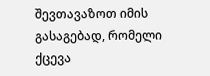შევთავაზოთ იმის გასაგებად, რომელი ქცევა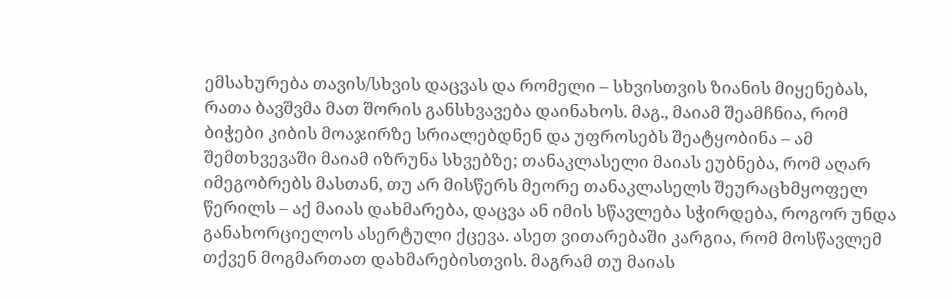ემსახურება თავის/სხვის დაცვას და რომელი – სხვისთვის ზიანის მიყენებას, რათა ბავშვმა მათ შორის განსხვავება დაინახოს. მაგ., მაიამ შეამჩნია, რომ ბიჭები კიბის მოაჯირზე სრიალებდნენ და უფროსებს შეატყობინა – ამ შემთხვევაში მაიამ იზრუნა სხვებზე; თანაკლასელი მაიას ეუბნება, რომ აღარ იმეგობრებს მასთან, თუ არ მისწერს მეორე თანაკლასელს შეურაცხმყოფელ წერილს – აქ მაიას დახმარება, დაცვა ან იმის სწავლება სჭირდება, როგორ უნდა განახორციელოს ასერტული ქცევა. ასეთ ვითარებაში კარგია, რომ მოსწავლემ თქვენ მოგმართათ დახმარებისთვის. მაგრამ თუ მაიას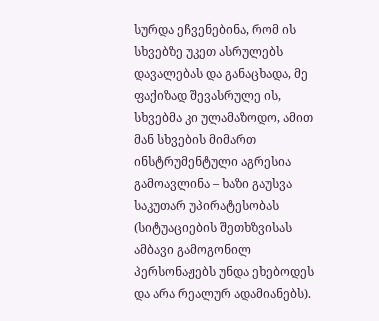სურდა ეჩვენებინა, რომ ის სხვებზე უკეთ ასრულებს დავალებას და განაცხადა, მე ფაქიზად შევასრულე ის, სხვებმა კი ულამაზოდო, ამით მან სხვების მიმართ ინსტრუმენტული აგრესია გამოავლინა – ხაზი გაუსვა საკუთარ უპირატესობას (სიტუაციების შეთხზვისას ამბავი გამოგონილ პერსონაჟებს უნდა ეხებოდეს და არა რეალურ ადამიანებს).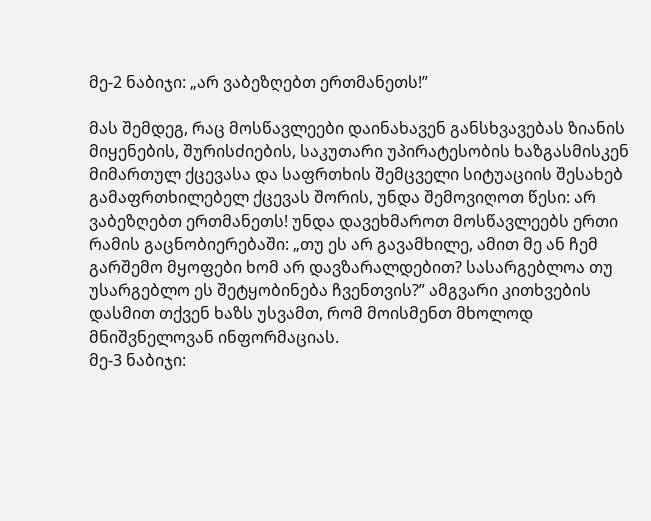მე-2 ნაბიჯი: „არ ვაბეზღებთ ერთმანეთს!”

მას შემდეგ, რაც მოსწავლეები დაინახავენ განსხვავებას ზიანის მიყენების, შურისძიების, საკუთარი უპირატესობის ხაზგასმისკენ მიმართულ ქცევასა და საფრთხის შემცველი სიტუაციის შესახებ გამაფრთხილებელ ქცევას შორის, უნდა შემოვიღოთ წესი: არ ვაბეზღებთ ერთმანეთს! უნდა დავეხმაროთ მოსწავლეებს ერთი რამის გაცნობიერებაში: „თუ ეს არ გავამხილე, ამით მე ან ჩემ გარშემო მყოფები ხომ არ დავზარალდებით? სასარგებლოა თუ უსარგებლო ეს შეტყობინება ჩვენთვის?” ამგვარი კითხვების დასმით თქვენ ხაზს უსვამთ, რომ მოისმენთ მხოლოდ მნიშვნელოვან ინფორმაციას.
მე-3 ნაბიჯი: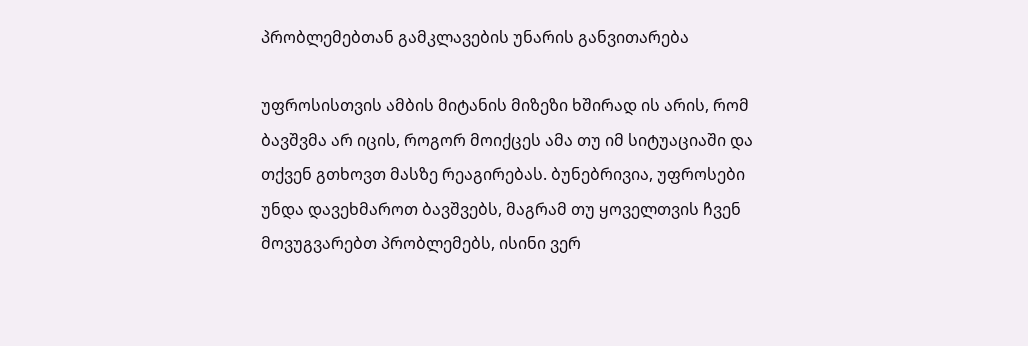პრობლემებთან გამკლავების უნარის განვითარება

უფროსისთვის ამბის მიტანის მიზეზი ხშირად ის არის, რომ ბავშვმა არ იცის, როგორ მოიქცეს ამა თუ იმ სიტუაციაში და თქვენ გთხოვთ მასზე რეაგირებას. ბუნებრივია, უფროსები უნდა დავეხმაროთ ბავშვებს, მაგრამ თუ ყოველთვის ჩვენ მოვუგვარებთ პრობლემებს, ისინი ვერ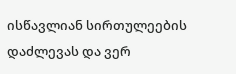ისწავლიან სირთულეების დაძლევას და ვერ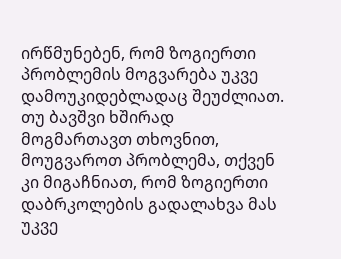ირწმუნებენ, რომ ზოგიერთი პრობლემის მოგვარება უკვე დამოუკიდებლადაც შეუძლიათ. თუ ბავშვი ხშირად მოგმართავთ თხოვნით, მოუგვაროთ პრობლემა, თქვენ კი მიგაჩნიათ, რომ ზოგიერთი დაბრკოლების გადალახვა მას უკვე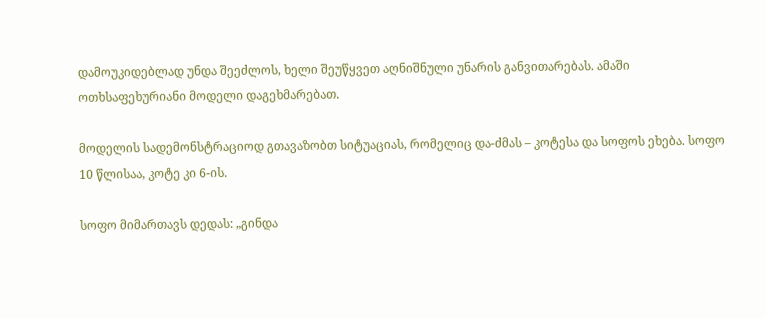დამოუკიდებლად უნდა შეეძლოს, ხელი შეუწყვეთ აღნიშნული უნარის განვითარებას. ამაში ოთხსაფეხურიანი მოდელი დაგეხმარებათ.

მოდელის სადემონსტრაციოდ გთავაზობთ სიტუაციას, რომელიც და-ძმას – კოტესა და სოფოს ეხება. სოფო 10 წლისაა, კოტე კი 6-ის.

სოფო მიმართავს დედას: „გინდა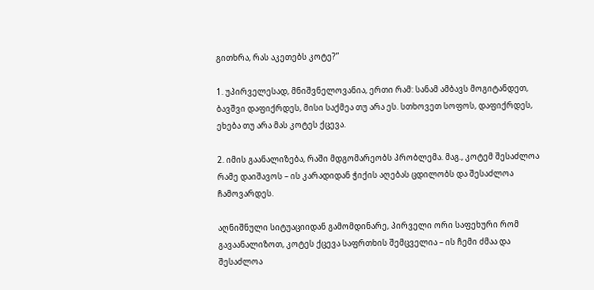გითხრა, რას აკეთებს კოტე?”

1. უპირველესად, მნიშვნელოვანია, ერთი რამ: სანამ ამბავს მოგიტანდეთ, ბავშვი დაფიქრდეს, მისი საქმეა თუ არა ეს. სთხოვეთ სოფოს, დაფიქრდეს, ეხება თუ არა მას კოტეს ქცევა.

2. იმის გაანალიზება, რაში მდგომარეობს პრობლემა. მაგ., კოტემ შესაძლოა რამე დაიშავოს – ის კარადიდან ჭიქის აღებას ცდილობს და შესაძლოა ჩამოვარდეს.

აღნიშნული სიტუაციიდან გამომდინარე, პირველი ორი საფეხური რომ გავაანალიზოთ, კოტეს ქცევა საფრთხის შემცველია – ის ჩემი ძმაა და შესაძლოა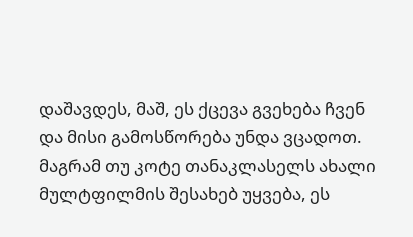დაშავდეს, მაშ, ეს ქცევა გვეხება ჩვენ და მისი გამოსწორება უნდა ვცადოთ. მაგრამ თუ კოტე თანაკლასელს ახალი მულტფილმის შესახებ უყვება, ეს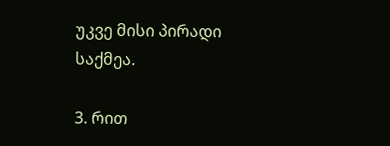უკვე მისი პირადი საქმეა.

3. რით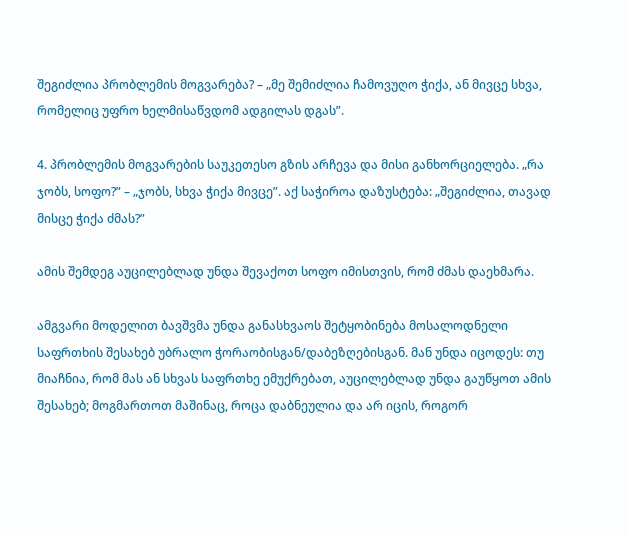შეგიძლია პრობლემის მოგვარება? – „მე შემიძლია ჩამოვუღო ჭიქა, ან მივცე სხვა, რომელიც უფრო ხელმისაწვდომ ადგილას დგას”.

4. პრობლემის მოგვარების საუკეთესო გზის არჩევა და მისი განხორციელება. „რა ჯობს, სოფო?” – „ჯობს, სხვა ჭიქა მივცე”. აქ საჭიროა დაზუსტება: „შეგიძლია, თავად მისცე ჭიქა ძმას?”

ამის შემდეგ აუცილებლად უნდა შევაქოთ სოფო იმისთვის, რომ ძმას დაეხმარა.

ამგვარი მოდელით ბავშვმა უნდა განასხვაოს შეტყობინება მოსალოდნელი საფრთხის შესახებ უბრალო ჭორაობისგან/დაბეზღებისგან. მან უნდა იცოდეს: თუ მიაჩნია, რომ მას ან სხვას საფრთხე ემუქრებათ, აუცილებლად უნდა გაუწყოთ ამის შესახებ; მოგმართოთ მაშინაც, როცა დაბნეულია და არ იცის, როგორ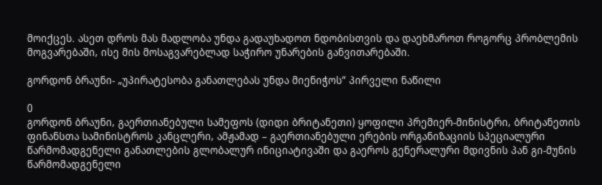მოიქცეს. ასეთ დროს მას მადლობა უნდა გადაუხადოთ ნდობისთვის და დაეხმაროთ როგორც პრობლემის მოგვარებაში, ისე მის მოსაგვარებლად საჭირო უნარების განვითარებაში.

გორდონ ბრაუნი- „უპირატესობა განათლებას უნდა მიენიჭოს“ პირველი ნაწილი

0
გორდონ ბრაუნი, გაერთიანებული სამეფოს (დიდი ბრიტანეთი) ყოფილი პრემიერ-მინისტრი, ბრიტანეთის ფინანსთა სამინისტროს კანცლერი, ამჟამად – გაერთიანებული ერების ორგანიზაციის სპეციალური წარმომადგენელი განათლების გლობალურ ინიციატივაში და გაეროს გენერალური მდივნის პან გი-მუნის წარმომადგენელი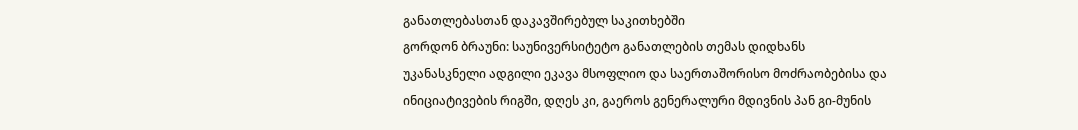განათლებასთან დაკავშირებულ საკითხებში
გორდონ ბრაუნი: საუნივერსიტეტო განათლების თემას დიდხანს უკანასკნელი ადგილი ეკავა მსოფლიო და საერთაშორისო მოძრაობებისა და ინიციატივების რიგში, დღეს კი, გაეროს გენერალური მდივნის პან გი-მუნის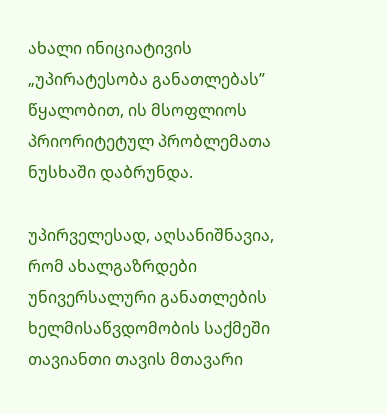ახალი ინიციატივის „უპირატესობა განათლებას” წყალობით, ის მსოფლიოს პრიორიტეტულ პრობლემათა ნუსხაში დაბრუნდა.

უპირველესად, აღსანიშნავია, რომ ახალგაზრდები უნივერსალური განათლების ხელმისაწვდომობის საქმეში თავიანთი თავის მთავარი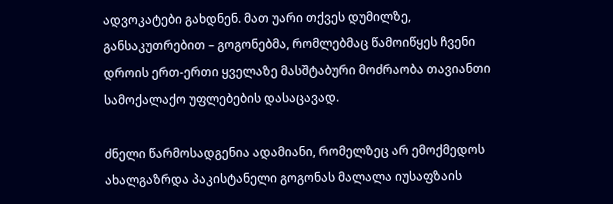ადვოკატები გახდნენ. მათ უარი თქვეს დუმილზე, განსაკუთრებით – გოგონებმა, რომლებმაც წამოიწყეს ჩვენი დროის ერთ-ერთი ყველაზე მასშტაბური მოძრაობა თავიანთი სამოქალაქო უფლებების დასაცავად.

ძნელი წარმოსადგენია ადამიანი, რომელზეც არ ემოქმედოს ახალგაზრდა პაკისტანელი გოგონას მალალა იუსაფზაის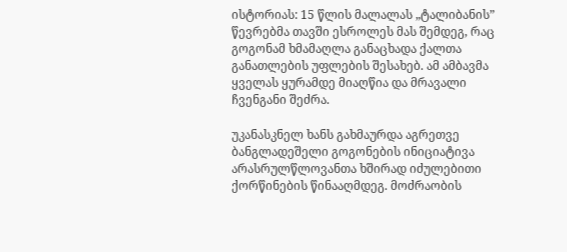ისტორიას: 15 წლის მალალას „ტალიბანის” წევრებმა თავში ესროლეს მას შემდეგ, რაც გოგონამ ხმამაღლა განაცხადა ქალთა განათლების უფლების შესახებ. ამ ამბავმა ყველას ყურამდე მიაღწია და მრავალი ჩვენგანი შეძრა.

უკანასკნელ ხანს გახმაურდა აგრეთვე ბანგლადეშელი გოგონების ინიციატივა არასრულწლოვანთა ხშირად იძულებითი ქორწინების წინააღმდეგ. მოძრაობის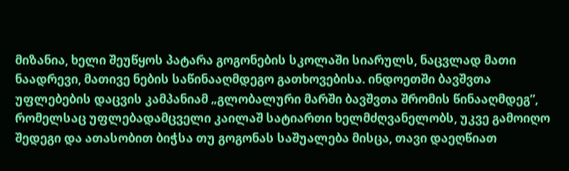მიზანია, ხელი შეუწყოს პატარა გოგონების სკოლაში სიარულს, ნაცვლად მათი ნაადრევი, მათივე ნების საწინააღმდეგო გათხოვებისა. ინდოეთში ბავშვთა უფლებების დაცვის კამპანიამ „გლობალური მარში ბავშვთა შრომის წინააღმდეგ”, რომელსაც უფლებადამცველი კაილაშ სატიართი ხელმძღვანელობს, უკვე გამოიღო შედეგი და ათასობით ბიჭსა თუ გოგონას საშუალება მისცა, თავი დაეღწიათ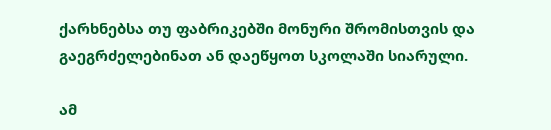ქარხნებსა თუ ფაბრიკებში მონური შრომისთვის და გაეგრძელებინათ ან დაეწყოთ სკოლაში სიარული.

ამ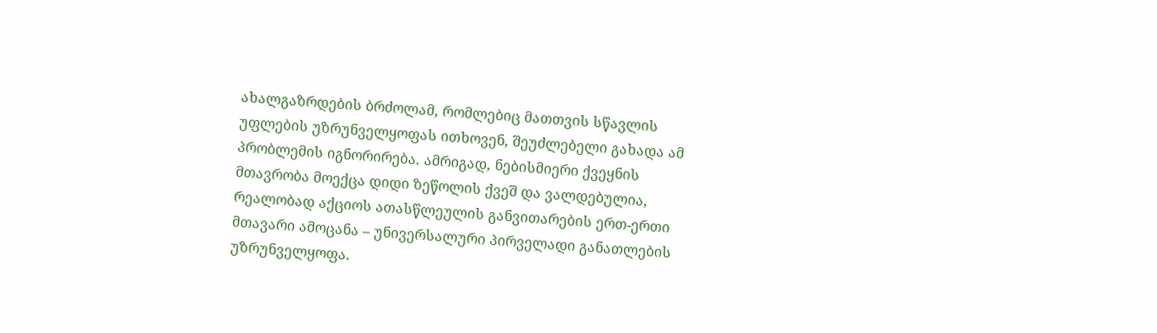ახალგაზრდების ბრძოლამ, რომლებიც მათთვის სწავლის უფლების უზრუნველყოფას ითხოვენ, შეუძლებელი გახადა ამ პრობლემის იგნორირება. ამრიგად, ნებისმიერი ქვეყნის მთავრობა მოექცა დიდი ზეწოლის ქვეშ და ვალდებულია, რეალობად აქციოს ათასწლეულის განვითარების ერთ-ერთი მთავარი ამოცანა – უნივერსალური პირველადი განათლების უზრუნველყოფა.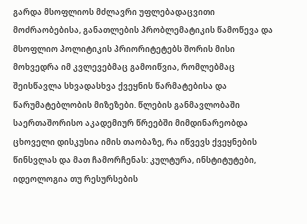გარდა მსოფლიოს მძლავრი უფლებადაცვითი მოძრაობებისა, განათლების პრობლემატიკის წამოწევა და მსოფლიო პოლიტიკის პრიორიტეტებს შორის მისი მოხვედრა იმ კვლევებმაც გამოიწვია, რომლებმაც შეისწავლა სხვადასხვა ქვეყნის წარმატებისა და წარუმატებლობის მიზეზები. წლების განმავლობაში საერთაშორისო აკადემიურ წრეებში მიმდინარეობდა ცხოველი დისკუსია იმის თაობაზე, რა იწვევს ქვეყნების წინსვლას და მათ ჩამორჩენას: კულტურა, ინსტიტუტები, იდეოლოგია თუ რესურსების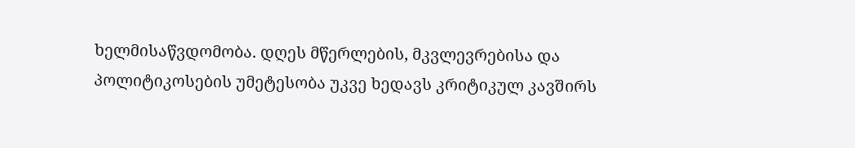ხელმისაწვდომობა. დღეს მწერლების, მკვლევრებისა და პოლიტიკოსების უმეტესობა უკვე ხედავს კრიტიკულ კავშირს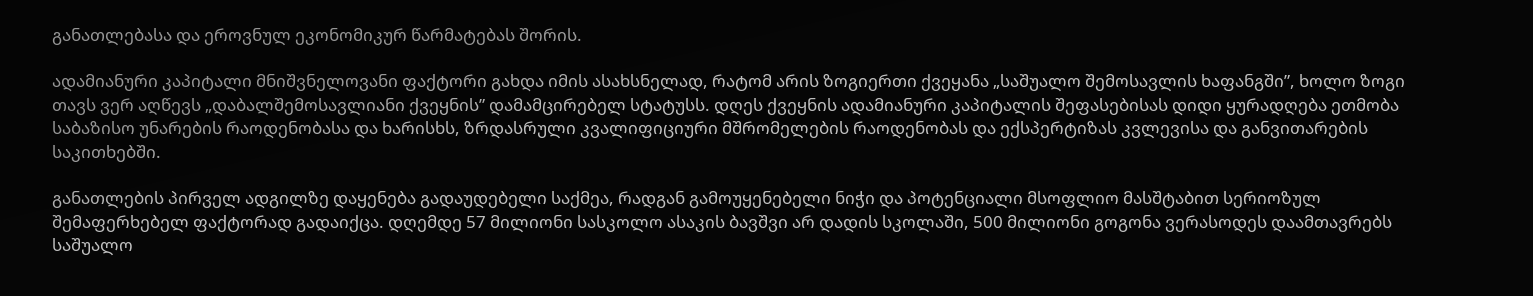განათლებასა და ეროვნულ ეკონომიკურ წარმატებას შორის.

ადამიანური კაპიტალი მნიშვნელოვანი ფაქტორი გახდა იმის ასახსნელად, რატომ არის ზოგიერთი ქვეყანა „საშუალო შემოსავლის ხაფანგში”, ხოლო ზოგი თავს ვერ აღწევს „დაბალშემოსავლიანი ქვეყნის” დამამცირებელ სტატუსს. დღეს ქვეყნის ადამიანური კაპიტალის შეფასებისას დიდი ყურადღება ეთმობა საბაზისო უნარების რაოდენობასა და ხარისხს, ზრდასრული კვალიფიციური მშრომელების რაოდენობას და ექსპერტიზას კვლევისა და განვითარების საკითხებში.

განათლების პირველ ადგილზე დაყენება გადაუდებელი საქმეა, რადგან გამოუყენებელი ნიჭი და პოტენციალი მსოფლიო მასშტაბით სერიოზულ შემაფერხებელ ფაქტორად გადაიქცა. დღემდე 57 მილიონი სასკოლო ასაკის ბავშვი არ დადის სკოლაში, 500 მილიონი გოგონა ვერასოდეს დაამთავრებს საშუალო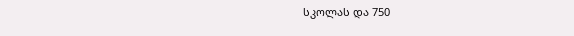სკოლას და 750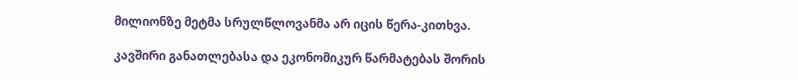მილიონზე მეტმა სრულწლოვანმა არ იცის წერა-კითხვა.

კავშირი განათლებასა და ეკონომიკურ წარმატებას შორის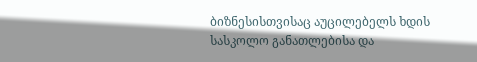ბიზნესისთვისაც აუცილებელს ხდის სასკოლო განათლებისა და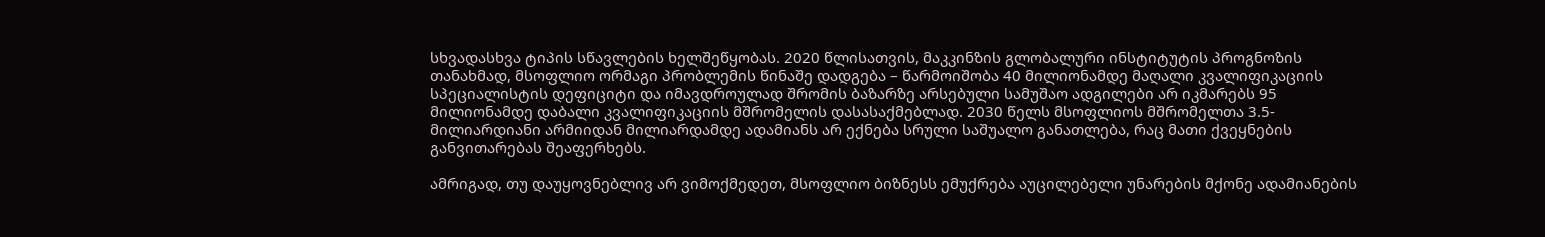სხვადასხვა ტიპის სწავლების ხელშეწყობას. 2020 წლისათვის, მაკკინზის გლობალური ინსტიტუტის პროგნოზის თანახმად, მსოფლიო ორმაგი პრობლემის წინაშე დადგება – წარმოიშობა 40 მილიონამდე მაღალი კვალიფიკაციის სპეციალისტის დეფიციტი და იმავდროულად შრომის ბაზარზე არსებული სამუშაო ადგილები არ იკმარებს 95 მილიონამდე დაბალი კვალიფიკაციის მშრომელის დასასაქმებლად. 2030 წელს მსოფლიოს მშრომელთა 3.5-მილიარდიანი არმიიდან მილიარდამდე ადამიანს არ ექნება სრული საშუალო განათლება, რაც მათი ქვეყნების განვითარებას შეაფერხებს.

ამრიგად, თუ დაუყოვნებლივ არ ვიმოქმედეთ, მსოფლიო ბიზნესს ემუქრება აუცილებელი უნარების მქონე ადამიანების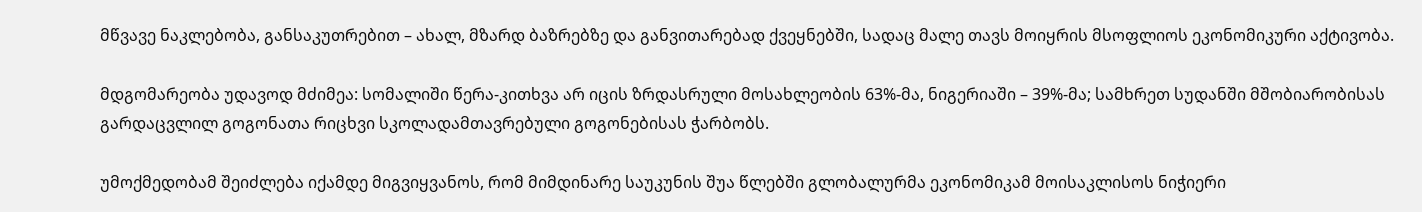მწვავე ნაკლებობა, განსაკუთრებით – ახალ, მზარდ ბაზრებზე და განვითარებად ქვეყნებში, სადაც მალე თავს მოიყრის მსოფლიოს ეკონომიკური აქტივობა.

მდგომარეობა უდავოდ მძიმეა: სომალიში წერა-კითხვა არ იცის ზრდასრული მოსახლეობის 63%-მა, ნიგერიაში – 39%-მა; სამხრეთ სუდანში მშობიარობისას გარდაცვლილ გოგონათა რიცხვი სკოლადამთავრებული გოგონებისას ჭარბობს.

უმოქმედობამ შეიძლება იქამდე მიგვიყვანოს, რომ მიმდინარე საუკუნის შუა წლებში გლობალურმა ეკონომიკამ მოისაკლისოს ნიჭიერი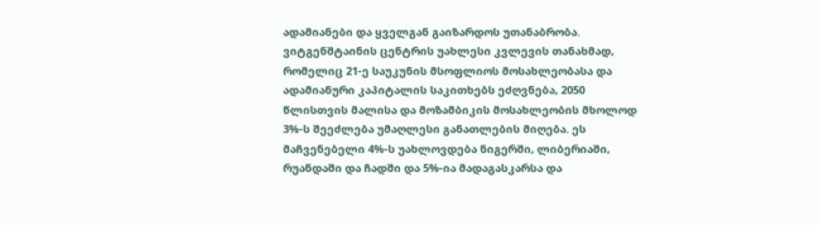ადამიანები და ყველგან გაიზარდოს უთანაბრობა. ვიტგენშტაინის ცენტრის უახლესი კვლევის თანახმად, რომელიც 21-ე საუკუნის მსოფლიოს მოსახლეობასა და ადამიანური კაპიტალის საკითხებს ეძღვნება, 2050 წლისთვის მალისა და მოზამბიკის მოსახლეობის მხოლოდ 3%-ს შეეძლება უმაღლესი განათლების მიღება. ეს მაჩვენებელი 4%-ს უახლოვდება ნიგერში, ლიბერიაში, რუანდაში და ჩადში და 5%-ია მადაგასკარსა და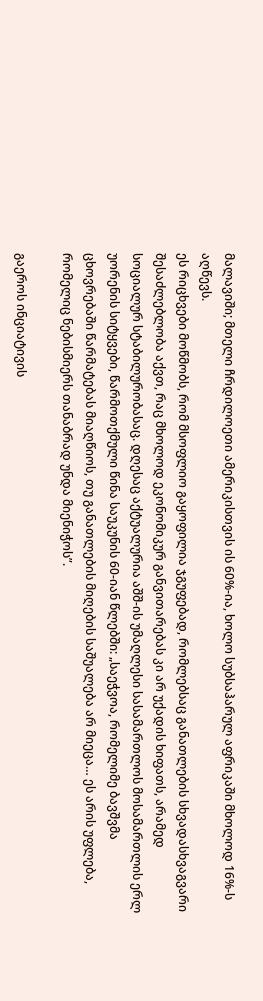მალავიში; მთელი ჩრდილოეთი ამერიკისთვის ის 60%-ია, ხოლო სუბსაჰარულ აფრიკაში მხოლოდ 16%-ს აღწევს.
ეს რიცხვები მოწმობს, რომ მსოფლიო გაყოფილია ჯგუფებად, რომლებსაც განათლების სხვადასხვაგვარი შესაძლებლობა აქვთ, რაც მხოლოდ ეკონომიკურ განვითარებას კი არ უქადის ხიფათს, არამედ სოციალურ სტაბილურობასაც. დღესაც აქტუალურია აშშ-ის უმაღლესი სასამართლოს მოსამართლის ერლ უორენის სიტყვები, წარმოთქმული წინა საუკუნის 60-იან წლებში: „საეჭვოა, რომელიმე ბავშვმა ცხოვრებაში წარმატებას მიაღწიოს, თუ განათლების მიღების საშუალება არ მიეცა… ეს არის უფლება, რომელიც ნებისმიერს თანაბრად უნდა მიენიჭოს”.

გაეროს ინციატივის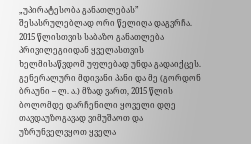„უპირატესობა განათლებას” შესასრულებლად ორი წელიღა დაგვრჩა. 2015 წლისთვის საბაზო განათლება პრივილეგიიდან ყველასთვის ხელმისაწვდომ უფლებად უნდა გადაიქცეს. გენერალური მდივანი პანი და მე (გორდონ ბრაუნი – ლ. ა.) მზად ვართ, 2015 წლის ბოლომდე დარჩენილი ყოველი დღე თავდაუზოგავად ვიმუშაოთ და უზრუნველვყოთ ყველა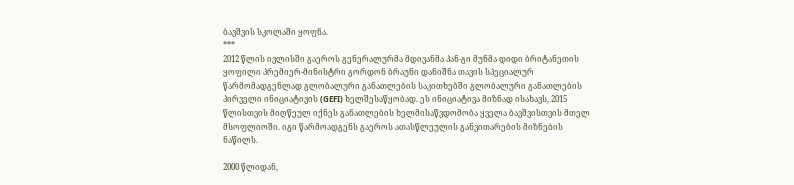ბავშვის სკოლაში ყოფნა.
***
2012 წლის ივლისში გაეროს გენერალურმა მდივანმა პან-გი მუნმა დიდი ბრიტანეთის ყოფილი პრემიერ-მინისტრი გორდონ ბრაუნი დანიშნა თავის სპეციალურ წარმომადგენლად გლობალური განათლების საკითხებში გლობალური განათლების პირველი ინიციატივის (GEFI) ხელშესაწყობად. ეს ინიციატივა მიზნად ისახავს, 2015 წლისთვის მიღწეულ იქნეს განათლების ხელმისაწვდომობა ყველა ბავშვისთვის მთელ მსოფლიოში. იგი წარმოადგენს გაეროს ათასწლეულის განვითარების მიზნების ნაწილს.

2000 წლიდან,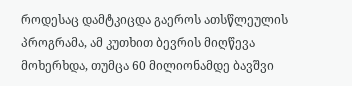როდესაც დამტკიცდა გაეროს ათსწლეულის პროგრამა, ამ კუთხით ბევრის მიღწევა მოხერხდა, თუმცა 60 მილიონამდე ბავშვი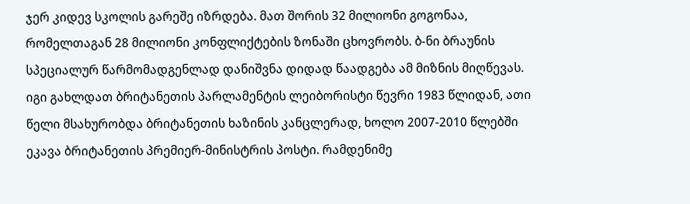ჯერ კიდევ სკოლის გარეშე იზრდება. მათ შორის 32 მილიონი გოგონაა, რომელთაგან 28 მილიონი კონფლიქტების ზონაში ცხოვრობს. ბ-ნი ბრაუნის სპეციალურ წარმომადგენლად დანიშვნა დიდად წაადგება ამ მიზნის მიღწევას. იგი გახლდათ ბრიტანეთის პარლამენტის ლეიბორისტი წევრი 1983 წლიდან, ათი წელი მსახურობდა ბრიტანეთის ხაზინის კანცლერად, ხოლო 2007-2010 წლებში ეკავა ბრიტანეთის პრემიერ-მინისტრის პოსტი. რამდენიმე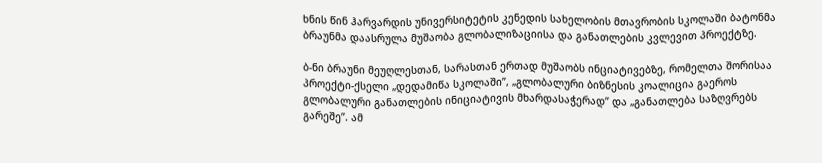ხნის წინ ჰარვარდის უნივერსიტეტის კენედის სახელობის მთავრობის სკოლაში ბატონმა ბრაუნმა დაასრულა მუშაობა გლობალიზაციისა და განათლების კვლევით პროექტზე.

ბ-ნი ბრაუნი მეუღლესთან, სარასთან ერთად მუშაობს ინციატივებზე, რომელთა შორისაა პროექტი-ქსელი „დედამიწა სკოლაში”, „გლობალური ბიზნესის კოალიცია გაეროს გლობალური განათლების ინიციატივის მხარდასაჭერად” და „განათლება საზღვრებს გარეშე”. ამ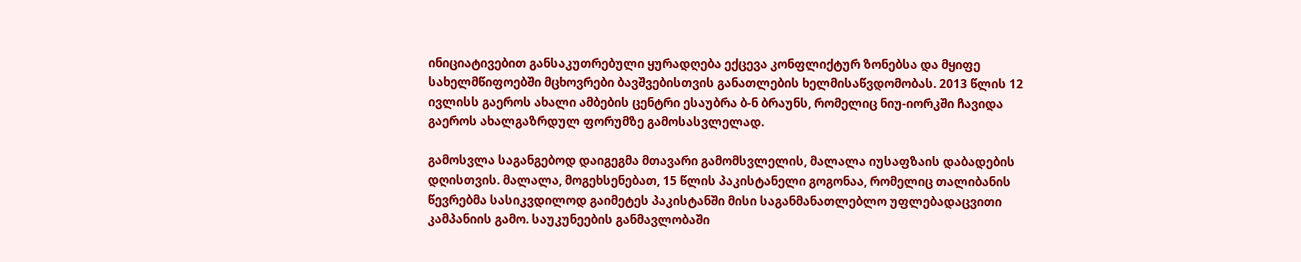ინიციატივებით განსაკუთრებული ყურადღება ექცევა კონფლიქტურ ზონებსა და მყიფე სახელმწიფოებში მცხოვრები ბავშვებისთვის განათლების ხელმისაწვდომობას. 2013 წლის 12 ივლისს გაეროს ახალი ამბების ცენტრი ესაუბრა ბ-ნ ბრაუნს, რომელიც ნიუ-იორკში ჩავიდა გაეროს ახალგაზრდულ ფორუმზე გამოსასვლელად.

გამოსვლა საგანგებოდ დაიგეგმა მთავარი გამომსვლელის, მალალა იუსაფზაის დაბადების დღისთვის. მალალა, მოგეხსენებათ, 15 წლის პაკისტანელი გოგონაა, რომელიც თალიბანის წევრებმა სასიკვდილოდ გაიმეტეს პაკისტანში მისი საგანმანათლებლო უფლებადაცვითი კამპანიის გამო. საუკუნეების განმავლობაში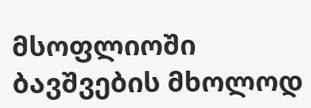მსოფლიოში ბავშვების მხოლოდ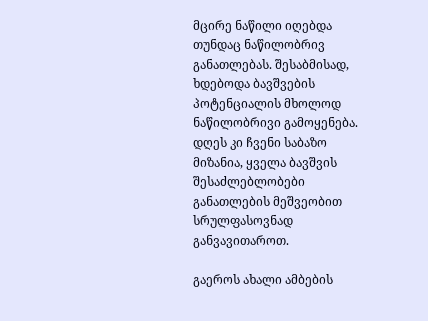მცირე ნაწილი იღებდა თუნდაც ნაწილობრივ განათლებას. შესაბმისად, ხდებოდა ბავშვების პოტენციალის მხოლოდ ნაწილობრივი გამოყენება. დღეს კი ჩვენი საბაზო მიზანია, ყველა ბავშვის შესაძლებლობები განათლების მეშვეობით სრულფასოვნად განვავითაროთ.

გაეროს ახალი ამბების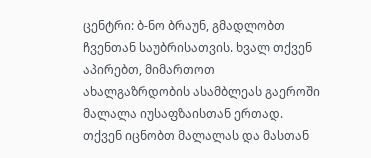ცენტრი: ბ-ნო ბრაუნ, გმადლობთ ჩვენთან საუბრისათვის. ხვალ თქვენ აპირებთ, მიმართოთ ახალგაზრდობის ასამბლეას გაეროში მალალა იუსაფზაისთან ერთად. თქვენ იცნობთ მალალას და მასთან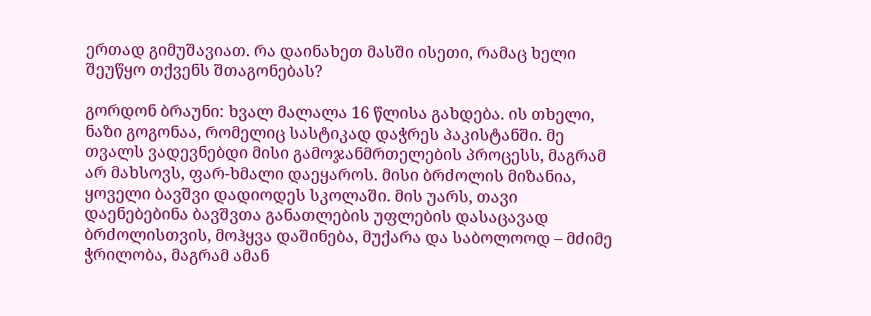ერთად გიმუშავიათ. რა დაინახეთ მასში ისეთი, რამაც ხელი შეუწყო თქვენს შთაგონებას?

გორდონ ბრაუნი: ხვალ მალალა 16 წლისა გახდება. ის თხელი, ნაზი გოგონაა, რომელიც სასტიკად დაჭრეს პაკისტანში. მე თვალს ვადევნებდი მისი გამოჯანმრთელების პროცესს, მაგრამ არ მახსოვს, ფარ-ხმალი დაეყაროს. მისი ბრძოლის მიზანია, ყოველი ბავშვი დადიოდეს სკოლაში. მის უარს, თავი დაენებებინა ბავშვთა განათლების უფლების დასაცავად ბრძოლისთვის, მოჰყვა დაშინება, მუქარა და საბოლოოდ – მძიმე ჭრილობა, მაგრამ ამან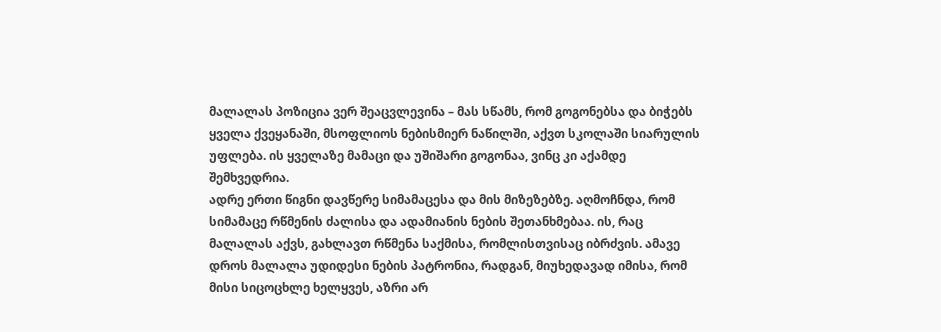მალალას პოზიცია ვერ შეაცვლევინა – მას სწამს, რომ გოგონებსა და ბიჭებს ყველა ქვეყანაში, მსოფლიოს ნებისმიერ ნაწილში, აქვთ სკოლაში სიარულის უფლება. ის ყველაზე მამაცი და უშიშარი გოგონაა, ვინც კი აქამდე შემხვედრია.
ადრე ერთი წიგნი დავწერე სიმამაცესა და მის მიზეზებზე. აღმოჩნდა, რომ სიმამაცე რწმენის ძალისა და ადამიანის ნების შეთანხმებაა. ის, რაც მალალას აქვს, გახლავთ რწმენა საქმისა, რომლისთვისაც იბრძვის. ამავე დროს მალალა უდიდესი ნების პატრონია, რადგან, მიუხედავად იმისა, რომ მისი სიცოცხლე ხელყვეს, აზრი არ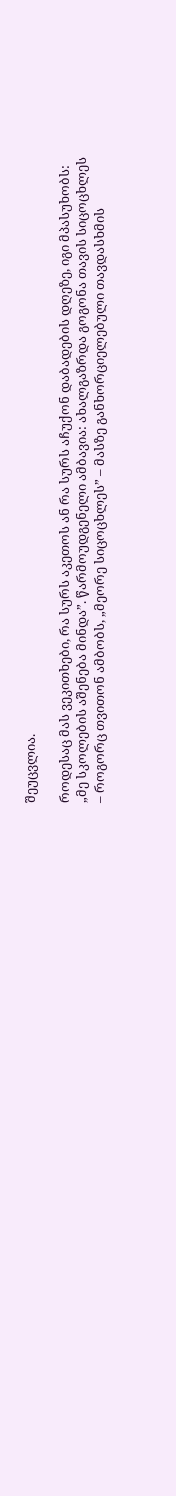შეუცვლია.

როდესაც მას ვეკითხები, რა სურს აკეთოს ან რა სურს აჩუქონ დაბადების დღეზე, იგი მპასუხობს: „მე სკოლების აშენება მინდა”. წარმოუდგენელი ამბავია: ახალგაზრდა გოგონა თავის სიცოცხლეს – როგორც თვითონ ამბობს, „მეორე სიცოცხლეს” – მასზე განხორციელებული თავდასხმის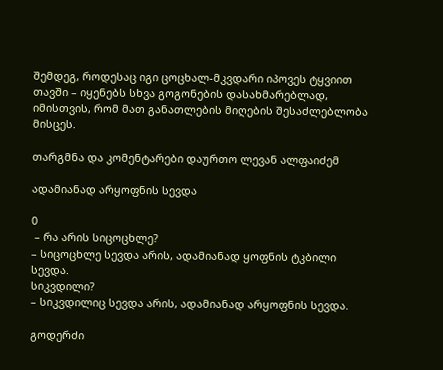შემდეგ, როდესაც იგი ცოცხალ-მკვდარი იპოვეს ტყვიით თავში – იყენებს სხვა გოგონების დასახმარებლად, იმისთვის, რომ მათ განათლების მიღების შესაძლებლობა მისცეს.

თარგმნა და კომენტარები დაურთო ლევან ალფაიძემ

ადამიანად არყოფნის სევდა

0
 – რა არის სიცოცხლე?
– სიცოცხლე სევდა არის, ადამიანად ყოფნის ტკბილი სევდა.
სიკვდილი?
– სიკვდილიც სევდა არის, ადამიანად არყოფნის სევდა.

გოდერძი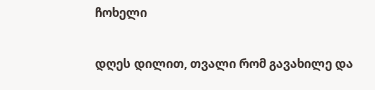ჩოხელი

დღეს დილით, თვალი რომ გავახილე და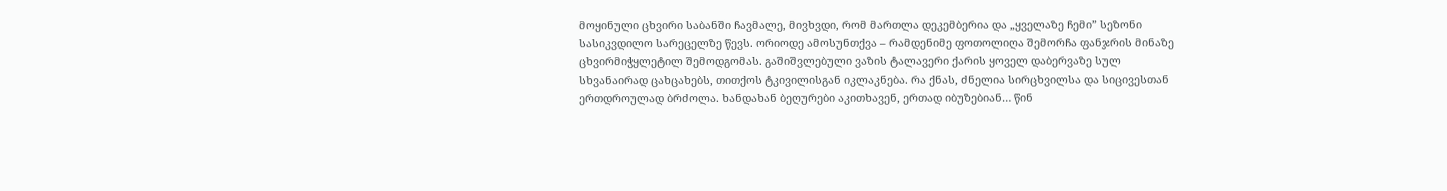მოყინული ცხვირი საბანში ჩავმალე, მივხვდი, რომ მართლა დეკემბერია და „ყველაზე ჩემი” სეზონი სასიკვდილო სარეცელზე წევს. ორიოდე ამოსუნთქვა – რამდენიმე ფოთოლიღა შემორჩა ფანჯრის მინაზე ცხვირმიჭყლეტილ შემოდგომას. გაშიშვლებული ვაზის ტალავერი ქარის ყოველ დაბერვაზე სულ სხვანაირად ცახცახებს, თითქოს ტკივილისგან იკლაკნება. რა ქნას, ძნელია სირცხვილსა და სიცივესთან ერთდროულად ბრძოლა. ხანდახან ბეღურები აკითხავენ, ერთად იბუზებიან… წინ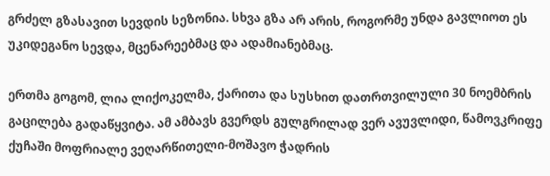გრძელ გზასავით სევდის სეზონია. სხვა გზა არ არის, როგორმე უნდა გავლიოთ ეს უკიდეგანო სევდა, მცენარეებმაც და ადამიანებმაც.

ერთმა გოგომ, ლია ლიქოკელმა, ქარითა და სუსხით დათრთვილული 30 ნოემბრის გაცილება გადაწყვიტა. ამ ამბავს გვერდს გულგრილად ვერ ავუვლიდი, წამოვკრიფე ქუჩაში მოფრიალე ვეღარწითელი-მოშავო ჭადრის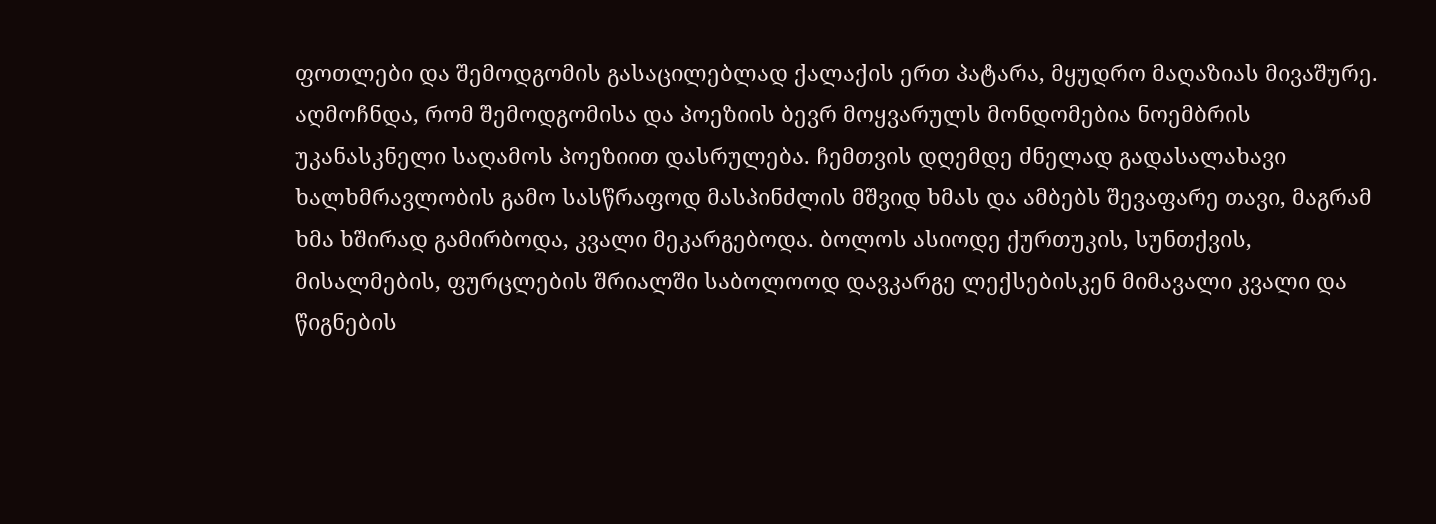ფოთლები და შემოდგომის გასაცილებლად ქალაქის ერთ პატარა, მყუდრო მაღაზიას მივაშურე. აღმოჩნდა, რომ შემოდგომისა და პოეზიის ბევრ მოყვარულს მონდომებია ნოემბრის უკანასკნელი საღამოს პოეზიით დასრულება. ჩემთვის დღემდე ძნელად გადასალახავი ხალხმრავლობის გამო სასწრაფოდ მასპინძლის მშვიდ ხმას და ამბებს შევაფარე თავი, მაგრამ ხმა ხშირად გამირბოდა, კვალი მეკარგებოდა. ბოლოს ასიოდე ქურთუკის, სუნთქვის, მისალმების, ფურცლების შრიალში საბოლოოდ დავკარგე ლექსებისკენ მიმავალი კვალი და წიგნების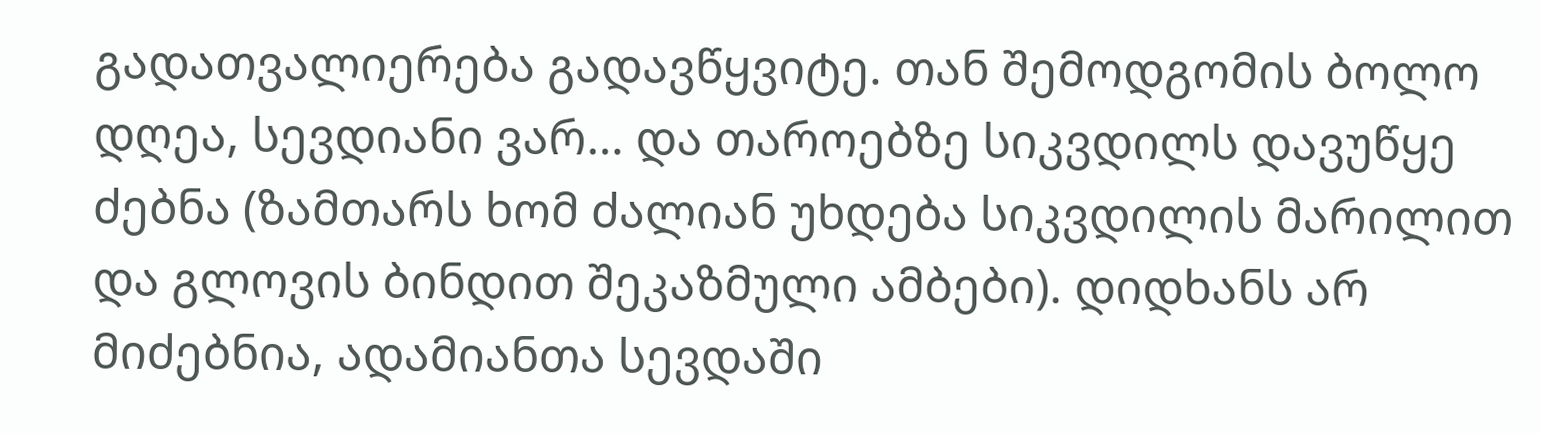გადათვალიერება გადავწყვიტე. თან შემოდგომის ბოლო დღეა, სევდიანი ვარ… და თაროებზე სიკვდილს დავუწყე ძებნა (ზამთარს ხომ ძალიან უხდება სიკვდილის მარილით და გლოვის ბინდით შეკაზმული ამბები). დიდხანს არ მიძებნია, ადამიანთა სევდაში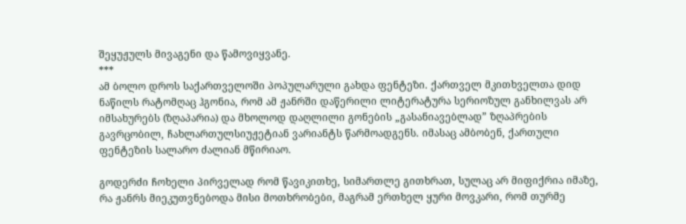შეყუჟულს მივაგენი და წამოვიყვანე.
***
ამ ბოლო დროს საქართველოში პოპულარული გახდა ფენტეზი. ქართველ მკითხველთა დიდ ნაწილს რატომღაც ჰგონია, რომ ამ ჟანრში დაწერილი ლიტერატურა სერიოზულ განხილვას არ იმსახურებს (ზღაპარია) და მხოლოდ დაღლილი გონების „გასანიავებლად” ზღაპრების გავრცობილ, ჩახლართულსიუჟეტიან ვარიანტს წარმოადგენს. იმასაც ამბობენ, ქართული ფენტეზის სალარო ძალიან მწირიაო.

გოდერძი ჩოხელი პირველად რომ წავიკითხე, სიმართლე გითხრათ, სულაც არ მიფიქრია იმაზე, რა ჟანრს მიეკუთვნებოდა მისი მოთხრობები, მაგრამ ერთხელ ყური მოვკარი, რომ თურმე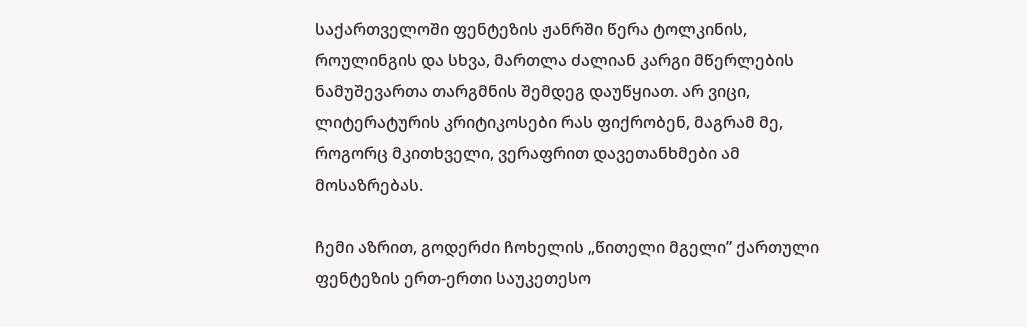საქართველოში ფენტეზის ჟანრში წერა ტოლკინის, როულინგის და სხვა, მართლა ძალიან კარგი მწერლების ნამუშევართა თარგმნის შემდეგ დაუწყიათ. არ ვიცი, ლიტერატურის კრიტიკოსები რას ფიქრობენ, მაგრამ მე, როგორც მკითხველი, ვერაფრით დავეთანხმები ამ მოსაზრებას.

ჩემი აზრით, გოდერძი ჩოხელის „წითელი მგელი” ქართული ფენტეზის ერთ-ერთი საუკეთესო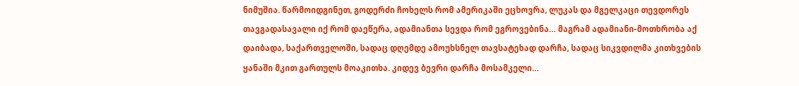ნიმუშია. წარმოიდგინეთ, გოდერძი ჩოხელს რომ ამერიკაში ეცხოვრა, ლუკას და მგელკაცი თევდორეს თავგადასავალი იქ რომ დაეწერა, ადამიანთა სევდა რომ ეგროვებინა… მაგრამ ადამიანი-მოთხრობა აქ დაიბადა, საქართველოში, სადაც დღემდე ამოუხსნელ თავსატეხად დარჩა, სადაც სიკვდილმა კითხვების ყანაში მკით გართულს მოაკითხა. კიდევ ბევრი დარჩა მოსამკელი…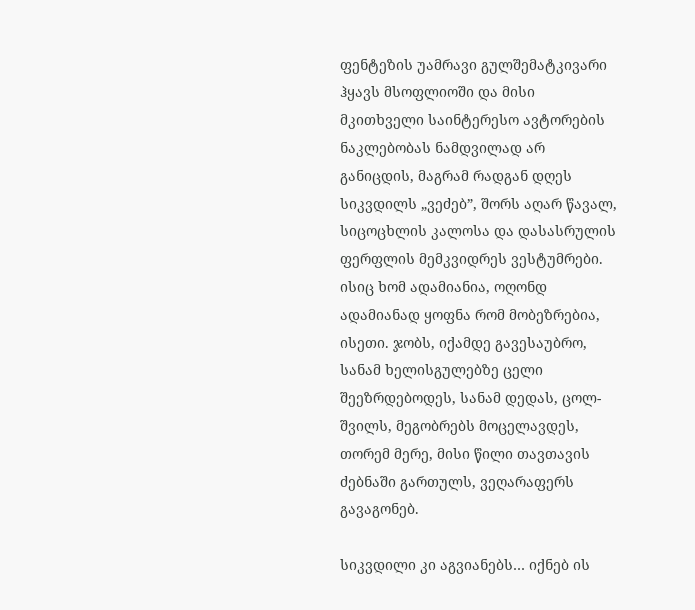ფენტეზის უამრავი გულშემატკივარი ჰყავს მსოფლიოში და მისი მკითხველი საინტერესო ავტორების ნაკლებობას ნამდვილად არ განიცდის, მაგრამ რადგან დღეს სიკვდილს „ვეძებ”, შორს აღარ წავალ, სიცოცხლის კალოსა და დასასრულის ფერფლის მემკვიდრეს ვესტუმრები. ისიც ხომ ადამიანია, ოღონდ ადამიანად ყოფნა რომ მობეზრებია, ისეთი. ჯობს, იქამდე გავესაუბრო, სანამ ხელისგულებზე ცელი შეეზრდებოდეს, სანამ დედას, ცოლ-შვილს, მეგობრებს მოცელავდეს, თორემ მერე, მისი წილი თავთავის ძებნაში გართულს, ვეღარაფერს გავაგონებ.

სიკვდილი კი აგვიანებს… იქნებ ის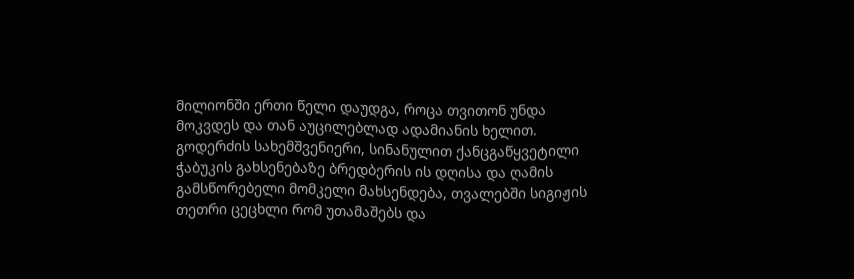მილიონში ერთი წელი დაუდგა, როცა თვითონ უნდა მოკვდეს და თან აუცილებლად ადამიანის ხელით. გოდერძის სახემშვენიერი, სინანულით ქანცგაწყვეტილი ჭაბუკის გახსენებაზე ბრედბერის ის დღისა და ღამის გამსწორებელი მომკელი მახსენდება, თვალებში სიგიჟის თეთრი ცეცხლი რომ უთამაშებს და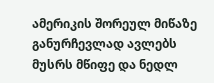ამერიკის შორეულ მიწაზე განურჩევლად ავლებს მუსრს მწიფე და ნედლ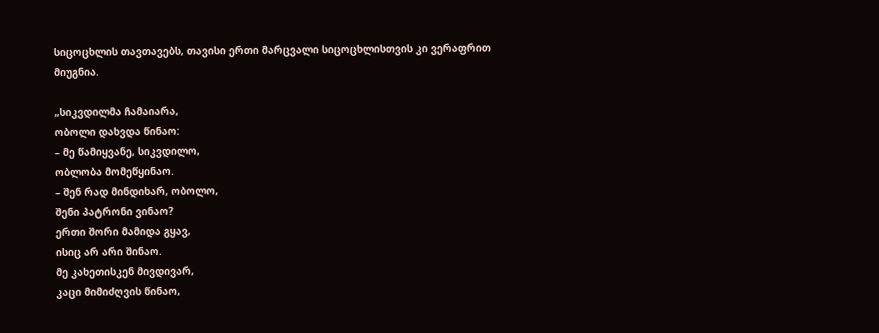სიცოცხლის თავთავებს, თავისი ერთი მარცვალი სიცოცხლისთვის კი ვერაფრით მიუგნია.

„სიკვდილმა ჩამაიარა,
ობოლი დახვდა წინაო:
– მე წამიყვანე, სიკვდილო,
ობლობა მომეწყინაო.
– შენ რად მინდიხარ, ობოლო,
შენი პატრონი ვინაო?
ერთი შორი მამიდა გყავ,
ისიც არ არი შინაო.
მე კახეთისკენ მივდივარ,
კაცი მიმიძღვის წინაო,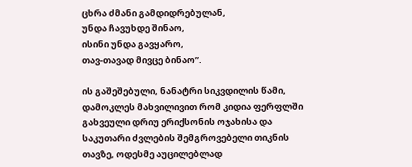ცხრა ძმანი გამდიდრებულან,
უნდა ჩავუხდე შინაო,
ისინი უნდა გავყარო,
თავ-თავად მივცე ბინაო”.

ის გაშეშებული, ნანატრი სიკვდილის წამი, დამოკლეს მახვილივით რომ კიდია ფერფლში გახვეული დრიუ ერიქსონის ოჯახისა და საკუთარი ძვლების შემგროვებელი თიკნის თავზე, ოდესმე აუცილებლად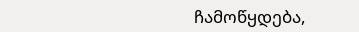ჩამოწყდება,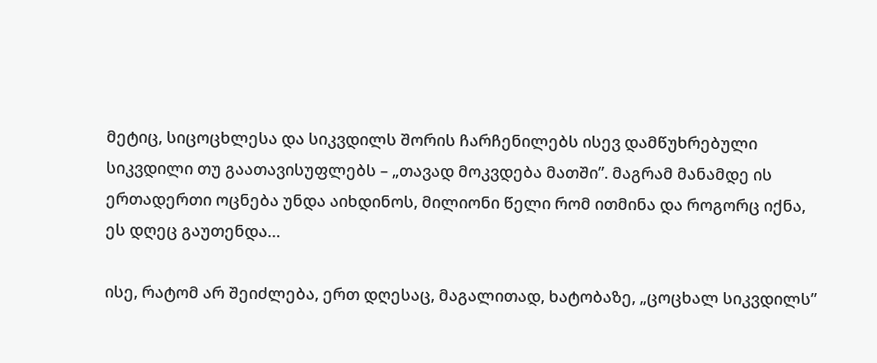მეტიც, სიცოცხლესა და სიკვდილს შორის ჩარჩენილებს ისევ დამწუხრებული სიკვდილი თუ გაათავისუფლებს – „თავად მოკვდება მათში”. მაგრამ მანამდე ის ერთადერთი ოცნება უნდა აიხდინოს, მილიონი წელი რომ ითმინა და როგორც იქნა, ეს დღეც გაუთენდა…

ისე, რატომ არ შეიძლება, ერთ დღესაც, მაგალითად, ხატობაზე, „ცოცხალ სიკვდილს”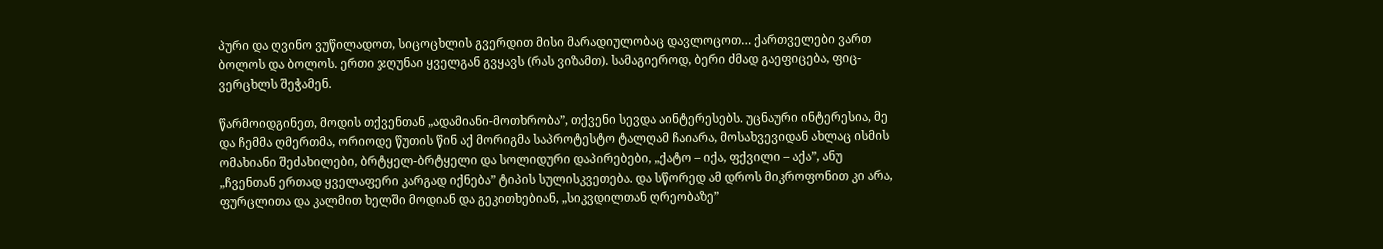პური და ღვინო ვუწილადოთ, სიცოცხლის გვერდით მისი მარადიულობაც დავლოცოთ… ქართველები ვართ ბოლოს და ბოლოს. ერთი ჯღუნაი ყველგან გვყავს (რას ვიზამთ). სამაგიეროდ, ბერი ძმად გაეფიცება, ფიც-ვერცხლს შეჭამენ.

წარმოიდგინეთ, მოდის თქვენთან „ადამიანი-მოთხრობა”, თქვენი სევდა აინტერესებს. უცნაური ინტერესია, მე და ჩემმა ღმერთმა, ორიოდე წუთის წინ აქ მორიგმა საპროტესტო ტალღამ ჩაიარა, მოსახვევიდან ახლაც ისმის ომახიანი შეძახილები, ბრტყელ-ბრტყელი და სოლიდური დაპირებები, „ქატო – იქა, ფქვილი – აქა”, ანუ „ჩვენთან ერთად ყველაფერი კარგად იქნება” ტიპის სულისკვეთება. და სწორედ ამ დროს მიკროფონით კი არა, ფურცლითა და კალმით ხელში მოდიან და გეკითხებიან, „სიკვდილთან ღრეობაზე”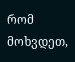რომ მოხვდეთ,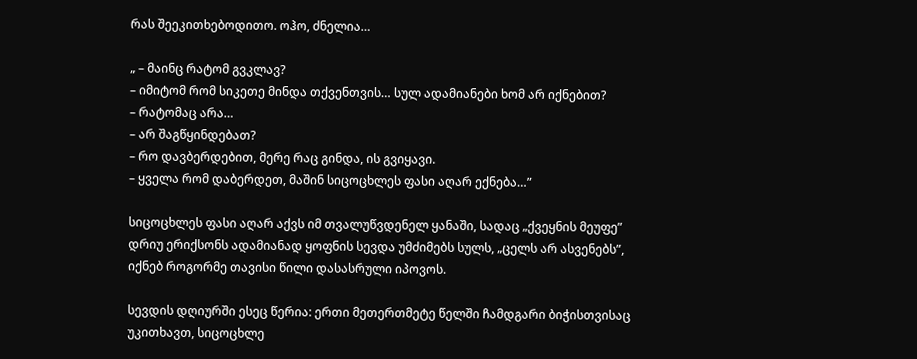რას შეეკითხებოდითო. ოჰო, ძნელია…

„ – მაინც რატომ გვკლავ?
– იმიტომ რომ სიკეთე მინდა თქვენთვის… სულ ადამიანები ხომ არ იქნებით?
– რატომაც არა…
– არ შაგწყინდებათ?
– რო დავბერდებით, მერე რაც გინდა, ის გვიყავი.
– ყველა რომ დაბერდეთ, მაშინ სიცოცხლეს ფასი აღარ ექნება…”

სიცოცხლეს ფასი აღარ აქვს იმ თვალუწვდენელ ყანაში, სადაც „ქვეყნის მეუფე” დრიუ ერიქსონს ადამიანად ყოფნის სევდა უმძიმებს სულს, „ცელს არ ასვენებს”, იქნებ როგორმე თავისი წილი დასასრული იპოვოს.

სევდის დღიურში ესეც წერია: ერთი მეთერთმეტე წელში ჩამდგარი ბიჭისთვისაც უკითხავთ, სიცოცხლე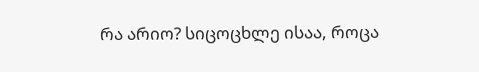რა არიო? სიცოცხლე ისაა, როცა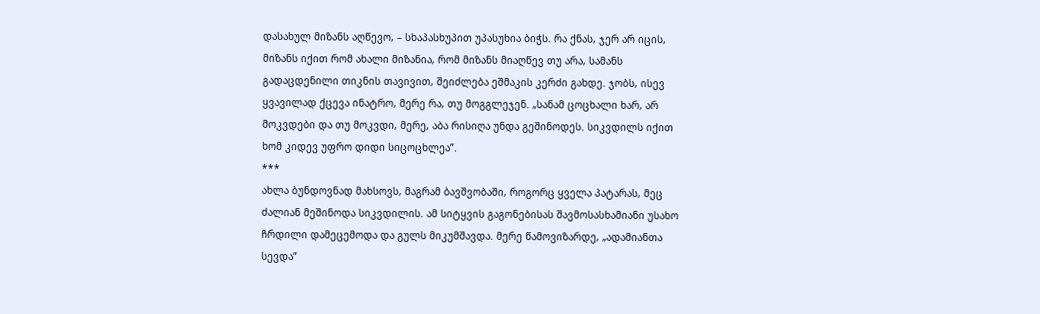დასახულ მიზანს აღწევო, – სხაპასხუპით უპასუხია ბიჭს. რა ქნას, ჯერ არ იცის, მიზანს იქით რომ ახალი მიზანია, რომ მიზანს მიაღწევ თუ არა, სამანს გადაცდენილი თიკნის თავივით, შეიძლება ეშმაკის კერძი გახდე. ჯობს, ისევ ყვავილად ქცევა ინატრო, მერე რა, თუ მოგგლეჯენ. „სანამ ცოცხალი ხარ, არ მოკვდები და თუ მოკვდი, მერე, აბა რისიღა უნდა გეშინოდეს. სიკვდილს იქით ხომ კიდევ უფრო დიდი სიცოცხლეა”.
***
ახლა ბუნდოვნად მახსოვს, მაგრამ ბავშვობაში, როგორც ყველა პატარას, მეც ძალიან მეშინოდა სიკვდილის. ამ სიტყვის გაგონებისას შავმოსასხამიანი უსახო ჩრდილი დამეცემოდა და გულს მიკუმშავდა. მერე წამოვიზარდე, „ადამიანთა სევდა”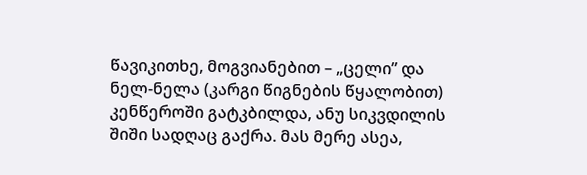წავიკითხე, მოგვიანებით – „ცელი” და ნელ-ნელა (კარგი წიგნების წყალობით) კენწეროში გატკბილდა, ანუ სიკვდილის შიში სადღაც გაქრა. მას მერე ასეა,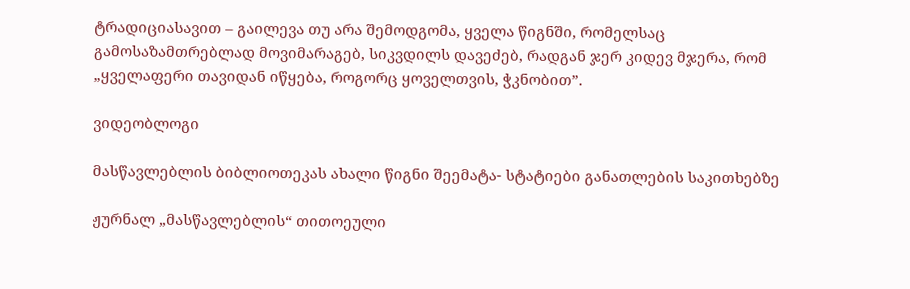ტრადიციასავით – გაილევა თუ არა შემოდგომა, ყველა წიგნში, რომელსაც გამოსაზამთრებლად მოვიმარაგებ, სიკვდილს დავეძებ, რადგან ჯერ კიდევ მჯერა, რომ „ყველაფერი თავიდან იწყება, როგორც ყოველთვის, ჭკნობით”.

ვიდეობლოგი

მასწავლებლის ბიბლიოთეკას ახალი წიგნი შეემატა- სტატიები განათლების საკითხებზე

ჟურნალ „მასწავლებლის“ თითოეული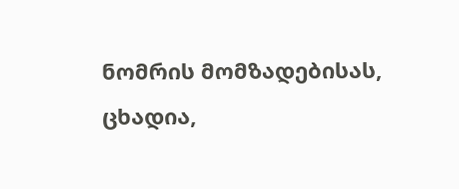ნომრის მომზადებისას, ცხადია,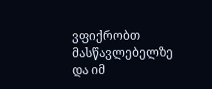ვფიქრობთ მასწავლებელზე და იმ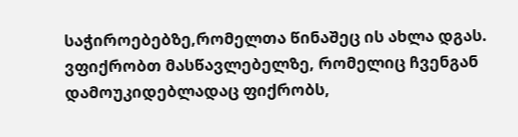საჭიროებებზე,რომელთა წინაშეც ის ახლა დგას. ვფიქრობთ მასწავლებელზე, რომელიც ჩვენგან დამოუკიდებლადაც ფიქრობს,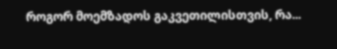როგორ მოემზადოს გაკვეთილისთვის, რა...